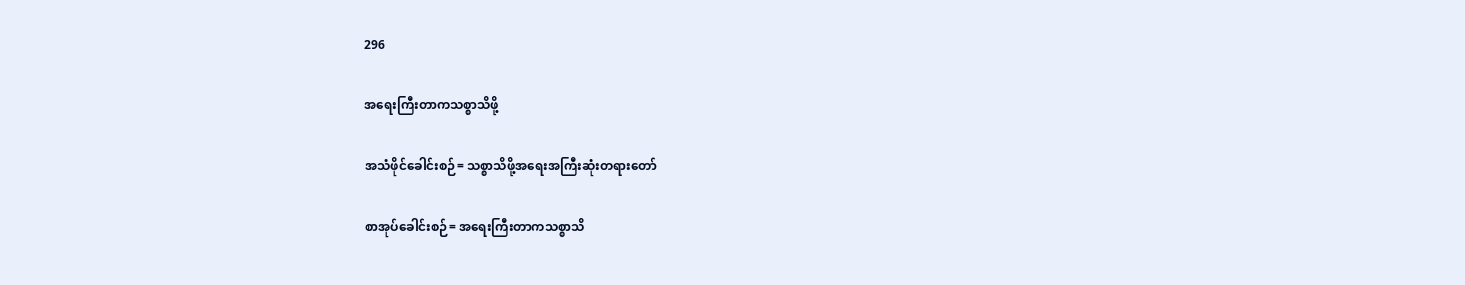296

အရေးကြီးတာကသစ္စာသိဖို့

အသံဖိုင်ခေါင်းစဉ်= သစ္စာသိဖို့အရေးအကြီးဆုံးတရားတော်

စာအုပ်ခေါင်းစဉ်= အရေးကြီးတာကသစ္စာသိ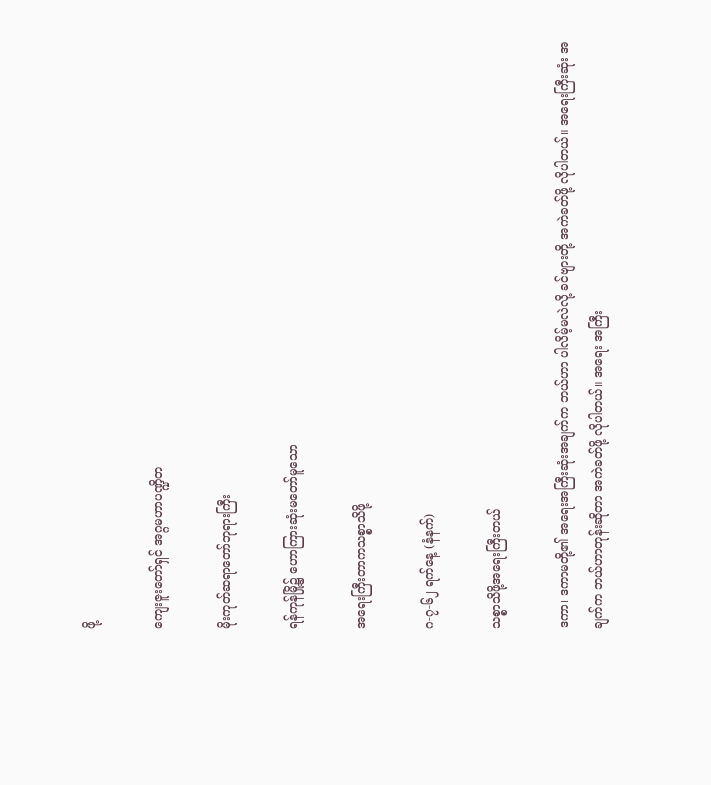ဖို့

ကျေးဇူးတော်ရှင် အဂ္ဂမဟာပဏ္ဍိတ

မိုးကုတ်ဆရာတော်ဘုရားကြီး

ရန်ကုန်မြို့၌ ဟောကြားဆုံးမတော်မူသော

အရေးကြီးတာကသစ္စာသိဖို့

ဂ-၇-၆၂ ရက်နေ့ (နံနက်)

သစ္စာသိဖို့အရေးကြီးတယ်

ဒကာ၊ ဒကာမတို့၏ အရေးအကြီးဆုံးအချက်က ဘယ်ဟာ ပါလိမ့်မလဲလို့ ခင်ဗျားတို့ အကဲခတ်ဖို့ လိုပါတယ်။ အရေးကြီးဆုံး အချက်က ဘယ်ဟာတုန်းဆိုတာ အကဲခတ်ဖို့ လိုပါတယ်။ အရေး အကြီး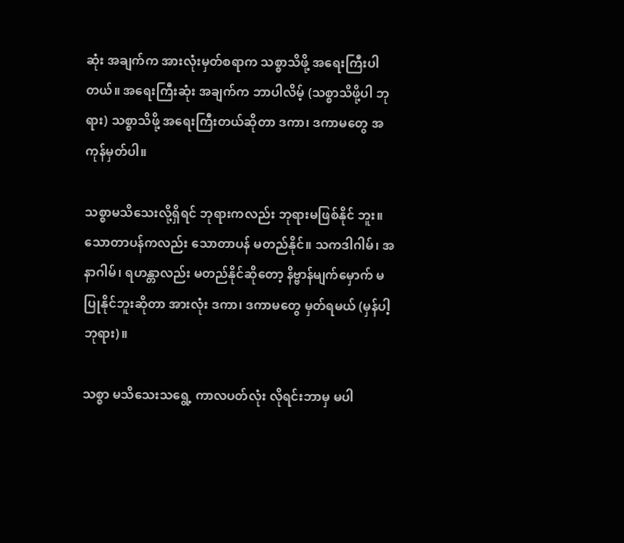ဆုံး အချက်က အားလုံးမှတ်စရာက သစ္စာသိဖို့ အရေးကြီးပါတယ်။ အရေးကြီးဆုံး အချက်က ဘာပါလိမ့် (သစ္စာသိဖို့ပါ ဘုရား) သစ္စာသိဖို့ အရေးကြီးတယ်ဆိုတာ ဒကာ၊ ဒကာမတွေ အကုန်မှတ်ပါ။

သစ္စာမသိသေးလို့ရှိရင် ဘုရားကလည်း ဘုရားမဖြစ်နိုင် ဘူး။ သောတာပန်ကလည်း သောတာပန် မတည်နိုင်။ သကဒါဂါမ်၊ အနာဂါမ်၊ ရဟန္တာလည်း မတည်နိုင်ဆိုတော့ နိဗ္ဗာန်မျက်မှောက် မပြုနိုင်ဘူးဆိုတာ အားလုံး ဒကာ၊ ဒကာမတွေ မှတ်ရမယ် (မှန်ပါ့ ဘုရား)။

သစ္စာ မသိသေးသရွေ့ ကာလပတ်လုံး လိုရင်းဘာမှ မပါ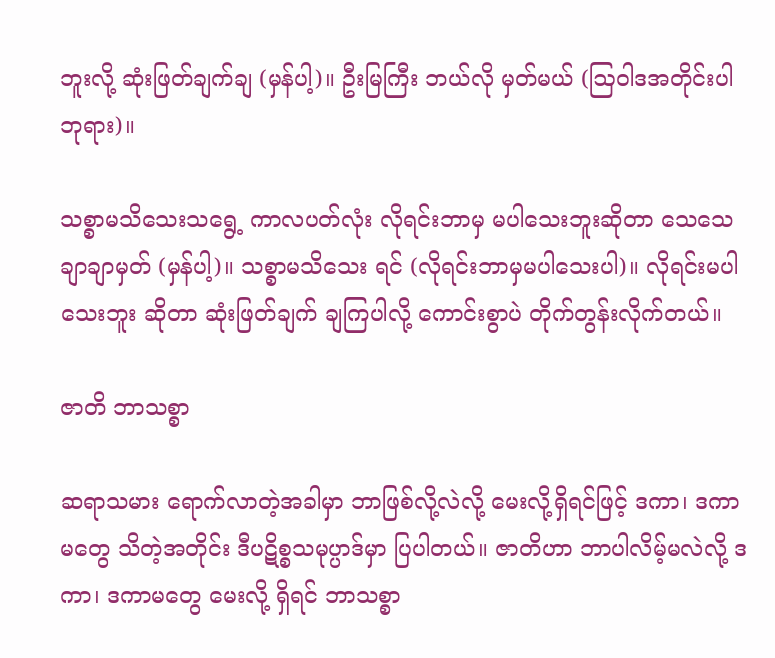ဘူးလို့ ဆုံးဖြတ်ချက်ချ (မှန်ပါ့)။ ဦးမြကြီး ဘယ်လို မှတ်မယ် (ဩဝါဒအတိုင်းပါ ဘုရား)။

သစ္စာမသိသေးသရွေ့ ကာလပတ်လုံး လိုရင်းဘာမှ မပါသေးဘူးဆိုတာ သေသေချာချာမှတ် (မှန်ပါ့)။ သစ္စာမသိသေး ရင် (လိုရင်းဘာမှမပါသေးပါ)။ လိုရင်းမပါသေးဘူး ဆိုတာ ဆုံးဖြတ်ချက် ချကြပါလို့ ကောင်းစွာပဲ တိုက်တွန်းလိုက်တယ်။

ဇာတိ ဘာသစ္စာ

ဆရာသမား ရောက်လာတဲ့အခါမှာ ဘာဖြစ်လို့လဲလို့ မေးလို့ရှိရင်ဖြင့် ဒကာ၊ ဒကာမတွေ သိတဲ့အတိုင်း ဒီပဋိစ္စသမုပ္ပာဒ်မှာ ပြပါတယ်။ ဇာတိဟာ ဘာပါလိမ့်မလဲလို့ ဒကာ၊ ဒကာမတွေ မေးလို့ ရှိရင် ဘာသစ္စာ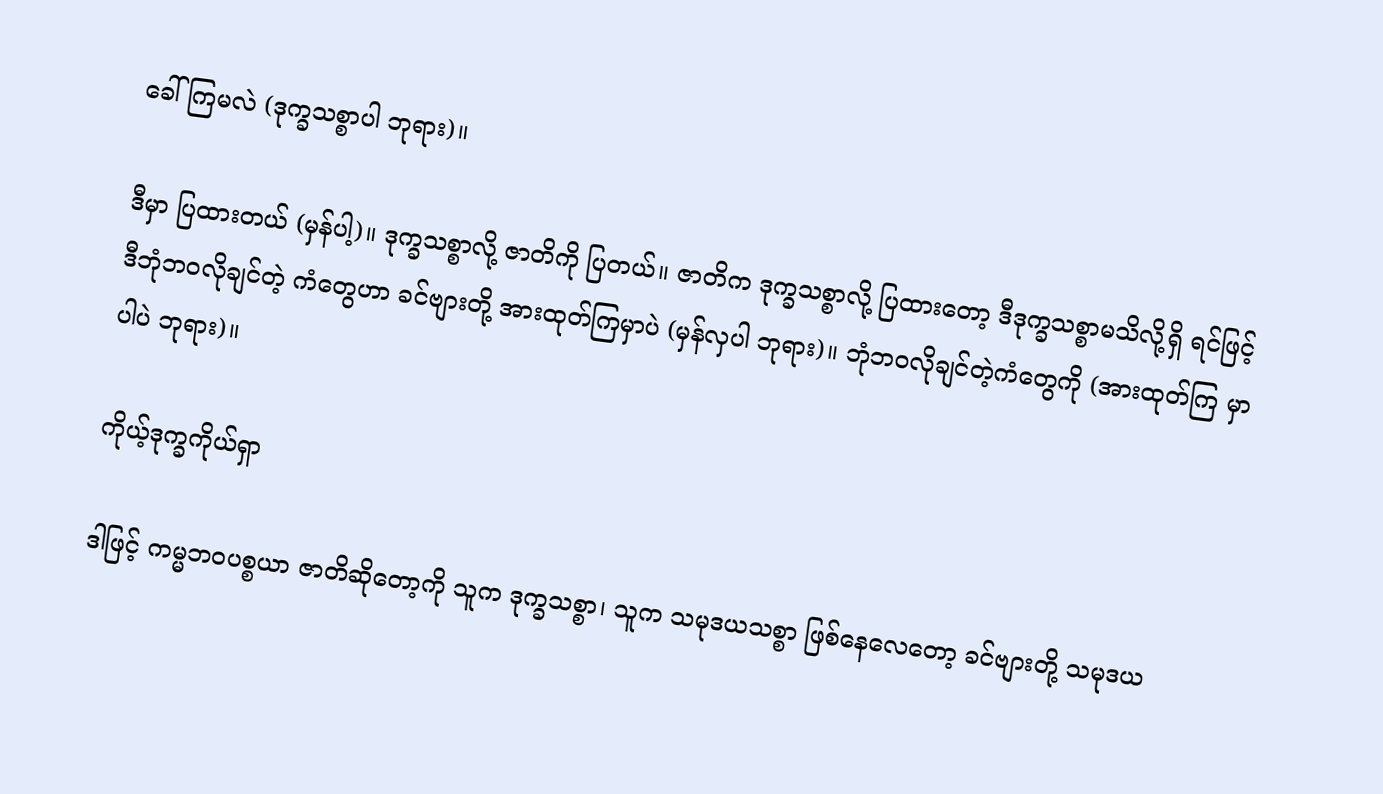ခေါ်ကြမလဲ (ဒုက္ခသစ္စာပါ ဘုရား)။

ဒီမှာ ပြထားတယ် (မှန်ပါ့)။ ဒုက္ခသစ္စာလို့ ဇာတိကို ပြတယ်။ ဇာတိက ဒုက္ခသစ္စာလို့ ပြထားတော့ ဒီဒုက္ခသစ္စာမသိလို့ရှိ ရင်ဖြင့် ဒီဘုံဘဝလိုချင်တဲ့ ကံတွေဟာ ခင်ဗျားတို့ အားထုတ်ကြမှာပဲ (မှန်လှပါ ဘုရား)။ ဘုံဘဝလိုချင်တဲ့ကံတွေကို (အားထုတ်ကြ မှာပါပဲ ဘုရား)။

ကိုယ့်ဒုက္ခကိုယ်ရှာ

ဒါဖြင့် ကမ္မဘဝပစ္စယာ ဇာတိဆိုတော့ကို သူက ဒုက္ခသစ္စာ၊ သူက သမုဒယသစ္စာ ဖြစ်နေလေတော့ ခင်ဗျားတို့ သမုဒယ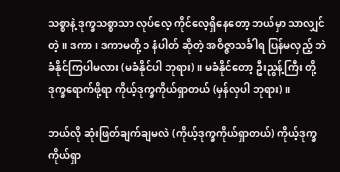သစ္စာနဲ့ ဒုက္ခသစ္စာသာ လုပ်လေ့ ကိုင်လေ့ရှိနေတော့ ဘယ်မှာ သာလျှင် တဲ့။ ဒကာ၊ ဒကာမတို့ ၁ နံပါတ် ဆိုတဲ့ အဝိဇ္ဇာသင်္ခါရ ပြန်မလှည့် ဘဲ ခံနိုင်ကြပါမလား (မခံနိုင်ပါ ဘုရား)။ မခံနိုင်တော့ ဦးညွန့်ကြီး တို့ ဒုက္ခရောက်ဖို့ရာ ကိုယ့်ဒုက္ခကိုယ်ရှာတယ် (မှန်လှပါ ဘုရား)။

ဘယ်လို ဆုံးဖြတ်ချက်ချမလဲ (ကိုယ့်ဒုက္ခကိုယ်ရှာတယ်) ကိုယ့်ဒုက္ခကိုယ်ရှာ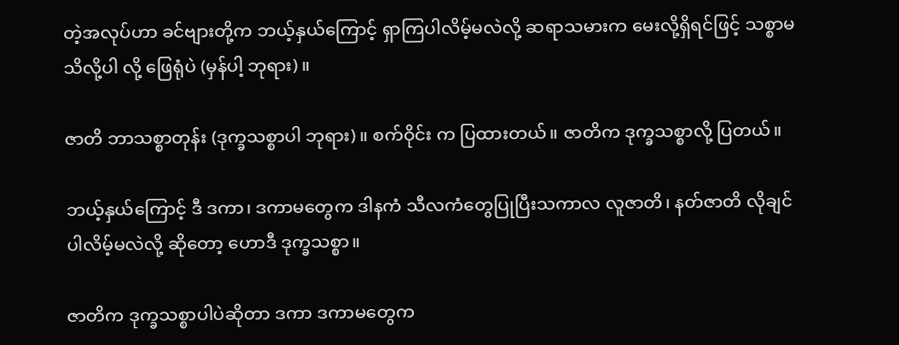တဲ့အလုပ်ဟာ ခင်ဗျားတို့က ဘယ့်နှယ်ကြောင့် ရှာကြပါလိမ့်မလဲလို့ ဆရာသမားက မေးလို့ရှိရင်ဖြင့် သစ္စာမသိလို့ပါ လို့ ဖြေရုံပဲ (မှန်ပါ့ ဘုရား)။

ဇာတိ ဘာသစ္စာတုန်း (ဒုက္ခသစ္စာပါ ဘုရား)။ စက်ဝိုင်း က ပြထားတယ်။ ဇာတိက ဒုက္ခသစ္စာလို့ ပြတယ်။

ဘယ့်နှယ်ကြောင့် ဒီ ဒကာ၊ ဒကာမတွေက ဒါနကံ သီလကံတွေပြုပြီးသကာလ လူဇာတိ၊ နတ်ဇာတိ လိုချင်ပါလိမ့်မလဲလို့ ဆိုတော့ ဟောဒီ ဒုက္ခသစ္စာ။

ဇာတိက ဒုက္ခသစ္စာပါပဲဆိုတာ ဒကာ ဒကာမတွေက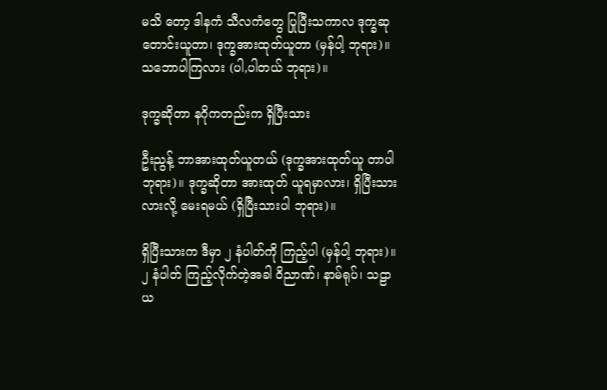မသိ တော့ ဒါနကံ သီလကံတွေ ပြုပြီးသကာလ ဒုက္ခဆုတောင်းယူတာ၊ ဒုက္ခအားထုတ်ယူတာ (မှန်ပါ့ ဘုရား)။ သဘောပါကြလား (ပါ,ပါတယ် ဘုရား)။

ဒုက္ခဆိုတာ နဂိုကတည်းက ရှိပြီးသား

ဦးညွန့် ဘာအားထုတ်ယူတယ် (ဒုက္ခအားထုတ်ယူ တာပါ ဘုရား)။ ဒုက္ခဆိုတာ အားထုတ် ယူရမှာလား၊ ရှိပြီးသားလားလို့ မေးရမယ် (ရှိပြီးသားပါ ဘုရား)။

ရှိပြီးသားက ဒီမှာ ၂ နံပါတ်ကို ကြည့်ပါ (မှန်ပါ့ ဘုရား)။ ၂ နံပါတ် ကြည့်လိုက်တဲ့အခါ ဝိညာဏ်၊ နာမ်ရုပ်၊ သဠာယ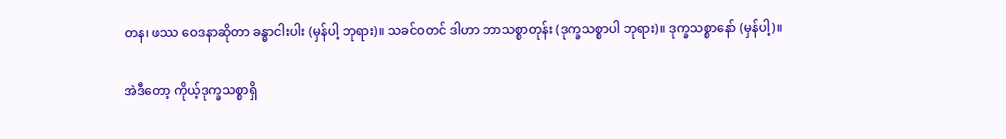တန၊ ဖဿ ဝေဒနာဆိုတာ ခန္ဓာငါးပါး (မှန်ပါ့ ဘုရား)။ သခင်ဝတင် ဒါဟာ ဘာသစ္စာတုန်း (ဒုက္ခသစ္စာပါ ဘုရား)။ ဒုက္ခသစ္စာနော် (မှန်ပါ့)။

အဲဒီတော့ ကိုယ့်ဒုက္ခသစ္စာရှိ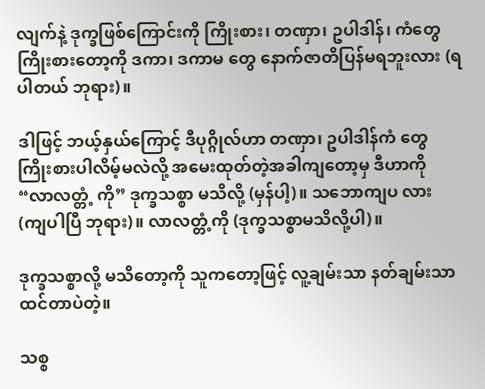လျက်နဲ့ ဒုက္ခဖြစ်ကြောင်းကို ကြိုးစား၊ တဏှာ၊ ဥပါဒါန်၊ ကံတွေ ကြိုးစားတော့ကို ဒကာ၊ ဒကာမ တွေ နောက်ဇာတိပြန်မရဘူးလား (ရပါတယ် ဘုရား)။

ဒါဖြင့် ဘယ့်နှယ်ကြောင့် ဒီပုဂ္ဂိုလ်ဟာ တဏှာ၊ ဥပါဒါန်ကံ တွေ ကြိုးစားပါလိမ့်မလဲလို့ အမေးထုတ်တဲ့အခါကျတော့မှ ဒီဟာကို “လာလတ္တံ့ ကို” ဒုက္ခသစ္စာ မသိလို့ (မှန်ပါ့)။ သဘောကျပ လား (ကျပါပြီ ဘုရား)။ လာလတ္တံ့ကို (ဒုက္ခသစ္စာမသိလို့ပါ)။

ဒုက္ခသစ္စာလို့ မသိတော့ကို သူကတော့ဖြင့် လူ့ချမ်းသာ နတ်ချမ်းသာ ထင်တာပဲတဲ့။

သစ္စ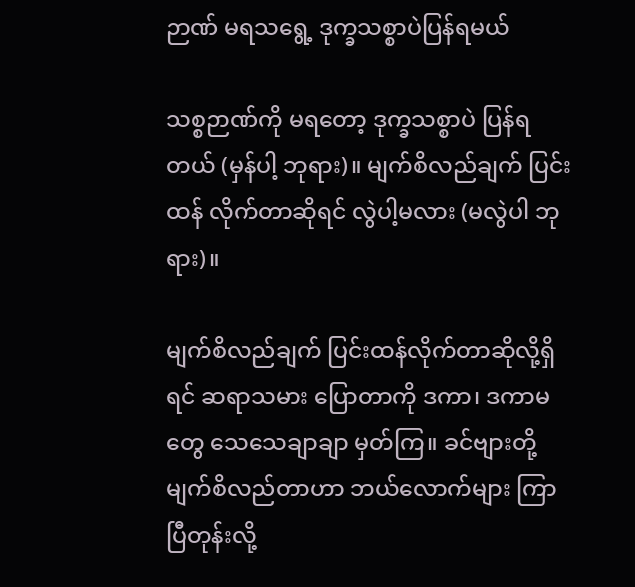ဉာဏ် မရသရွေ့ ဒုက္ခသစ္စာပဲပြန်ရမယ်

သစ္စဉာဏ်ကို မရတော့ ဒုက္ခသစ္စာပဲ ပြန်ရတယ် (မှန်ပါ့ ဘုရား)။ မျက်စိလည်ချက် ပြင်းထန် လိုက်တာဆိုရင် လွဲပါ့မလား (မလွဲပါ ဘုရား)။

မျက်စိလည်ချက် ပြင်းထန်လိုက်တာဆိုလို့ရှိရင် ဆရာသမား ပြောတာကို ဒကာ၊ ဒကာမတွေ သေသေချာချာ မှတ်ကြ။ ခင်ဗျားတို့ မျက်စိလည်တာဟာ ဘယ်လောက်များ ကြာပြီတုန်းလို့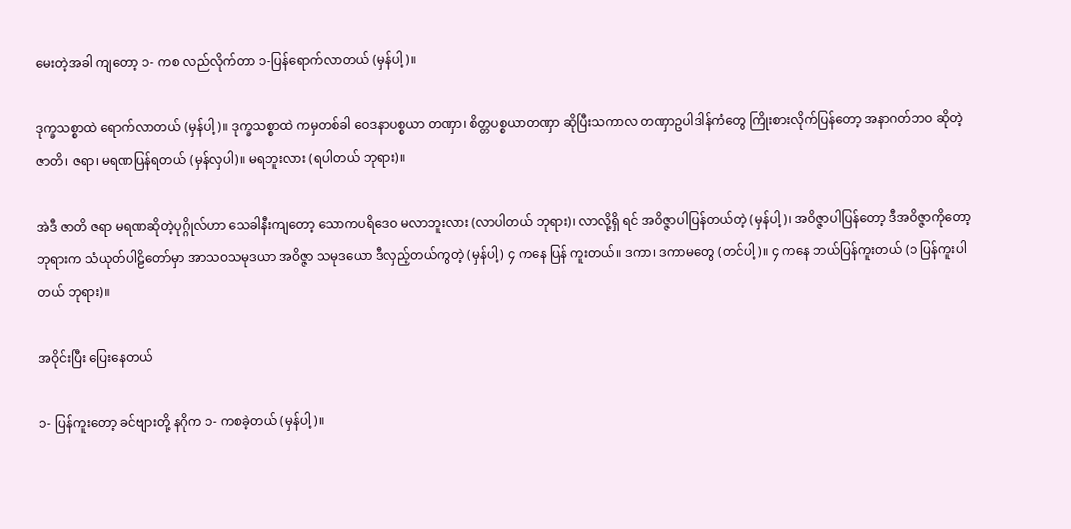မေးတဲ့အခါ ကျတော့ ၁- ကစ လည်လိုက်တာ ၁-ပြန်ရောက်လာတယ် (မှန်ပါ့)။

ဒုက္ခသစ္စာထဲ ရောက်လာတယ် (မှန်ပါ့)။ ဒုက္ခသစ္စာထဲ ကမှတစ်ခါ ဝေဒနာပစ္စယာ တဏှာ၊ စိတ္တပစ္စယာတဏှာ ဆိုပြီးသကာလ တဏှာဥပါဒါန်ကံတွေ ကြိုးစားလိုက်ပြန်တော့ အနာဂတ်ဘဝ ဆိုတဲ့ ဇာတိ၊ ဇရာ၊ မရဏပြန်ရတယ် (မှန်လှပါ)။ မရဘူးလား (ရပါတယ် ဘုရား)။

အဲဒီ ဇာတိ ဇရာ မရဏဆိုတဲ့ပုဂ္ဂိုလ်ဟာ သေခါနီးကျတော့ သောကပရိဒေဝ မလာဘူးလား (လာပါတယ် ဘုရား)၊ လာလို့ရှိ ရင် အဝိဇ္ဇာပါပြန်တယ်တဲ့ (မှန်ပါ့)၊ အဝိဇ္ဇာပါပြန်တော့ ဒီအဝိဇ္ဇာကိုတော့ ဘုရားက သံယုတ်ပါဠိတော်မှာ အာသဝသမုဒယာ အဝိဇ္ဇာ သမုဒယော ဒီလှည့်တယ်ကွတဲ့ (မှန်ပါ့) ၄ ကနေ ပြန် ကူးတယ်။ ဒကာ၊ ဒကာမတွေ (တင်ပါ့)။ ၄ ကနေ ဘယ်ပြန်ကူးတယ် (၁ ပြန်ကူးပါတယ် ဘုရား)။

အဝိုင်းပြီး ပြေးနေတယ်

၁- ပြန်ကူးတော့ ခင်ဗျားတို့ နဂိုက ၁- ကစခဲ့တယ် (မှန်ပါ့)။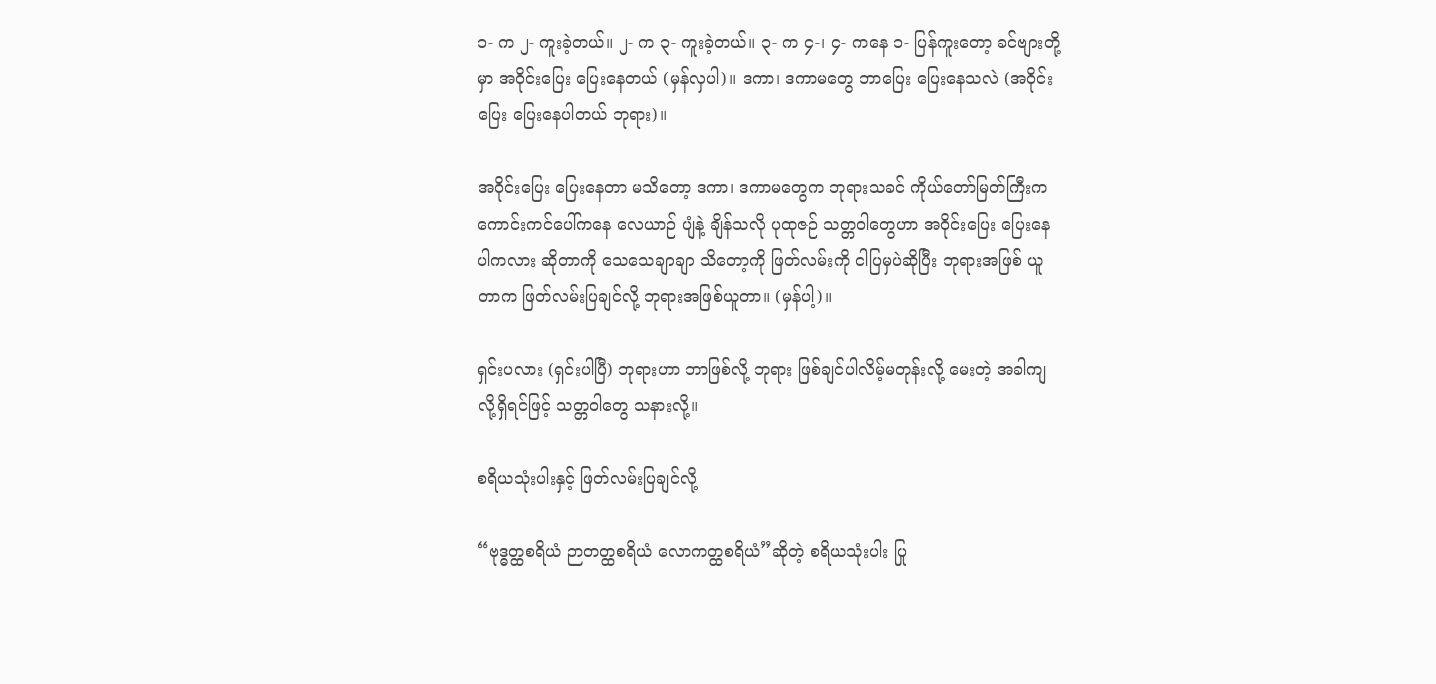၁- က ၂- ကူးခဲ့တယ်။ ၂- က ၃- ကူးခဲ့တယ်။ ၃- က ၄-၊ ၄- ကနေ ၁- ပြန်ကူးတော့ ခင်ဗျားတို့မှာ အဝိုင်းပြေး ပြေးနေတယ် (မှန်လှပါ)။ ဒကာ၊ ဒကာမတွေ ဘာပြေး ပြေးနေသလဲ (အဝိုင်းပြေး ပြေးနေပါတယ် ဘုရား)။

အဝိုင်းပြေး ပြေးနေတာ မသိတော့ ဒကာ၊ ဒကာမတွေက ဘုရားသခင် ကိုယ်တော်မြတ်ကြီးက ကောင်းကင်ပေါ်ကနေ လေယာဉ် ပျံနဲ့ ချိန်သလို ပုထုဇဉ် သတ္တဝါတွေဟာ အဝိုင်းပြေး ပြေးနေပါကလား ဆိုတာကို သေသေချာချာ သိတော့ကို ဖြတ်လမ်းကို ငါပြမှပဲဆိုပြီး ဘုရားအဖြစ် ယူတာက ဖြတ်လမ်းပြချင်လို့ ဘုရားအဖြစ်ယူတာ။ (မှန်ပါ့)။

ရှင်းပလား (ရှင်းပါပြီ) ဘုရားဟာ ဘာဖြစ်လို့ ဘုရား ဖြစ်ချင်ပါလိမ့်မတုန်းလို့ မေးတဲ့ အခါကျလို့ရှိရင်ဖြင့် သတ္တဝါတွေ သနားလို့။

စရိယသုံးပါးနှင့် ဖြတ်လမ်းပြချင်လို့

“ဗုဒ္ဓတ္ထစရိယံ ဉာတတ္ထစရိယံ လောကတ္ထစရိယံ”ဆိုတဲ့ စရိယသုံးပါး ပြု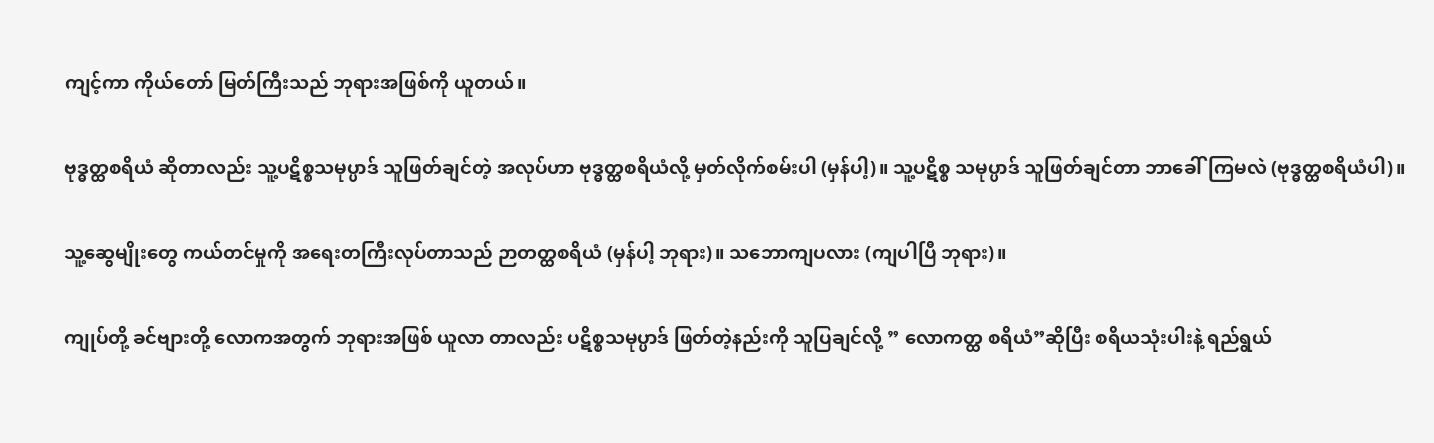ကျင့်ကာ ကိုယ်တော် မြတ်ကြီးသည် ဘုရားအဖြစ်ကို ယူတယ်။

ဗုဒ္ဓတ္ထစရိယံ ဆိုတာလည်း သူ့ပဋိစ္စသမုပ္ပာဒ် သူဖြတ်ချင်တဲ့ အလုပ်ဟာ ဗုဒ္ဓတ္ထစရိယံလို့ မှတ်လိုက်စမ်းပါ (မှန်ပါ့)။ သူ့ပဋိစ္စ သမုပ္ပာဒ် သူဖြတ်ချင်တာ ဘာခေါ်ကြမလဲ (ဗုဒ္ဓတ္ထစရိယံပါ)။

သူ့ဆွေမျိုးတွေ ကယ်တင်မှုကို အရေးတကြီးလုပ်တာသည် ဉာတတ္ထစရိယံ (မှန်ပါ့ ဘုရား)။ သဘောကျပလား (ကျပါပြီ ဘုရား)။

ကျုပ်တို့ ခင်ဗျားတို့ လောကအတွက် ဘုရားအဖြစ် ယူလာ တာလည်း ပဋိစ္စသမုပ္ပာဒ် ဖြတ်တဲ့နည်းကို သူပြချင်လို့ ” လောကတ္ထ စရိယံ”ဆိုပြီး စရိယသုံးပါးနဲ့ ရည်ရွယ်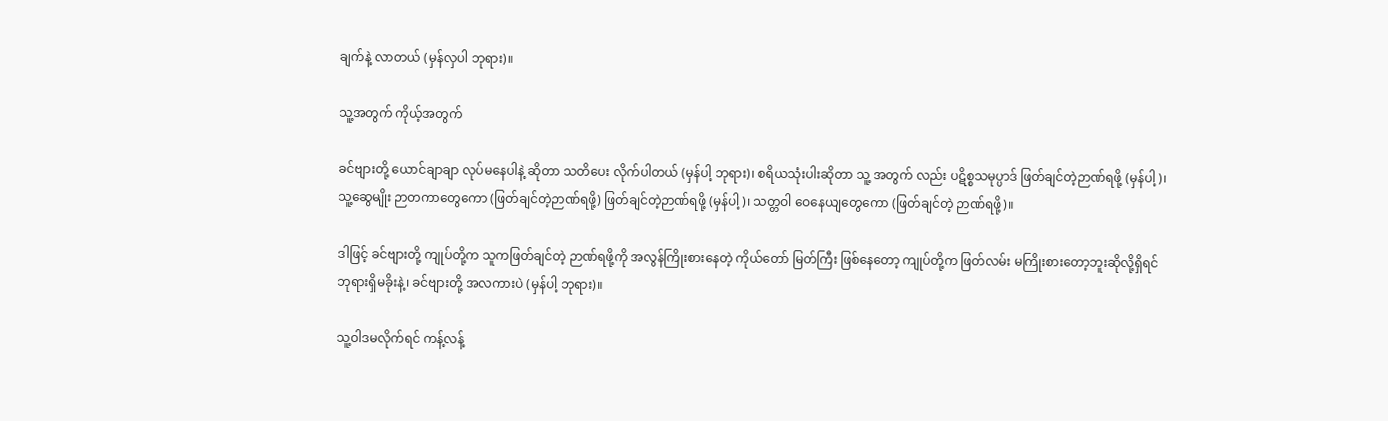ချက်နဲ့ လာတယ် (မှန်လှပါ ဘုရား)။

သူ့အတွက် ကိုယ့်အတွက်

ခင်ဗျားတို့ ယောင်ချာချာ လုပ်မနေပါနဲ့ ဆိုတာ သတိပေး လိုက်ပါတယ် (မှန်ပါ့ ဘုရား)၊ စရိယသုံးပါးဆိုတာ သူ့ အတွက် လည်း ပဋိစ္စသမုပ္ပာဒ် ဖြတ်ချင်တဲ့ဉာဏ်ရဖို့ (မှန်ပါ့)၊ သူ့ဆွေမျိုး ဉာတကာတွေကော (ဖြတ်ချင်တဲ့ဉာဏ်ရဖို့) ဖြတ်ချင်တဲ့ဉာဏ်ရဖို့ (မှန်ပါ့)၊ သတ္တဝါ ဝေနေယျတွေကော (ဖြတ်ချင်တဲ့ ဉာဏ်ရဖို့)။

ဒါဖြင့် ခင်ဗျားတို့ ကျုပ်တို့က သူကဖြတ်ချင်တဲ့ ဉာဏ်ရဖို့ကို အလွန်ကြိုးစားနေတဲ့ ကိုယ်တော် မြတ်ကြီး ဖြစ်နေတော့ ကျုပ်တို့က ဖြတ်လမ်း မကြိုးစားတော့ဘူးဆိုလို့ရှိရင် ဘုရားရှိမခိုးနဲ့၊ ခင်ဗျားတို့ အလကားပဲ (မှန်ပါ့ ဘုရား)။

သူ့ဝါဒမလိုက်ရင် ကန့်လန့်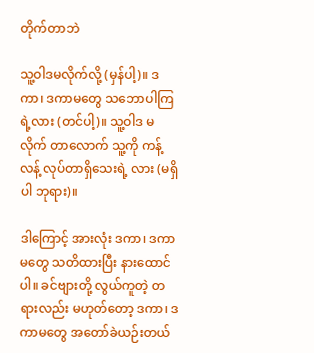တိုက်တာဘဲ

သူ့ဝါဒမလိုက်လို့ (မှန်ပါ့)။ ဒကာ၊ ဒကာမတွေ သဘောပါကြရဲ့လား (တင်ပါ့)။ သူ့ဝါဒ မလိုက် တာလောက် သူ့ကို ကန့်လန့် လုပ်တာရှိသေးရဲ့ လား (မရှိပါ ဘုရား)။

ဒါကြောင့် အားလုံး ဒကာ၊ ဒကာမတွေ သတိထားပြီး နားထောင်ပါ။ ခင်ဗျားတို့ လွယ်ကူတဲ့ တရားလည်း မဟုတ်တော့ ဒကာ၊ ဒကာမတွေ အတော်ခဲယဉ်းတယ်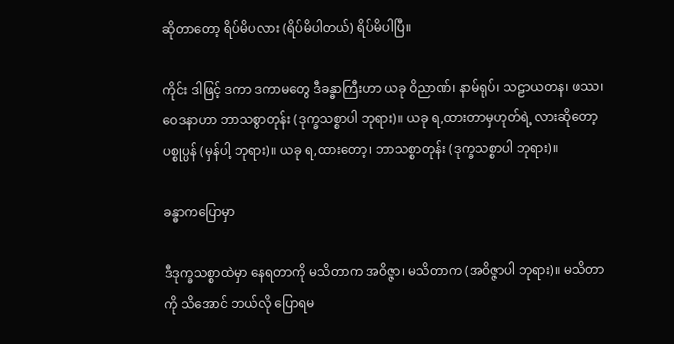ဆိုတာတော့ ရိပ်မိပလား (ရိပ်မိပါတယ်) ရိပ်မိပါပြီ။

ကိုင်း ဒါဖြင့် ဒကာ ဒကာမတွေ ဒီခန္ဓာကြီးဟာ ယခု ဝိညာဏ်၊ နာမ်ရုပ်၊ သဠာယတန၊ ဖဿ၊ ဝေဒနာဟာ ဘာသစွာတုန်း (ဒုက္ခသစ္စာပါ ဘုရား)။ ယခု ရ,ထားတာမှဟုတ်ရဲ့ လားဆိုတော့ ပစ္စုပ္ပန် (မှန်ပါ့ ဘုရား)။ ယခု ရ,ထားတော့၊ ဘာသစ္စာတုန်း (ဒုက္ခသစ္စာပါ ဘုရား)။

ခန္ဓာကပြောမှာ

ဒီဒုက္ခသစ္စာထဲမှာ နေရတာကို မသိတာက အဝိဇ္ဇာ၊ မသိတာက (အဝိဇ္ဇာပါ ဘုရား)။ မသိတာကို သိအောင် ဘယ်လို ပြောရမ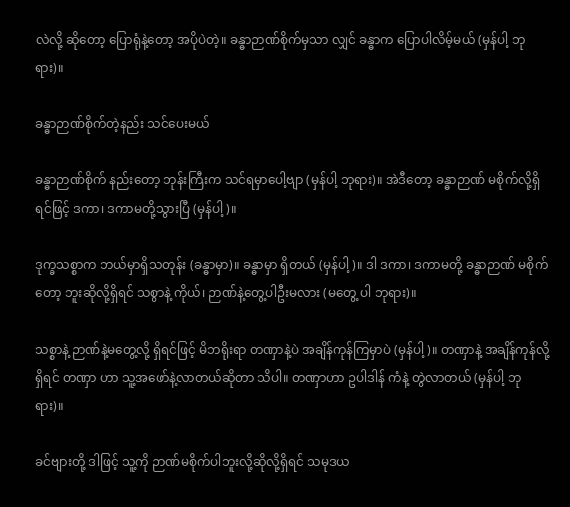လဲလို့ ဆိုတော့ ပြောရုံနဲ့တော့ အပိုပဲတဲ့။ ခန္ဓာဉာဏ်စိုက်မှသာ လျှင် ခန္ဓာက ပြောပါလိမ့်မယ် (မှန်ပါ့ ဘုရား)။

ခန္ဓာဉာဏ်စိုက်တဲ့နည်း သင်ပေးမယ်

ခန္ဓာဉာဏ်စိုက် နည်းတော့ ဘုန်းကြီးက သင်ရမှာပေါ့ဗျာ (မှန်ပါ့ ဘုရား)။ အဲဒီတော့ ခန္ဓာဉာဏ် မစိုက်လို့ရှိရင်ဖြင့် ဒကာ၊ ဒကာမတို့သွားပြီ (မှန်ပါ့)။

ဒုက္ခသစ္စာက ဘယ်မှာရှိသတုန်း (ခန္ဓာမှာ)။ ခန္ဓာမှာ ရှိတယ် (မှန်ပါ့)။ ဒါ ဒကာ၊ ဒကာမတို့ ခန္ဓာဉာဏ် မစိုက်တော့ ဘူးဆိုလို့ရှိရင် သစွာနဲ့ ကိုယ်၊ ဉာဏ်နဲ့တွေ့ပါဦးမလား (မတွေ့ ပါ ဘုရား)။

သစ္စာနဲ့ ဉာဏ်နဲ့မတွေ့လို့ ရှိရင်ဖြင့် မိဘရိုးရာ တဏှာနဲ့ပဲ အချိန်ကုန်ကြမှာပဲ (မှန်ပါ့)။ တဏှာနဲ့ အချိန်ကုန်လို့ရှိရင် တဏှာ ဟာ သူ့အဖော်နဲ့လာတယ်ဆိုတာ သိပါ။ တဏှာဟာ ဥပါဒါန် ကံနဲ့ တွဲလာတယ် (မှန်ပါ့ ဘုရား)။

ခင်ဗျားတို့ ဒါဖြင့် သူ့ကို ဉာဏ်မစိုက်ပါဘူးလို့ဆိုလို့ရှိရင် သမုဒယ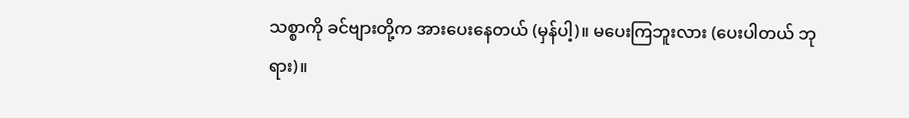သစ္စာကို ခင်ဗျားတို့က အားပေးနေတယ် (မှန်ပါ့)။ မပေးကြဘူးလား (ပေးပါတယ် ဘုရား)။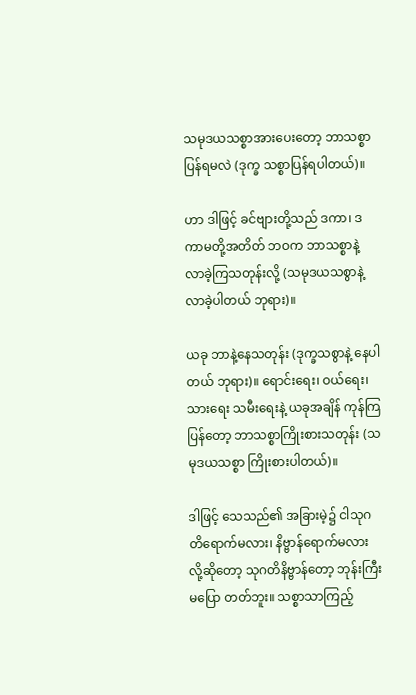သမုဒယသစ္စာအားပေးတော့ ဘာသစ္စာပြန်ရမလဲ (ဒုက္ခ သစ္စာပြန်ရပါတယ်)။

ဟာ ဒါဖြင့် ခင်ဗျားတို့သည် ဒကာ၊ ဒကာမတို့အတိတ် ဘဝက ဘာသစ္စာနဲ့ လာခဲ့ကြသတုန်းလို့ (သမုဒယသစွာနဲ့ လာခဲ့ပါတယ် ဘုရား)။

ယခု ဘာနဲ့နေသတုန်း (ဒုက္ခသစွာနဲ့ နေပါတယ် ဘုရား)။ ရောင်းရေး၊ ဝယ်ရေး၊ သားရေး သမီးရေးနဲ့ ယခုအချိန် ကုန်ကြပြန်တော့ ဘာသစ္စာကြိုးစားသတုန်း (သမုဒယသစ္စာ ကြိုးစားပါတယ်)။

ဒါဖြင့် သေသည်၏ အခြားမဲ့၌ ငါသုဂတိရောက်မလား၊ နိဗ္ဗာန်ရောက်မလားလို့ဆိုတော့ သုဂတိနိဗ္ဗာန်တော့ ဘုန်းကြီးမပြော တတ်ဘူး။ သစ္စာသာကြည့်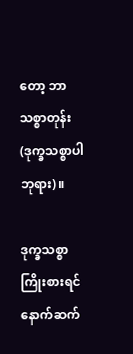တော့ ဘာသစ္စာတုန်း (ဒုက္ခသစ္စာပါ ဘုရား)။

ဒုက္ခသစ္စာကြိုးစားရင် နောက်ဆက်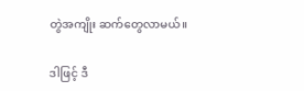တွဲအကျိုး ဆက်တွေလာမယ်။

ဒါဖြင့် ဒီ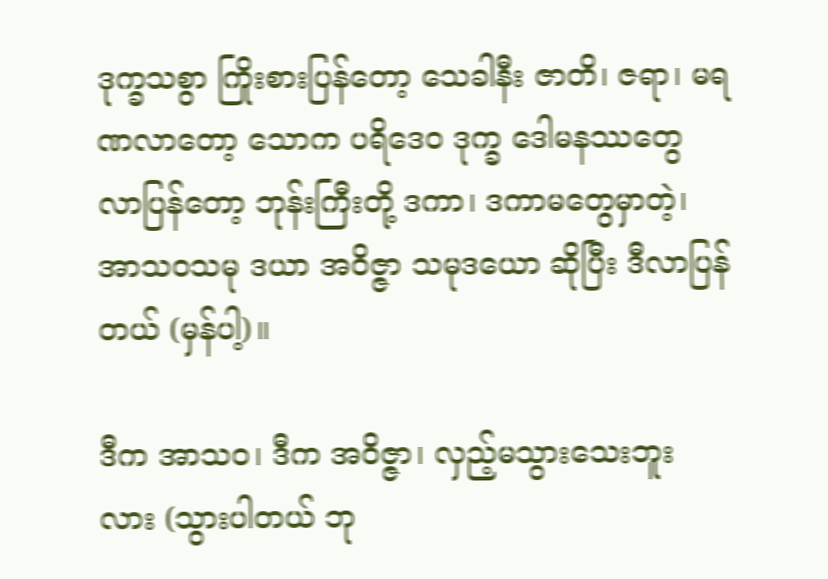ဒုက္ခသစွာ ကြိုးစားပြန်တော့ သေခါနီး ဇာတိ၊ ဇရာ၊ မရဏလာတော့ သောက ပရိဒေဝ ဒုက္ခ ဒေါမနဿတွေ လာပြန်တော့ ဘုန်းကြီးတို့ ဒကာ၊ ဒကာမတွေမှာတဲ့၊ အာသဝသမု ဒယာ အဝိဇ္ဇာ သမုဒယော ဆိုပြီး ဒီလာပြန်တယ် (မှန်ပါ့)။

ဒီက အာသဝ၊ ဒီက အဝိဇ္ဇာ၊ လှည့်မသွားသေးဘူး လား (သွားပါတယ် ဘု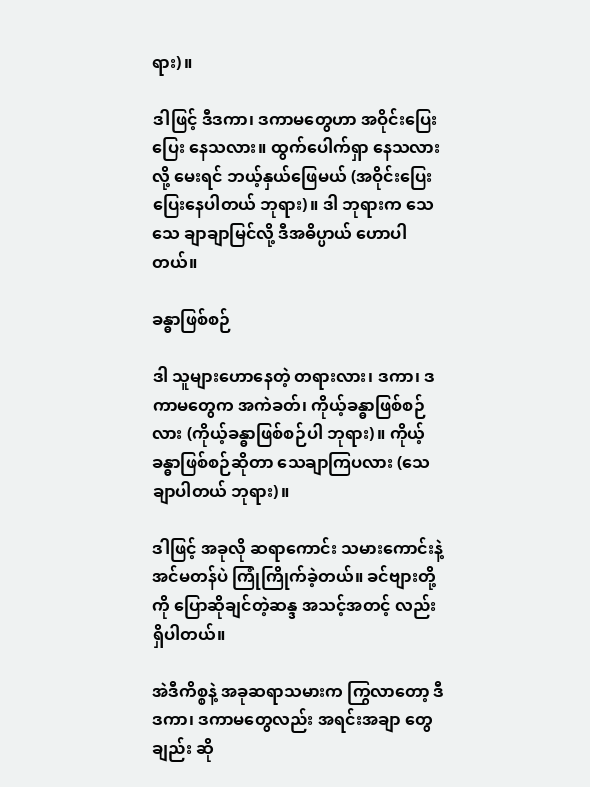ရား)။

ဒါဖြင့် ဒီဒကာ၊ ဒကာမတွေဟာ အဝိုင်းပြေး ပြေး နေသလား။ ထွက်ပေါက်ရှာ နေသလားလို့ မေးရင် ဘယ့်နှယ်ဖြေမယ် (အဝိုင်းပြေး ပြေးနေပါတယ် ဘုရား)။ ဒါ ဘုရားက သေသေ ချာချာမြင်လို့ ဒီအဓိပ္ပာယ် ဟောပါတယ်။

ခန္ဓာဖြစ်စဉ်

ဒါ သူများဟောနေတဲ့ တရားလား၊ ဒကာ၊ ဒကာမတွေက အကဲခတ်၊ ကိုယ့်ခန္ဓာဖြစ်စဉ်လား (ကိုယ့်ခန္ဓာဖြစ်စဉ်ပါ ဘုရား)။ ကိုယ့်ခန္ဓာဖြစ်စဉ်ဆိုတာ သေချာကြပလား (သေချာပါတယ် ဘုရား)။

ဒါဖြင့် အခုလို ဆရာကောင်း သမားကောင်းနဲ့ အင်မတန်ပဲ ကြုံကြိုက်ခဲ့တယ်။ ခင်ဗျားတို့ကို ပြောဆိုချင်တဲ့ဆန္ဒ အသင့်အတင့် လည်း ရှိပါတယ်။

အဲဒီကိစ္စနဲ့ အခုဆရာသမားက ကြွလာတော့ ဒီဒကာ၊ ဒကာမတွေလည်း အရင်းအချာ တွေချည်း ဆို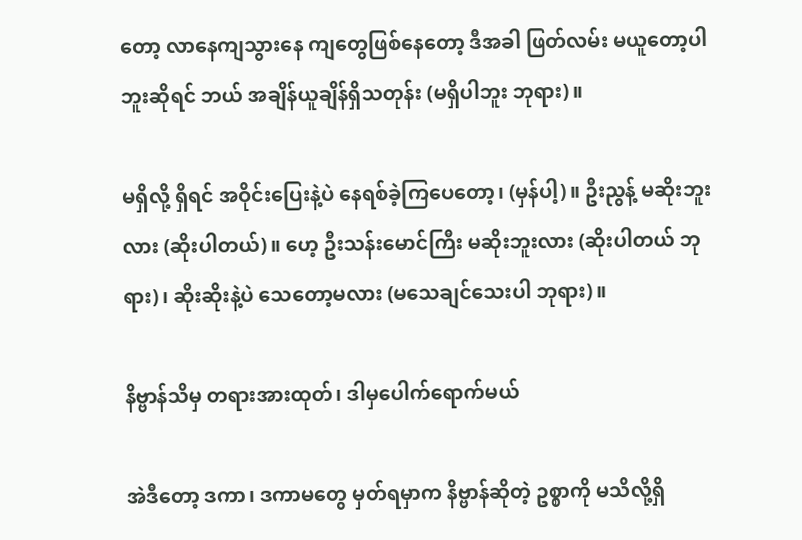တော့ လာနေကျသွားနေ ကျတွေဖြစ်နေတော့ ဒီအခါ ဖြတ်လမ်း မယူတော့ပါဘူးဆိုရင် ဘယ် အချိန်ယူချိန်ရှိသတုန်း (မရှိပါဘူး ဘုရား)။

မရှိလို့ ရှိရင် အဝိုင်းပြေးနဲ့ပဲ နေရစ်ခဲ့ကြပေတော့၊ (မှန်ပါ့)။ ဦးညွန့် မဆိုးဘူးလား (ဆိုးပါတယ်)။ ဟေ့ ဦးသန်းမောင်ကြီး မဆိုးဘူးလား (ဆိုးပါတယ် ဘုရား)၊ ဆိုးဆိုးနဲ့ပဲ သေတော့မလား (မသေချင်သေးပါ ဘုရား)။

နိဗ္ဗာန်သိမှ တရားအားထုတ်၊ ဒါမှပေါက်ရောက်မယ်

အဲဒီတော့ ဒကာ၊ ဒကာမတွေ မှတ်ရမှာက နိဗ္ဗာန်ဆိုတဲ့ ဥစ္စာကို မသိလို့ရှိ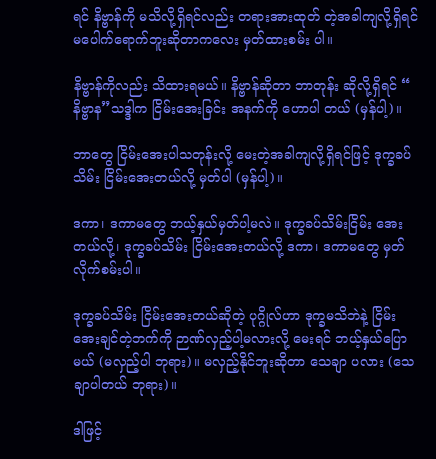ရင် နိဗ္ဗာန်ကို မသိလို့ရှိရင်လည်း တရားအားထုတ် တဲ့အခါကျလို့ရှိရင် မပေါက်ရောက်ဘူးဆိုတာကလေး မှတ်ထားစမ်း ပါ။

နိဗ္ဗာန်ကိုလည်း သိထားရမယ်။ နိဗ္ဗာန်ဆိုတာ ဘာတုန်း ဆိုလို့ရှိရင် “ နိဗ္ဗာန”သဒ္ဒါက ငြိမ်းအေးခြင်း အနက်ကို ဟောပါ တယ် (မှန်ပါ့)။

ဘာတွေ ငြိမ်းအေးပါသတုန်းလို့ မေးတဲ့အခါကျလို့ရှိရင်ဖြင့် ဒုက္ခခပ်သိမ်း ငြိမ်းအေးတယ်လို့ မှတ်ပါ (မှန်ပါ့)။

ဒကာ၊ ဒကာမတွေ ဘယ့်နှယ်မှတ်ပါ့မလဲ။ ဒုက္ခခပ်သိမ်းငြိမ်း အေးတယ်လို့၊ ဒုက္ခခပ်သိမ်း ငြိမ်းအေးတယ်လို့ ဒကာ၊ ဒကာမတွေ မှတ်လိုက်စမ်းပါ။

ဒုက္ခခပ်သိမ်း ငြိမ်းအေးတယ်ဆိုတဲ့ ပုဂ္ဂိုလ်ဟာ ဒုက္ခမသိဘဲနဲ့ ငြိမ်းအေးချင်တဲ့ဘက်ကို ဉာဏ်လှည့်ပါ့မလားလို့ မေးရင် ဘယ့်နှယ်ပြောမယ် (မလှည့်ပါ ဘုရား)။ မလှည့်နိုင်ဘူးဆိုတာ သေချာ ပလား (သေချာပါတယ် ဘုရား)။

ဒါဖြင့်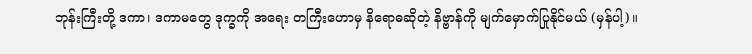ဘုန်းကြီးတို့ ဒကာ၊ ဒကာမတွေ ဒုက္ခကို အရေး တကြီးဟောမှ နိရောဓဆိုတဲ့ နိဗ္ဗာန်ကို မျက်မှောက်ပြုနိုင်မယ် (မှန်ပါ့)။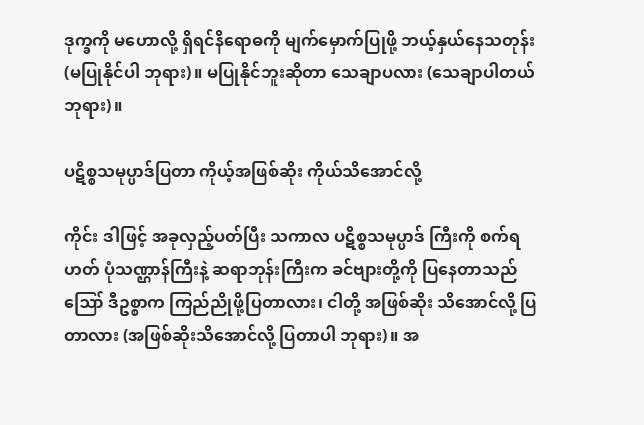ဒုက္ခကို မဟောလို့ ရှိရင်နိရောဓကို မျက်မှောက်ပြုဖို့ ဘယ့်နှယ်နေသတုန်း (မပြုနိုင်ပါ ဘုရား)။ မပြုနိုင်ဘူးဆိုတာ သေချာပလား (သေချာပါတယ် ဘုရား)။

ပဋိစ္စသမုပ္ပာဒ်ပြတာ ကိုယ့်အဖြစ်ဆိုး ကိုယ်သိအောင်လို့

ကိုင်း ဒါဖြင့် အခုလှည့်ပတ်ပြီး သကာလ ပဋိစ္စသမုပ္ပာဒ် ကြီးကို စက်ရဟတ် ပုံသဏ္ဌာန်ကြီးနဲ့ ဆရာဘုန်းကြီးက ခင်ဗျားတို့ကို ပြနေတာသည် ဪ ဒီဥစ္စာက ကြည်ညိုဖို့ပြတာလား၊ ငါတို့ အဖြစ်ဆိုး သိအောင်လို့ ပြတာလား (အဖြစ်ဆိုးသိအောင်လို့ ပြတာပါ ဘုရား)။ အ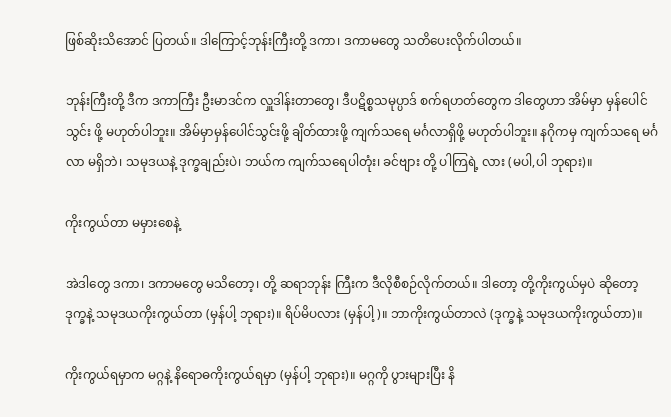ဖြစ်ဆိုးသိအောင် ပြတယ်။ ဒါကြောင့်ဘုန်းကြီးတို့ ဒကာ၊ ဒကာမတွေ သတိပေးလိုက်ပါတယ်။

ဘုန်းကြီးတို့ ဒီက ဒကာကြီး ဦးမာဒင်က လှူဒါန်းတာတွေ၊ ဒီပဋိစ္စသမုပ္ပာဒ် စက်ရဟတ်တွေက ဒါတွေဟာ အိမ်မှာ မှန်ပေါင်သွင်း ဖို့ မဟုတ်ပါဘူး။ အိမ်မှာမှန်ပေါင်သွင်းဖို့ ချိတ်ထားဖို့ ကျက်သရေ မင်္ဂလာရှိဖို့ မဟုတ်ပါဘူး။ နဂိုကမှ ကျက်သရေ မင်္ဂလာ မရှိဘဲ၊ သမုဒယနဲ့ ဒုက္ခချည်းပဲ၊ ဘယ်က ကျက်သရေပါတုံး၊ ခင်ဗျား တို့ ပါကြရဲ့ လား (မပါ,ပါ ဘုရား)။

ကိုးကွယ်တာ မမှားစေနဲ့

အဲဒါတွေ ဒကာ၊ ဒကာမတွေ မသိတော့၊ တို့ ဆရာဘုန်း ကြီးက ဒီလိုစီစဉ်လိုက်တယ်။ ဒါတော့ တို့ကိုးကွယ်မှပဲ ဆိုတော့ ဒုက္ခနဲ့ သမုဒယကိုးကွယ်တာ (မှန်ပါ့ ဘုရား)။ ရိပ်မိပလား (မှန်ပါ့)။ ဘာကိုးကွယ်တာလဲ (ဒုက္ခနဲ့ သမုဒယကိုးကွယ်တာ)။

ကိုးကွယ်ရမှာက မဂ္ဂနဲ့ နိရောဓကိုးကွယ်ရမှာ (မှန်ပါ့ ဘုရား)။ မဂ္ဂကို ပွားများပြီး နိ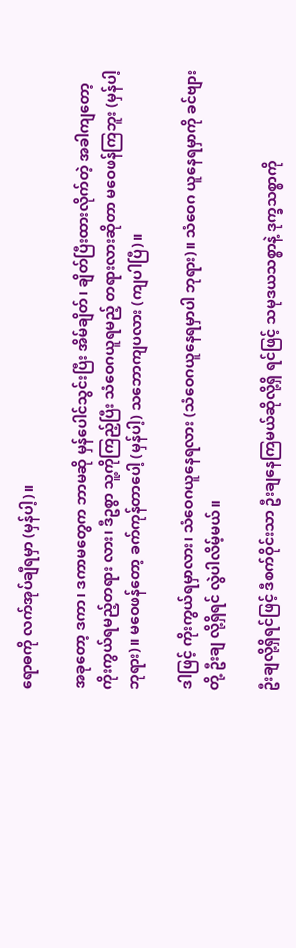ရောဓကို လက်အုပ်ချီရမှာ (မှန်ပါ့)။

အခုတော့ ဒကာ၊ ဒကာမတွေက ဘာမဆို မှန်ပေါင်သွင်းပြီး အိမ်ချိတ်၊ ချိတ်ပြီးထားလိုက်တဲ့ အခါကျတော့ ကိုးကွယ်ရမည့်တရား လား၊ ဒီဥစွာ သူ့ကိုကြည့်ပြီး သံဝေဂယူရမည့် တရားလားဆိုတာ မဝေဖန်ကြဘူး (မှန်ပါ့ ဘုရား)။ မဝေဖန်တော့ ခက်ကုန်တာပေါ့ (မှန်ပါ့) သဘောကျပလား (ကျပါပြီ)။

ဒါဖြင့် ကိုးကွယ်ရမှာလား၊ သံဝေဂယူနေရလား (သံဝေဂယူနေရမှာပါ ဘုရား)။ သံဝေဂ ယူနေရမှာကို ခင်ဗျားတို့ ဦးချ လို့ရှိရင် လွဲပါလိမ့်မယ်။

ဦးချလို့ရှိရင်ဖြင့် ဒီစက်ဝိုင်းသာ ဦးချနေကြမယ်ဆိုလို့ရှိ ရင်ဖြင့် သမုဒယသစ္စာနဲ့ ဒုက္ခသစ္စာကို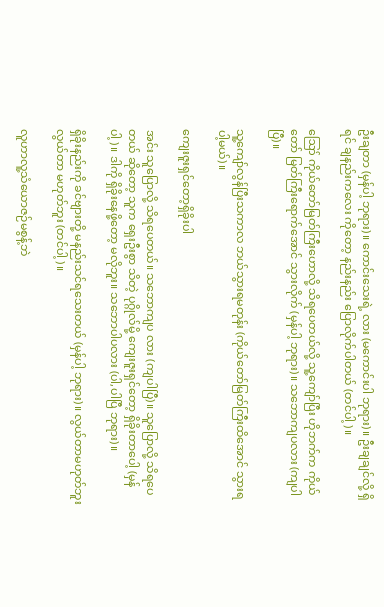ဦးချတာ (မှန်ပါ့ ဘုရား)။ ကောင်းသေးရဲ့ လား (မကောင်းပါ ဘုရား)။ ဦးချချင်လို့ ရှိရင် ချနည်းကလေး ကိုတော့ နည်းနည်း ပြောလိုက်ပါတယ် (တင်ပါ့)။

ဪ ကိုယ်တော်မြတ်ကြီးဟောလို့ သိရပေတယ်လို့ သူ့ကျော်ပြီး ဟိုဘက်က ကိုယ်တော် မြတ်ကြီးရောက်အောင် သွားလိုက် (မှန်ပါ့ ဘုရား)။ သဘောကျပလား (ကျပါပြီ)။

သူ့ကျော်လွန်ပြီးသကာလ ဘယ်သွားရမတုန်း (ကိုယ်တော်မြတ်ကြီးထိအောင် သွားရပါ့မယ်)။

ကျေးဇူးရှင်တော့ရှိခိုးပါ

အင်း သူပြောလို့ သိရပေတယ်။ သဘောကျပ လား (ကျပါပြီ)။ သူပြောလို့ သိရပေတယ် ဆိုတော့ သူက ရှေးဦးစွာ သိတဲ့ ပုဂ္ဂိုလ်မို့ ကျေးဇူးရှင်တော့ ရှိခိုးတာပေါ့ (မှန်ပါ့)။ ဒါကို ရှိခိုးနေဖို့တော့ မလိုဘူး။ သဘောပါပလား (ပါ,ပါပြီ ဘုရား)။

ရှိခိုးနည်းကို ခင်ဗျားတို့ မနည်းသင်ရသေးတယ် (မှန်ပါ့ ဘုရား)။ လွယ်တာမဟုတ်ဘူး လွယ်တာ မဟုတ်ဘူး (တင်ပါ့)။

လူဟာလူ့သံယောဇဉ်မစွန့်ဘဲ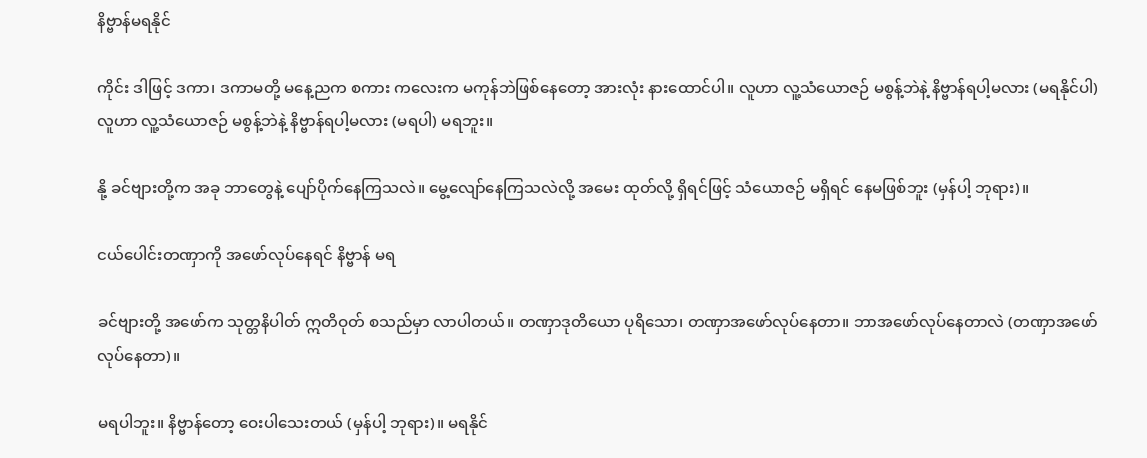နိဗ္ဗာန်မရနိုင်

ကိုင်း ဒါဖြင့် ဒကာ၊ ဒကာမတို့ မနေ့ညက စကား ကလေးက မကုန်ဘဲဖြစ်နေတော့ အားလုံး နားထောင်ပါ။ လူဟာ လူ့သံယောဇဉ် မစွန့်ဘဲနဲ့ နိဗ္ဗာန်ရပါ့မလား (မရနိုင်ပါ) လူဟာ လူ့သံယောဇဉ် မစွန့်ဘဲနဲ့ နိဗ္ဗာန်ရပါ့မလား (မရပါ) မရဘူး။

နို့ ခင်ဗျားတို့က အခု ဘာတွေနဲ့ ပျော်ပိုက်နေကြသလဲ။ မွေ့လျော်နေကြသလဲလို့ အမေး ထုတ်လို့ ရှိရင်ဖြင့် သံယောဇဉ် မရှိရင် နေမဖြစ်ဘူး (မှန်ပါ့ ဘုရား)။

ငယ်ပေါင်းတဏှာကို အဖော်လုပ်နေရင် နိဗ္ဗာန် မရ

ခင်ဗျားတို့ အဖော်က သုတ္တနိပါတ် ဣတိဝုတ် စသည်မှာ လာပါတယ်။ တဏှာဒုတိယော ပုရိသော၊ တဏှာအဖော်လုပ်နေတာ။ ဘာအဖော်လုပ်နေတာလဲ (တဏှာအဖော်လုပ်နေတာ)။

မရပါဘူး။ နိဗ္ဗာန်တော့ ဝေးပါသေးတယ် (မှန်ပါ့ ဘုရား)။ မရနိုင်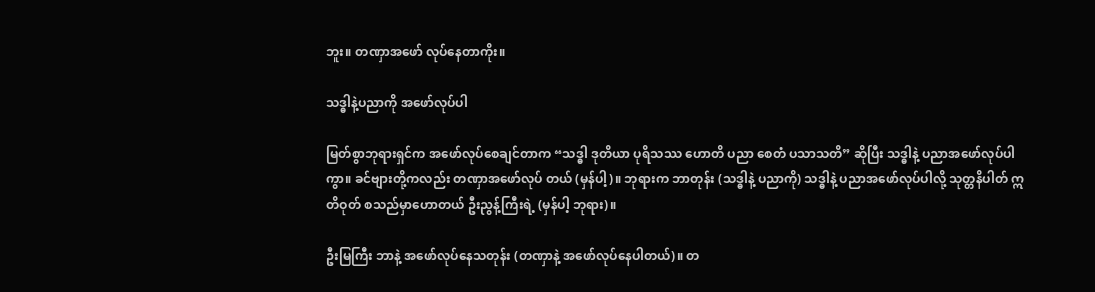ဘူး။ တဏှာအဖော် လုပ်နေတာကိုး။

သဒ္ဓါနဲ့ပညာကို အဖော်လုပ်ပါ

မြတ်စွာဘုရားရှင်က အဖော်လုပ်စေချင်တာက “သဒ္ဓါ ဒုတိယာ ပုရိသဿ ဟောတိ ပညာ စေတံ ပသာသတိ” ဆိုပြီး သဒ္ဓါနဲ့ ပညာအဖော်လုပ်ပါကွာ။ ခင်ဗျားတို့ကလည်း တဏှာအဖော်လုပ် တယ် (မှန်ပါ့)။ ဘုရားက ဘာတုန်း (သဒ္ဓါနဲ့ ပညာကို) သဒ္ဓါနဲ့ ပညာအဖော်လုပ်ပါလို့ သုတ္တနိပါတ် ဣတိဝုတ် စသည်မှာဟောတယ် ဦးညွန့်ကြီးရဲ့ (မှန်ပါ့ ဘုရား)။

ဦးမြကြီး ဘာနဲ့ အဖော်လုပ်နေသတုန်း (တဏှာနဲ့ အဖော်လုပ်နေပါတယ်)။ တ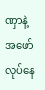ဏှာနဲ့ အဖော်လုပ်နေ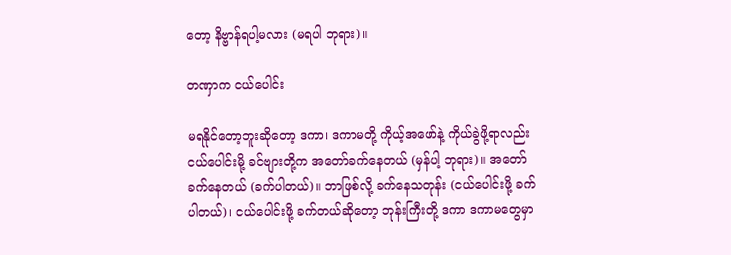တော့ နိဗ္ဗာန်ရပါ့မလား (မရပါ ဘုရား)။

တဏှာက ငယ်ပေါင်း

မရနိုင်တော့ဘူးဆိုတော့ ဒကာ၊ ဒကာမတို့ ကိုယ့်အဖော်နဲ့ ကိုယ်ခွဲဖို့ရာလည်း ငယ်ပေါင်းမို့ ခင်ဗျားတို့က အတော်ခက်နေတယ် (မှန်ပါ့ ဘုရား)။ အတော်ခက်နေတယ် (ခက်ပါတယ်)။ ဘာဖြစ်လို့ ခက်နေသတုန်း (ငယ်ပေါင်းဖို့ ခက်ပါတယ်)၊ ငယ်ပေါင်းဖို့ ခက်တယ်ဆိုတော့ ဘုန်းကြီးတို့ ဒကာ ဒကာမတွေမှာ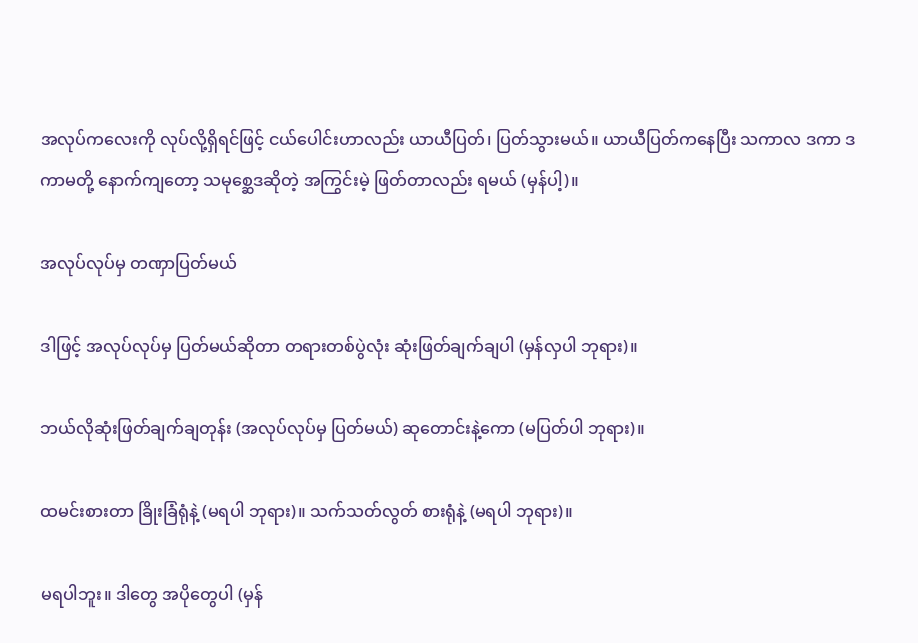အလုပ်ကလေးကို လုပ်လို့ရှိရင်ဖြင့် ငယ်ပေါင်းဟာလည်း ယာယီပြတ်၊ ပြတ်သွားမယ်။ ယာယီပြတ်ကနေပြီး သကာလ ဒကာ ဒကာမတို့ နောက်ကျတော့ သမုစ္ဆေဒဆိုတဲ့ အကြွင်းမဲ့ ဖြတ်တာလည်း ရမယ် (မှန်ပါ့)။

အလုပ်လုပ်မှ တဏှာပြတ်မယ်

ဒါဖြင့် အလုပ်လုပ်မှ ပြတ်မယ်ဆိုတာ တရားတစ်ပွဲလုံး ဆုံးဖြတ်ချက်ချပါ (မှန်လှပါ ဘုရား)။

ဘယ်လိုဆုံးဖြတ်ချက်ချတုန်း (အလုပ်လုပ်မှ ပြတ်မယ်) ဆုတောင်းနဲ့ကော (မပြတ်ပါ ဘုရား)။

ထမင်းစားတာ ခြိုးခြံရုံနဲ့ (မရပါ ဘုရား)။ သက်သတ်လွတ် စားရုံနဲ့ (မရပါ ဘုရား)။

မရပါဘူး။ ဒါတွေ အပိုတွေပါ (မှန်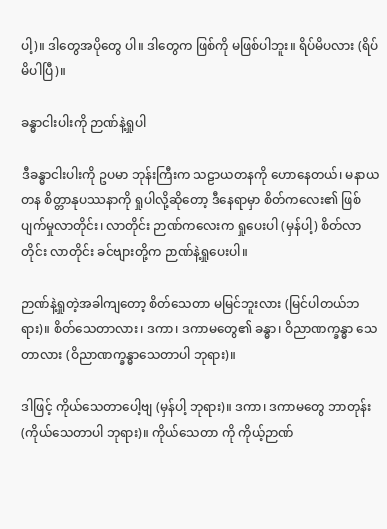ပါ့)။ ဒါတွေအပိုတွေ ပါ။ ဒါတွေက ဖြစ်ကို မဖြစ်ပါဘူး။ ရိပ်မိပလား (ရိပ်မိပါပြီ)။

ခန္ဓာငါးပါးကို ဉာဏ်နဲ့ရှုပါ

ဒီခန္ဓာငါးပါးကို ဥပမာ ဘုန်းကြီးက သဠာယတနကို ဟောနေတယ်၊ မနာယတန စိတ္တာနုပဿနာကို ရှုပါလို့ဆိုတော့ ဒီနေရာမှာ စိတ်ကလေး၏ ဖြစ်ပျက်မှုလာတိုင်း၊ လာတိုင်း ဉာဏ်ကလေးက ရှုပေးပါ (မှန်ပါ့) စိတ်လာတိုင်း လာတိုင်း ခင်ဗျားတို့က ဉာဏ်နဲ့ရှုပေးပါ။

ဉာဏ်နဲ့ရှုတဲ့အခါကျတော့ စိတ်သေတာ မမြင်ဘူးလား (မြင်ပါတယ်ဘရား)။ စိတ်သေတာလား၊ ဒကာ၊ ဒကာမတွေ၏ ခန္ဓာ၊ ဝိညာဏက္ခန္ဓာ သေတာလား (ဝိညာဏက္ခန္ဓာသေတာပါ ဘုရား)။

ဒါဖြင့် ကိုယ်သေတာပေါ့ဗျ (မှန်ပါ့ ဘုရား)။ ဒကာ၊ ဒကာမတွေ ဘာတုန်း (ကိုယ်သေတာပါ ဘုရား)။ ကိုယ်သေတာ ကို ကိုယ့်ဉာဏ်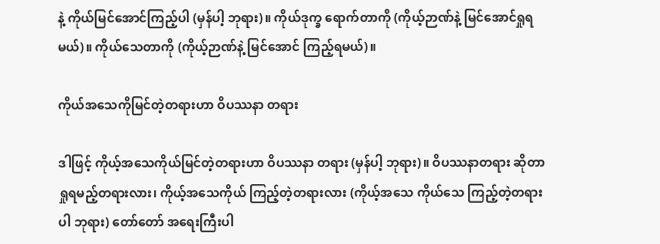နဲ့ ကိုယ်မြင်အောင်ကြည့်ပါ (မှန်ပါ့ ဘုရား)။ ကိုယ်ဒုက္ခ ရောက်တာကို (ကိုယ့်ဉာဏ်နဲ့ မြင်အောင်ရှုရမယ်)။ ကိုယ်သေတာကို (ကိုယ့်ဉာဏ်နဲ့ မြင်အောင် ကြည့်ရမယ်)။

ကိုယ်အသေကိုမြင်တဲ့တရားဟာ ဝိပဿနာ တရား

ဒါဖြင့် ကိုယ့်အသေကိုယ်မြင်တဲ့တရားဟာ ဝိပဿနာ တရား (မှန်ပါ့ ဘုရား)။ ဝိပဿနာတရား ဆိုတာ ရှုရမည့်တရားလား၊ ကိုယ့်အသေကိုယ် ကြည့်တဲ့တရားလား (ကိုယ့်အသေ ကိုယ်သေ ကြည့်တဲ့တရားပါ ဘုရား) တော်တော် အရေးကြီးပါ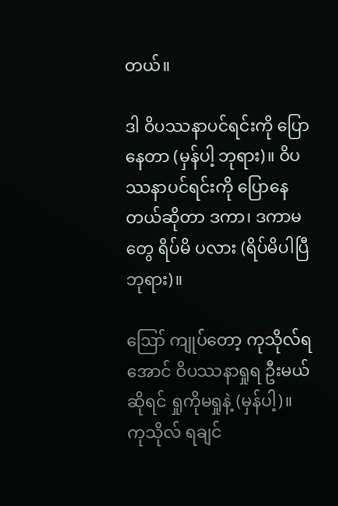တယ်။

ဒါ ဝိပဿနာပင်ရင်းကို ပြောနေတာ (မှန်ပါ့ ဘုရား)။ ဝိပဿနာပင်ရင်းကို ပြောနေတယ်ဆိုတာ ဒကာ၊ ဒကာမတွေ ရိပ်မိ ပလား (ရိပ်မိပါပြီ ဘုရား)။

ဪ ကျုပ်တော့ ကုသိုလ်ရအောင် ဝိပဿနာရှုရ ဦးမယ်ဆိုရင် ရှုကိုမရှုနဲ့ (မှန်ပါ့)။ ကုသိုလ် ရချင်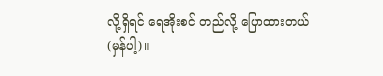လို့ရှိရင် ရေအိုးစင် တည်လို့ ပြောထားတယ် (မှန်ပါ့)။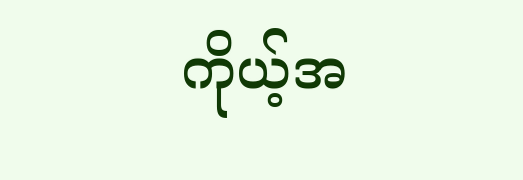ကိုယ့်အ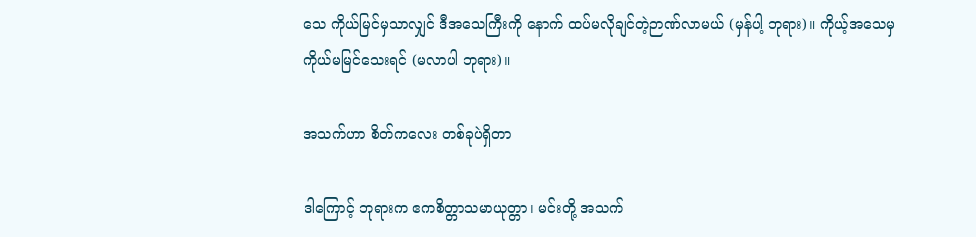သေ ကိုယ်မြင်မှသာလျှင် ဒီအသေကြီးကို နောက် ထပ်မလိုချင်တဲ့ဉာဏ်လာမယ် (မှန်ပါ့ ဘုရား)။ ကိုယ့်အသေမှ ကိုယ်မမြင်သေးရင် (မလာပါ ဘုရား)။

အသက်ဟာ စိတ်ကလေး တစ်ခုပဲရှိတာ

ဒါကြောင့် ဘုရားက ဧကစိတ္တာသမာယုတ္တာ၊ မင်းတို့ အသက်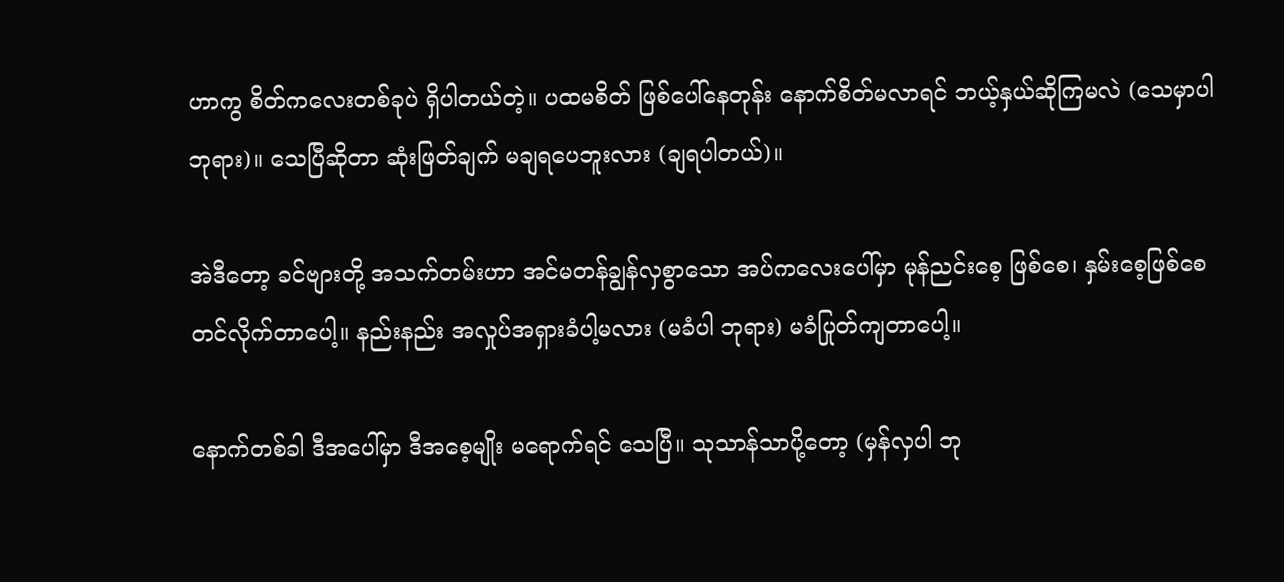ဟာကွ စိတ်ကလေးတစ်ခုပဲ ရှိပါတယ်တဲ့။ ပထမစိတ် ဖြစ်ပေါ်နေတုန်း နောက်စိတ်မလာရင် ဘယ့်နှယ်ဆိုကြမလဲ (သေမှာပါ ဘုရား)။ သေပြီဆိုတာ ဆုံးဖြတ်ချက် မချရပေဘူးလား (ချရပါတယ်)။

အဲဒီတော့ ခင်ဗျားတို့ အသက်တမ်းဟာ အင်မတန်ချွန်လှစွာသော အပ်ကလေးပေါ်မှာ မုန်ညင်းစေ့ ဖြစ်စေ၊ နှမ်းစေ့ဖြစ်စေ တင်လိုက်တာပေါ့။ နည်းနည်း အလှုပ်အရှားခံပါ့မလား (မခံပါ ဘုရား) မခံပြုတ်ကျတာပေါ့။

နောက်တစ်ခါ ဒီအပေါ်မှာ ဒီအစေ့မျိုး မရောက်ရင် သေပြီ။ သုသာန်သာပို့တော့ (မှန်လှပါ ဘု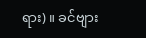ရား)။ ခင်ဗျား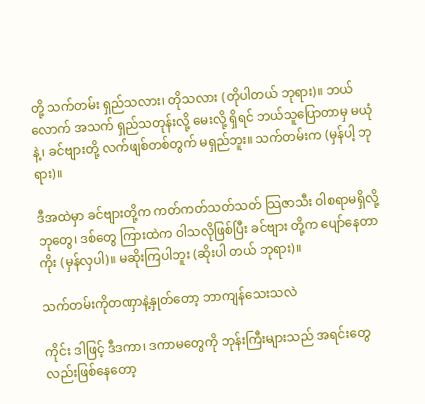တို့ သက်တမ်း ရှည်သလား၊ တိုသလား (တိုပါတယ် ဘုရား)။ ဘယ်လောက် အသက် ရှည်သတုန်းလို့ မေးလို့ ရှိရင် ဘယ်သူပြောတာမှ မယုံနဲ့၊ ခင်ဗျားတို့ လက်ဖျစ်တစ်တွက် မရှည်ဘူး။ သက်တမ်းက (မှန်ပါ့ ဘုရား)။

ဒီအထဲမှာ ခင်ဗျားတို့က ကတ်ကတ်သတ်သတ် သြဇာသီး ဝါစရာမရှိလို့ ဘုတွေ၊ ဒစ်တွေ ကြားထဲက ဝါသလိုဖြစ်ပြီး ခင်ဗျား တို့က ပျော်နေတာကိုး (မှန်လှပါ)။ မဆိုးကြပါဘူး (ဆိုးပါ တယ် ဘုရား)။

သက်တမ်းကိုတဏှာနဲ့နှုတ်တော့ ဘာကျန်သေးသလဲ

ကိုင်း ဒါဖြင့် ဒီဒကာ၊ ဒကာမတွေကို ဘုန်းကြီးများသည် အရင်းတွေလည်းဖြစ်နေတော့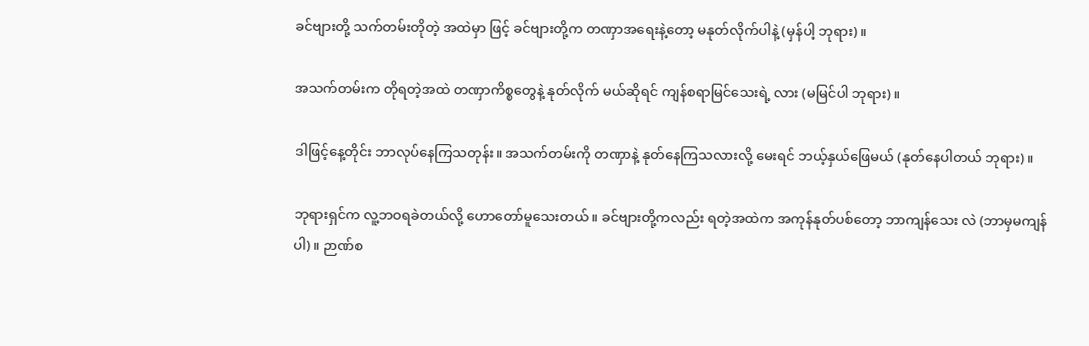ခင်ဗျားတို့ သက်တမ်းတိုတဲ့ အထဲမှာ ဖြင့် ခင်ဗျားတို့က တဏှာအရေးနဲ့တော့ မနုတ်လိုက်ပါနဲ့ (မှန်ပါ့ ဘုရား)။

အသက်တမ်းက တိုရတဲ့အထဲ တဏှာကိစ္စတွေနဲ့ နုတ်လိုက် မယ်ဆိုရင် ကျန်စရာမြင်သေးရဲ့ လား (မမြင်ပါ ဘုရား)။

ဒါဖြင့်နေ့တိုင်း ဘာလုပ်နေကြသတုန်း။ အသက်တမ်းကို တဏှာနဲ့ နုတ်နေကြသလားလို့ မေးရင် ဘယ့်နှယ်ဖြေမယ် (နုတ်နေပါတယ် ဘုရား)။

ဘုရားရှင်က လူ့ဘဝရခဲတယ်လို့ ဟောတော်မူသေးတယ်။ ခင်ဗျားတို့ကလည်း ရတဲ့အထဲက အကုန်နုတ်ပစ်တော့ ဘာကျန်သေး လဲ (ဘာမှမကျန်ပါ)။ ဉာဏ်စ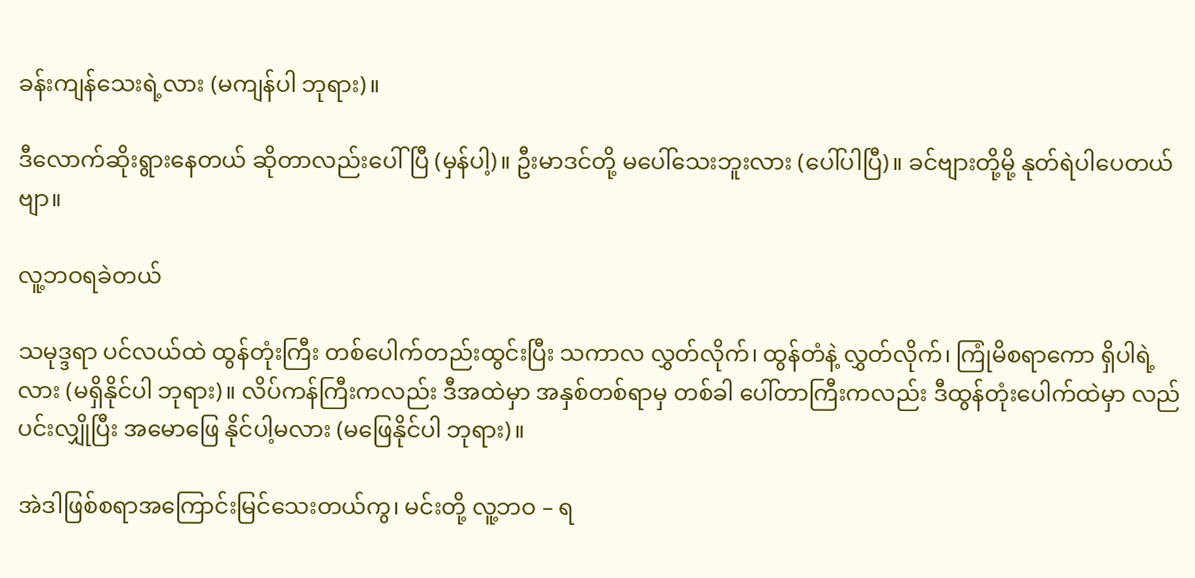ခန်းကျန်သေးရဲ့လား (မကျန်ပါ ဘုရား)။

ဒီလောက်ဆိုးရွားနေတယ် ဆိုတာလည်းပေါ်ပြီ (မှန်ပါ့)။ ဦးမာဒင်တို့ မပေါ်သေးဘူးလား (ပေါ်ပါပြီ)။ ခင်ဗျားတို့မို့ နုတ်ရဲပါပေတယ်ဗျာ။

လူ့ဘဝရခဲတယ်

သမုဒ္ဒရာ ပင်လယ်ထဲ ထွန်တုံးကြီး တစ်ပေါက်တည်းထွင်းပြီး သကာလ လွှတ်လိုက်၊ ထွန်တံနဲ့ လွှတ်လိုက်၊ ကြုံမိစရာကော ရှိပါရဲ့လား (မရှိနိုင်ပါ ဘုရား)။ လိပ်ကန်ကြီးကလည်း ဒီအထဲမှာ အနှစ်တစ်ရာမှ တစ်ခါ ပေါ်တာကြီးကလည်း ဒီထွန်တုံးပေါက်ထဲမှာ လည်ပင်းလျှိုပြီး အမောဖြေ နိုင်ပါ့မလား (မဖြေနိုင်ပါ ဘုရား)။

အဲဒါဖြစ်စရာအကြောင်းမြင်သေးတယ်ကွ၊ မင်းတို့ လူ့ဘဝ – ရ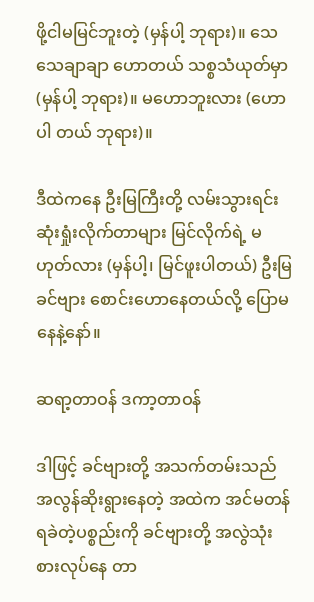ဖို့ငါမမြင်ဘူးတဲ့ (မှန်ပါ့ ဘုရား)။ သေသေချာချာ ဟောတယ် သစ္စသံယုတ်မှာ (မှန်ပါ့ ဘုရား)။ မဟောဘူးလား (ဟောပါ တယ် ဘုရား)။

ဒီထဲကနေ ဦးမြကြီးတို့ လမ်းသွားရင်း ဆုံးရှုံးလိုက်တာများ မြင်လိုက်ရဲ့ မဟုတ်လား (မှန်ပါ့၊ မြင်ဖူးပါတယ်) ဦးမြ ခင်ဗျား စောင်းဟောနေတယ်လို့ ပြောမနေနဲ့နော်။

ဆရာ့တာဝန် ဒကာ့တာဝန်

ဒါဖြင့် ခင်ဗျားတို့ အသက်တမ်းသည် အလွန်ဆိုးရွားနေတဲ့ အထဲက အင်မတန် ရခဲတဲ့ပစ္စည်းကို ခင်ဗျားတို့ အလွဲသုံးစားလုပ်နေ တာ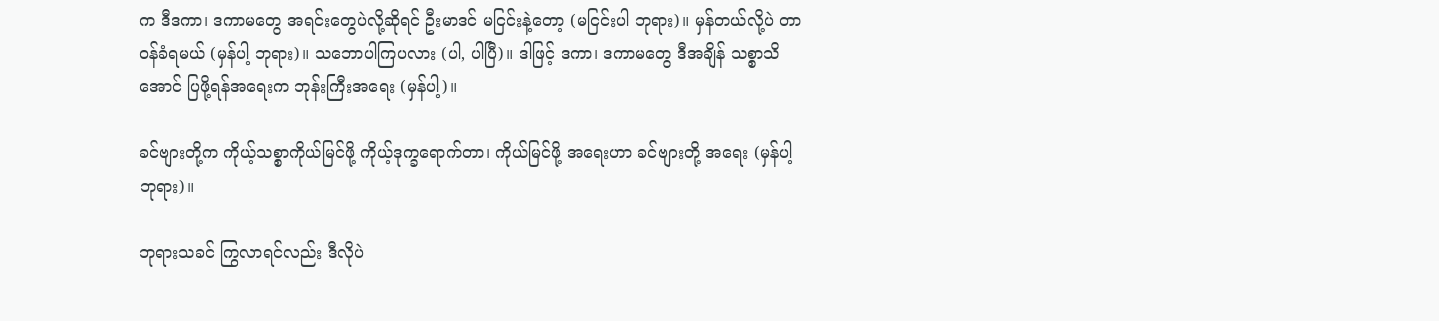က ဒီဒကာ၊ ဒကာမတွေ အရင်းတွေပဲလို့ဆိုရင် ဦးမာဒင် မငြင်းနဲ့တော့ (မငြင်းပါ ဘုရား)။ မှန်တယ်လို့ပဲ တာဝန်ခံရမယ် (မှန်ပါ့ ဘုရား)။ သဘောပါကြပလား (ပါ, ပါပြီ)။ ဒါဖြင့် ဒကာ၊ ဒကာမတွေ ဒီအချိန် သစ္စာသိအောင် ပြဖို့ရန်အရေးက ဘုန်းကြီးအရေး (မှန်ပါ့)။

ခင်ဗျားတို့က ကိုယ့်သစ္စာကိုယ်မြင်ဖို့ ကိုယ့်ဒုက္ခရောက်တာ၊ ကိုယ်မြင်ဖို့ အရေးဟာ ခင်ဗျားတို့ အရေး (မှန်ပါ့ ဘုရား)။

ဘုရားသခင် ကြွလာရင်လည်း ဒီလိုပဲ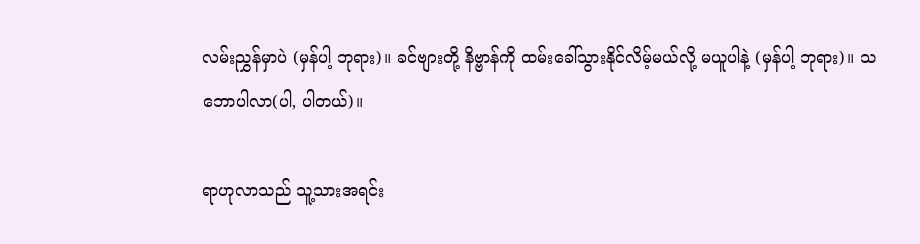လမ်းညွှန်မှာပဲ (မှန်ပါ့ ဘုရား)။ ခင်ဗျားတို့ နိဗ္ဗာန်ကို ထမ်းခေါ်သွားနိုင်လိမ့်မယ်လို့ မယူပါနဲ့ (မှန်ပါ့ ဘုရား)။ သဘောပါလာ(ပါ, ပါတယ်)။

ရာဟုလာသည် သူ့သားအရင်း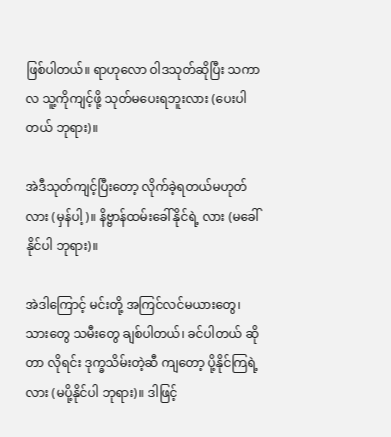ဖြစ်ပါတယ်။ ရာဟုလော ဝါဒသုတ်ဆိုပြီး သကာလ သူ့ကိုကျင့်ဖို့ သုတ်မပေးရဘူးလား (ပေးပါတယ် ဘုရား)။

အဲဒီသုတ်ကျင့်ပြီးတော့ လိုက်ခဲ့ရတယ်မဟုတ်လား (မှန်ပါ့)။ နိဗ္ဗာန်ထမ်းခေါ်နိုင်ရဲ့ လား (မခေါ်နိုင်ပါ ဘုရား)။

အဲဒါကြောင့် မင်းတို့ အကြင်လင်မယားတွေ၊ သားတွေ သမီးတွေ ချစ်ပါတယ်၊ ခင်ပါတယ် ဆိုတာ လိုရင်း ဒုက္ခသိမ်းတဲ့ဆီ ကျတော့ ပို့နိုင်ကြရဲ့လား (မပို့နိုင်ပါ ဘုရား)။ ဒါဖြင့်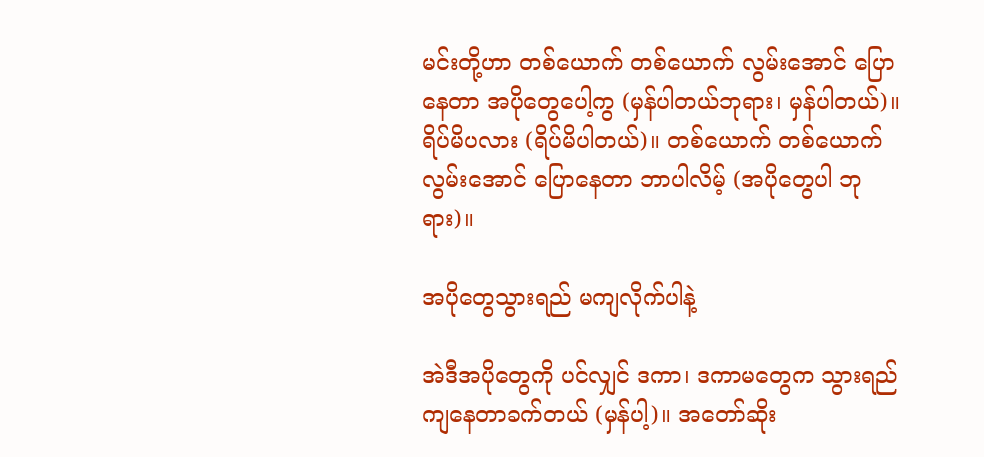မင်းတို့ဟာ တစ်ယောက် တစ်ယောက် လွမ်းအောင် ပြောနေတာ အပိုတွေပေါ့ကွ (မှန်ပါတယ်ဘုရား၊ မှန်ပါတယ်)။ ရိပ်မိပလား (ရိပ်မိပါတယ်)။ တစ်ယောက် တစ်ယောက်လွမ်းအောင် ပြောနေတာ ဘာပါလိမ့် (အပိုတွေပါ ဘုရား)။

အပိုတွေသွားရည် မကျလိုက်ပါနဲ့

အဲဒီအပိုတွေကို ပင်လျှင် ဒကာ၊ ဒကာမတွေက သွားရည် ကျနေတာခက်တယ် (မှန်ပါ့)။ အတော်ဆိုး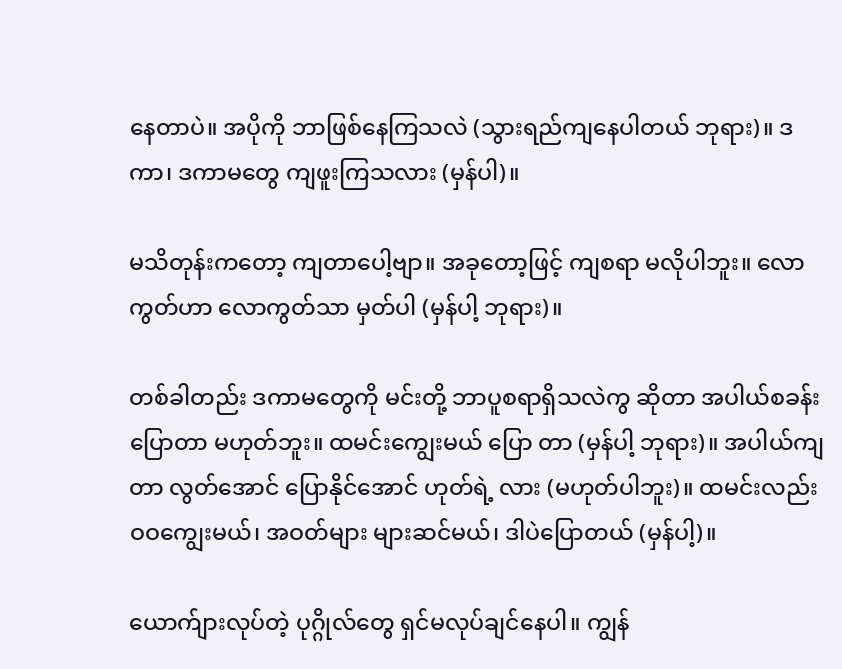နေတာပဲ။ အပိုကို ဘာဖြစ်နေကြသလဲ (သွားရည်ကျနေပါတယ် ဘုရား)။ ဒကာ၊ ဒကာမတွေ ကျဖူးကြသလား (မှန်ပါ)။

မသိတုန်းကတော့ ကျတာပေါ့ဗျာ။ အခုတော့ဖြင့် ကျစရာ မလိုပါဘူး။ လောကွတ်ဟာ လောကွတ်သာ မှတ်ပါ (မှန်ပါ့ ဘုရား)။

တစ်ခါတည်း ဒကာမတွေကို မင်းတို့ ဘာပူစရာရှိသလဲကွ ဆိုတာ အပါယ်စခန်း ပြောတာ မဟုတ်ဘူး။ ထမင်းကျွေးမယ် ပြော တာ (မှန်ပါ့ ဘုရား)။ အပါယ်ကျတာ လွတ်အောင် ပြောနိုင်အောင် ဟုတ်ရဲ့ လား (မဟုတ်ပါဘူး)။ ထမင်းလည်း ဝဝကျွေးမယ်၊ အဝတ်များ များဆင်မယ်၊ ဒါပဲပြောတယ် (မှန်ပါ့)။

ယောက်ျားလုပ်တဲ့ ပုဂ္ဂိုလ်တွေ ရှင်မလုပ်ချင်နေပါ။ ကျွန်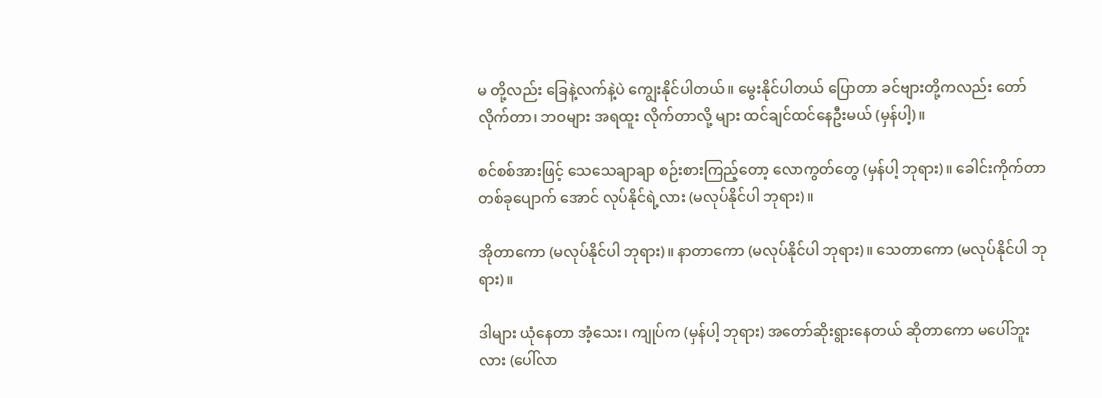မ တို့လည်း ခြေနဲ့လက်နဲ့ပဲ ကျွေးနိုင်ပါတယ်။ မွေးနိုင်ပါတယ် ပြောတာ ခင်ဗျားတို့ကလည်း တော်လိုက်တာ၊ ဘဝများ အရထူး လိုက်တာလို့ များ ထင်ချင်ထင်နေဦးမယ် (မှန်ပါ့)။

စင်စစ်အားဖြင့် သေသေချာချာ စဉ်းစားကြည့်တော့ လောကွတ်တွေ (မှန်ပါ့ ဘုရား)။ ခေါင်းကိုက်တာ တစ်ခုပျောက် အောင် လုပ်နိုင်ရဲ့လား (မလုပ်နိုင်ပါ ဘုရား)။

အိုတာကော (မလုပ်နိုင်ပါ ဘုရား)။ နာတာကော (မလုပ်နိုင်ပါ ဘုရား)။ သေတာကော (မလုပ်နိုင်ပါ ဘုရား)။

ဒါများ ယုံနေတာ အံ့သေး၊ ကျုပ်က (မှန်ပါ့ ဘုရား) အတော်ဆိုးရွားနေတယ် ဆိုတာကော မပေါ်ဘူးလား (ပေါ်လာ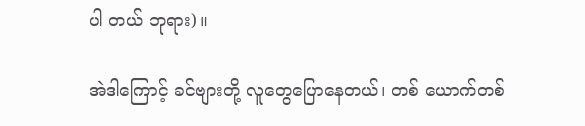ပါ တယ် ဘုရား)။

အဲဒါကြောင့် ခင်ဗျားတို့ လူတွေပြောနေတယ်၊ တစ် ယောက်တစ်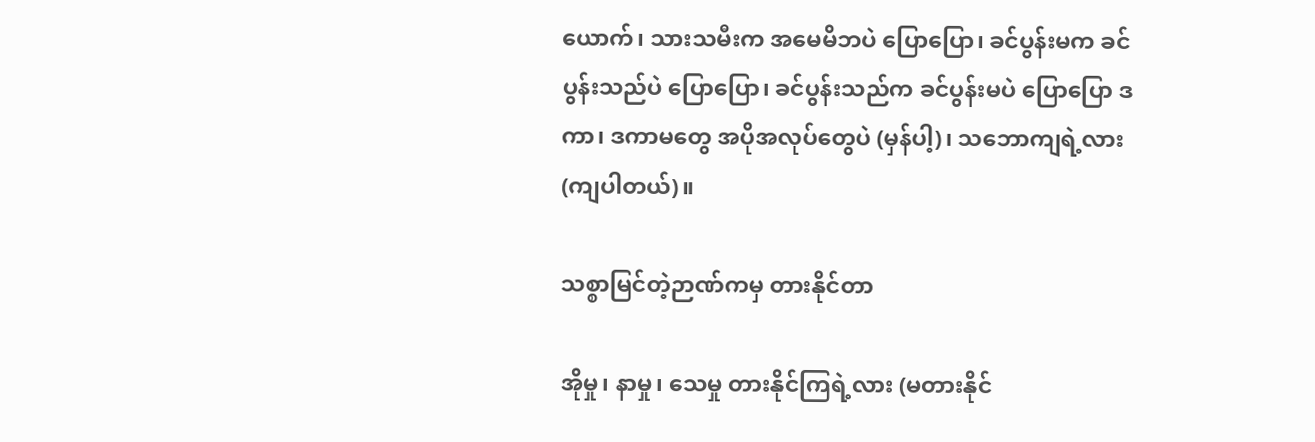ယောက်၊ သားသမီးက အမေမိဘပဲ ပြောပြော၊ ခင်ပွန်းမက ခင်ပွန်းသည်ပဲ ပြောပြော၊ ခင်ပွန်းသည်က ခင်ပွန်းမပဲ ပြောပြော ဒကာ၊ ဒကာမတွေ အပိုအလုပ်တွေပဲ (မှန်ပါ့)၊ သဘောကျရဲ့လား (ကျပါတယ်)။

သစ္စာမြင်တဲ့ဉာဏ်ကမှ တားနိုင်တာ

အိုမှု၊ နာမှု၊ သေမှု တားနိုင်ကြရဲ့လား (မတားနိုင်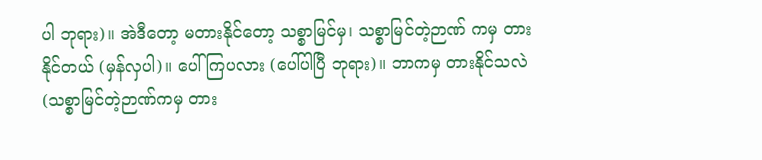ပါ ဘုရား)။ အဲဒီတော့ မတားနိုင်တော့ သစ္စာမြင်မှ၊ သစ္စာမြင်တဲ့ဉာဏ် ကမှ တားနိုင်တယ် (မှန်လှပါ)။ ပေါ်ကြပလား (ပေါ်ပါပြီ ဘုရား)။ ဘာကမှ တားနိုင်သလဲ (သစ္စာမြင်တဲ့ဉာဏ်ကမှ တား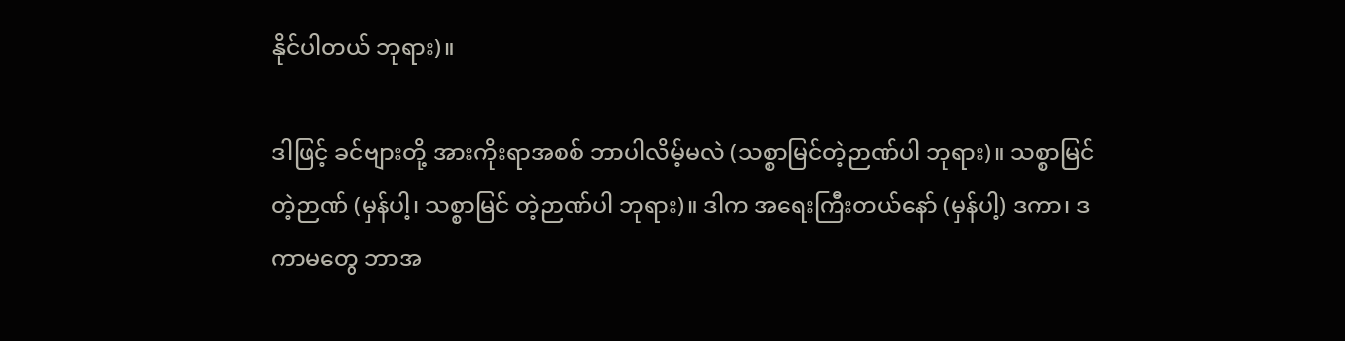နိုင်ပါတယ် ဘုရား)။

ဒါဖြင့် ခင်ဗျားတို့ အားကိုးရာအစစ် ဘာပါလိမ့်မလဲ (သစ္စာမြင်တဲ့ဉာဏ်ပါ ဘုရား)။ သစ္စာမြင်တဲ့ဉာဏ် (မှန်ပါ့၊ သစ္စာမြင် တဲ့ဉာဏ်ပါ ဘုရား)။ ဒါက အရေးကြီးတယ်နော် (မှန်ပါ့) ဒကာ၊ ဒကာမတွေ ဘာအ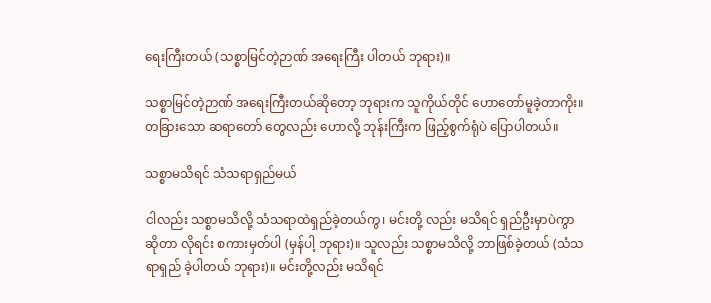ရေးကြီးတယ် (သစ္စာမြင်တဲ့ဉာဏ် အရေးကြီး ပါတယ် ဘုရား)။

သစ္စာမြင်တဲ့ဉာဏ် အရေးကြီးတယ်ဆိုတော့ ဘုရားက သူကိုယ်တိုင် ဟောတော်မူခဲ့တာကိုး။ တခြားသော ဆရာတော် တွေလည်း ဟောလို့ ဘုန်းကြီးက ဖြည့်စွက်ရုံပဲ ပြောပါတယ်။

သစ္စာမသိရင် သံသရာရှည်မယ်

ငါလည်း သစ္စာမသိလို့ သံသရာထဲရှည်ခဲ့တယ်ကွ၊ မင်းတို့ လည်း မသိရင် ရှည်ဦးမှာပဲကွာ ဆိုတာ လိုရင်း စကားမှတ်ပါ (မှန်ပါ့ ဘုရား)။ သူလည်း သစ္စာမသိလို့ ဘာဖြစ်ခဲ့တယ် (သံသရာရှည် ခဲ့ပါတယ် ဘုရား)။ မင်းတို့လည်း မသိရင်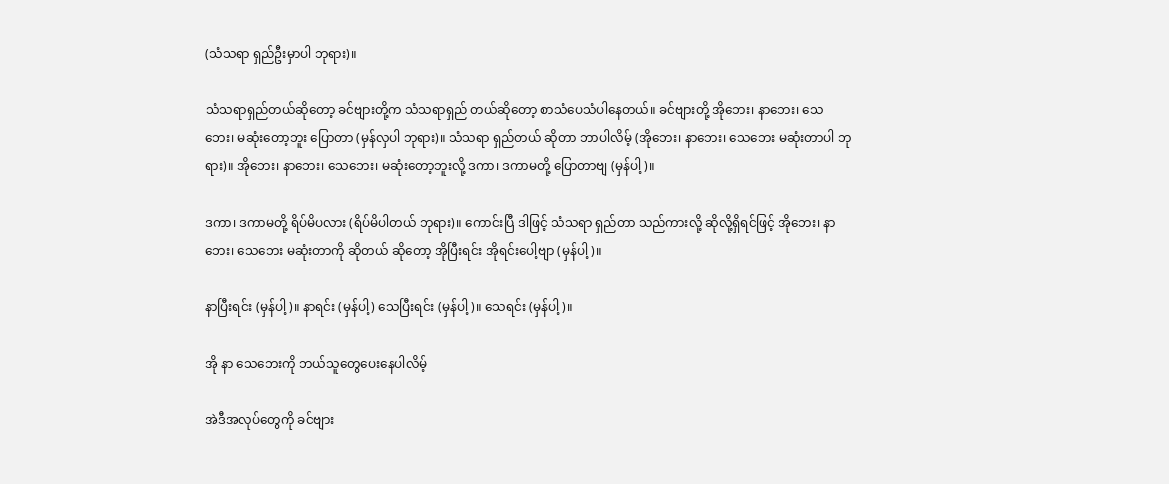(သံသရာ ရှည်ဦးမှာပါ ဘုရား)။

သံသရာရှည်တယ်ဆိုတော့ ခင်ဗျားတို့က သံသရာရှည် တယ်ဆိုတော့ စာသံပေသံပါနေတယ်။ ခင်ဗျားတို့ အိုဘေး၊ နာဘေး၊ သေဘေး၊ မဆုံးတော့ဘူး ပြောတာ (မှန်လှပါ ဘုရား)။ သံသရာ ရှည်တယ် ဆိုတာ ဘာပါလိမ့် (အိုဘေး၊ နာဘေး၊ သေဘေး မဆုံးတာပါ ဘုရား)။ အိုဘေး၊ နာဘေး၊ သေဘေး၊ မဆုံးတော့ဘူးလို့ ဒကာ၊ ဒကာမတို့ ပြောတာဗျ (မှန်ပါ့)။

ဒကာ၊ ဒကာမတို့ ရိပ်မိပလား (ရိပ်မိပါတယ် ဘုရား)။ ကောင်းပြီ ဒါဖြင့် သံသရာ ရှည်တာ သည်ကားလို့ ဆိုလို့ရှိရင်ဖြင့် အိုဘေး၊ နာဘေး၊ သေဘေး မဆုံးတာကို ဆိုတယ် ဆိုတော့ အိုပြီးရင်း အိုရင်းပေါ့ဗျာ (မှန်ပါ့)။

နာပြီးရင်း (မှန်ပါ့)။ နာရင်း (မှန်ပါ့) သေပြီးရင်း (မှန်ပါ့)။ သေရင်း (မှန်ပါ့)။

အို နာ သေဘေးကို ဘယ်သူတွေပေးနေပါလိမ့်

အဲဒီအလုပ်တွေကို ခင်ဗျား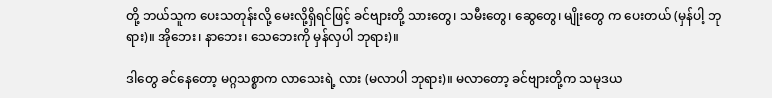တို့ ဘယ်သူက ပေးသတုန်းလို့ မေးလို့ရှိရင်ဖြင့် ခင်ဗျားတို့ သားတွေ၊ သမီးတွေ၊ ဆွေတွေ၊ မျိုးတွေ က ပေးတယ် (မှန်ပါ့ ဘုရား)။ အိုဘေး၊ နာဘေး၊ သေဘေးကို မှန်လှပါ ဘုရား)။

ဒါတွေ ခင်နေတော့ မဂ္ဂသစ္စာက လာသေးရဲ့ လား (မလာပါ ဘုရား)။ မလာတော့ ခင်ဗျားတို့က သမုဒယ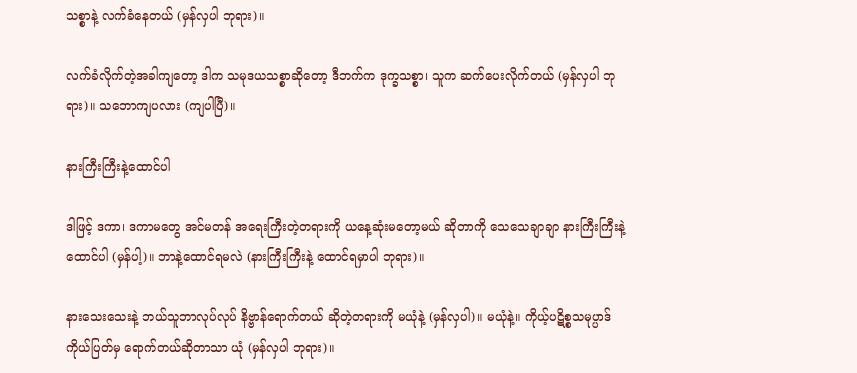သစ္စာနဲ့ လက်ခံနေတယ် (မှန်လှပါ ဘုရား)။

လက်ခံလိုက်တဲ့အခါကျတော့ ဒါက သမုဒယသစ္စာဆိုတော့ ဒီဘက်က ဒုက္ခသစ္စာ၊ သူက ဆက်ပေးလိုက်တယ် (မှန်လှပါ ဘုရား)။ သဘောကျပလား (ကျပါပြီ)။

နားကြီးကြီးနဲ့ထောင်ပါ

ဒါဖြင့် ဒကာ၊ ဒကာမတွေ အင်မတန် အရေးကြီးတဲ့တရားကို ယနေ့ဆုံးမတော့မယ် ဆိုတာကို သေသေချာချာ နားကြီးကြီးနဲ့ ထောင်ပါ (မှန်ပါ့)။ ဘာနဲ့ထောင်ရမလဲ (နားကြီးကြီးနဲ့ ထောင်ရမှာပါ ဘုရား)။

နားသေးသေးနဲ့ ဘယ်သူဘာလုပ်လုပ် နိဗ္ဗာန်ရောက်တယ် ဆိုတဲ့တရားကို မယုံနဲ့ (မှန်လှပါ)။ မယုံနဲ့။ ကိုယ့်ပဋိစ္စသမုပ္ပာဒ် ကိုယ်ပြတ်မှ ရောက်တယ်ဆိုတာသာ ယုံ (မှန်လှပါ ဘုရား)။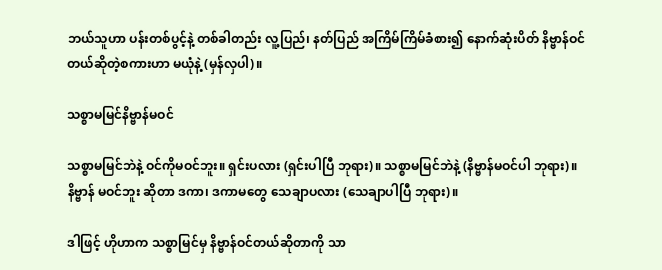ဘယ်သူဟာ ပန်းတစ်ပွင့်နဲ့ တစ်ခါတည်း လူ့ပြည်၊ နတ်ပြည် အကြိမ်ကြိမ်ခံစား၍ နောက်ဆုံးပိတ် နိဗ္ဗာန်ဝင်တယ်ဆိုတဲ့စကားဟာ မယုံနဲ့ (မှန်လှပါ)။

သစ္စာမမြင်နိဗ္ဗာန်မဝင်

သစ္စာမမြင်ဘဲနဲ့ ဝင်ကိုမဝင်ဘူး။ ရှင်းပလား (ရှင်းပါပြီ ဘုရား)။ သစ္စာမမြင်ဘဲနဲ့ (နိဗ္ဗာန်မဝင်ပါ ဘုရား)။ နိဗ္ဗာန် မဝင်ဘူး ဆိုတာ ဒကာ၊ ဒကာမတွေ သေချာပလား (သေချာပါပြီ ဘုရား)။

ဒါဖြင့် ဟိုဟာက သစ္စာမြင်မှ နိဗ္ဗာန်ဝင်တယ်ဆိုတာကို သာ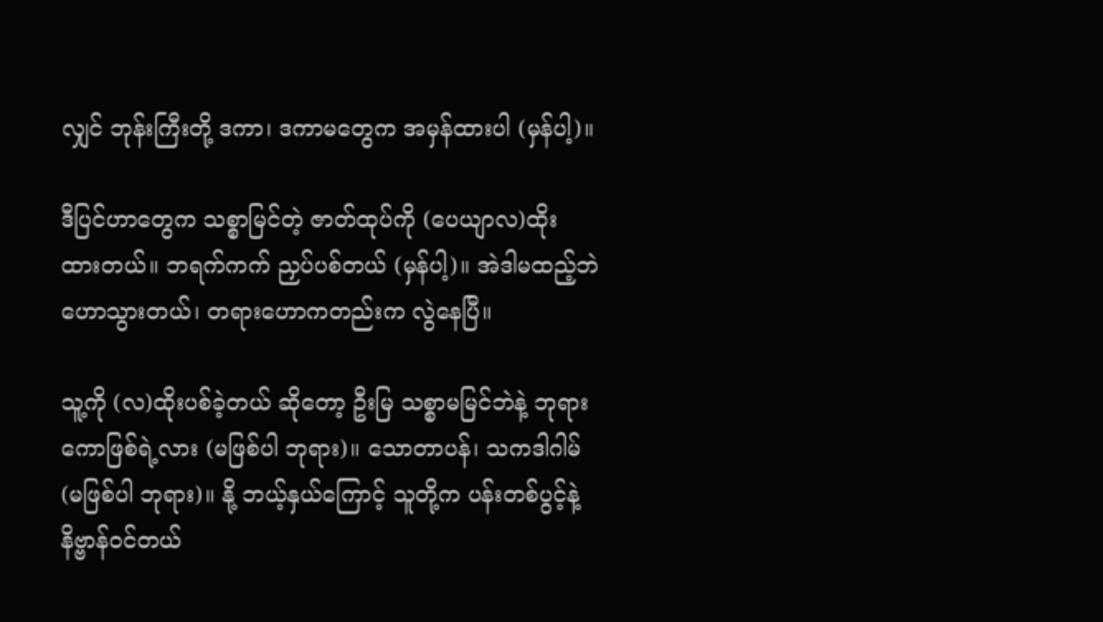လျှင် ဘုန်းကြီးတို့ ဒကာ၊ ဒကာမတွေက အမှန်ထားပါ (မှန်ပါ့)။

ဒီပြင်ဟာတွေက သစ္စာမြင်တဲ့ ဇာတ်ထုပ်ကို (ပေယျာလ)ထိုး ထားတယ်။ ဘရက်ကက် ညှပ်ပစ်တယ် (မှန်ပါ့)။ အဲဒါမထည့်ဘဲ ဟောသွားတယ်၊ တရားဟောကတည်းက လွဲနေပြီ။

သူ့ကို (လ)ထိုးပစ်ခဲ့တယ် ဆိုတော့ ဦးမြ သစ္စာမမြင်ဘဲနဲ့ ဘုရားကောဖြစ်ရဲ့လား (မဖြစ်ပါ ဘုရား)။ သောတာပန်၊ သကဒါဂါမ် (မဖြစ်ပါ ဘုရား)။ နို့ ဘယ့်နှယ်ကြောင့် သူတို့က ပန်းတစ်ပွင့်နဲ့ နိဗ္ဗာန်ဝင်တယ်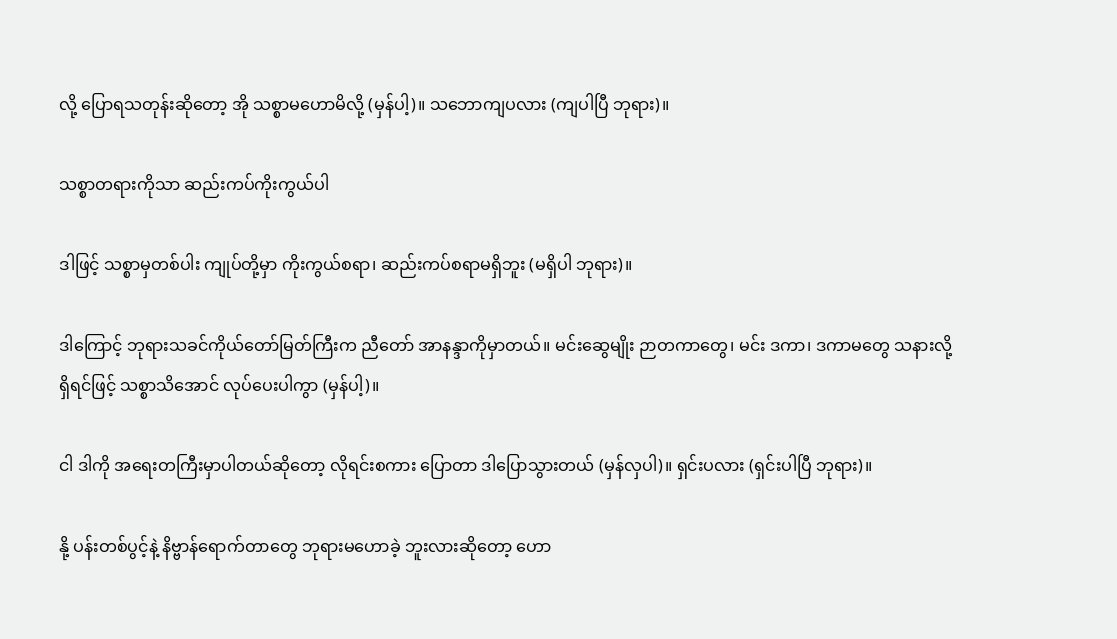လို့ ပြောရသတုန်းဆိုတော့ အို သစ္စာမဟောမိလို့ (မှန်ပါ့)။ သဘောကျပလား (ကျပါပြီ ဘုရား)။

သစ္စာတရားကိုသာ ဆည်းကပ်ကိုးကွယ်ပါ

ဒါဖြင့် သစ္စာမှတစ်ပါး ကျုပ်တို့မှာ ကိုးကွယ်စရာ၊ ဆည်းကပ်စရာမရှိဘူး (မရှိပါ ဘုရား)။

ဒါကြောင့် ဘုရားသခင်ကိုယ်တော်မြတ်ကြီးက ညီတော် အာနန္ဒာကိုမှာတယ်။ မင်းဆွေမျိုး ဉာတကာတွေ၊ မင်း ဒကာ၊ ဒကာမတွေ သနားလို့ ရှိရင်ဖြင့် သစ္စာသိအောင် လုပ်ပေးပါကွာ (မှန်ပါ့)။

ငါ ဒါကို အရေးတကြီးမှာပါတယ်ဆိုတော့ လိုရင်းစကား ပြောတာ ဒါပြောသွားတယ် (မှန်လှပါ)။ ရှင်းပလား (ရှင်းပါပြီ ဘုရား)။

နို့ ပန်းတစ်ပွင့်နဲ့ နိဗ္ဗာန်ရောက်တာတွေ ဘုရားမဟောခဲ့ ဘူးလားဆိုတော့ ဟော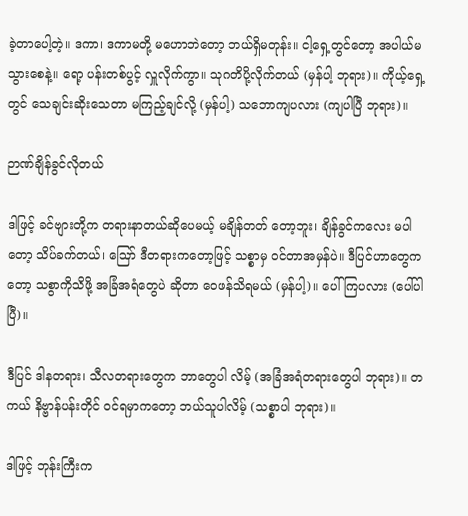ခဲ့တာပေါ့တဲ့။ ဒကာ၊ ဒကာမတို့ မဟောဘဲတော့ ဘယ်ရှိမတုန်း။ ငါ့ရှေ့တွင်တော့ အပါယ်မသွားစေနဲ့။ ရော့ ပန်းတစ်ပွင့် လှူလိုက်ကွာ။ သုဂတိပို့လိုက်တယ် (မှန်ပါ့ ဘုရား)။ ကိုယ့်ရှေ့တွင် သေချင်းဆိုးသေတာ မကြည့်ချင်လို့ (မှန်ပါ့) သဘောကျပလား (ကျပါပြီ ဘုရား)။

ဉာဏ်ချိန်ခွင်လိုတယ်

ဒါဖြင့် ခင်ဗျားတို့က တရားနာတယ်ဆိုပေမယ့် မချိန်တတ် တော့ဘူး၊ ချိန်ခွင်ကလေး မပါတော့ သိပ်ခက်တယ်၊ ဪ ဒီတရားကတော့ဖြင့် သစ္စာမှ ဝင်တာအမှန်ပဲ။ ဒီပြင်ဟာတွေကတော့ သစွာကိုသိဖို့ အခြံအရံတွေပဲ ဆိုတာ ဝေဖန်သိရမယ် (မှန်ပါ့)။ ပေါ်ကြပလား (ပေါ်ပါပြီ)။

ဒီပြင် ဒါနတရား၊ သီလတရားတွေက ဘာတွေပါ လိမ့် (အခြံအရံတရားတွေပါ ဘုရား)။ တကယ် နိဗ္ဗာန်ပန်းတိုင် ဝင်ရမှာကတော့ ဘယ်သူပါလိမ့် (သစ္စာပါ ဘုရား)။

ဒါဖြင့် ဘုန်းကြီးက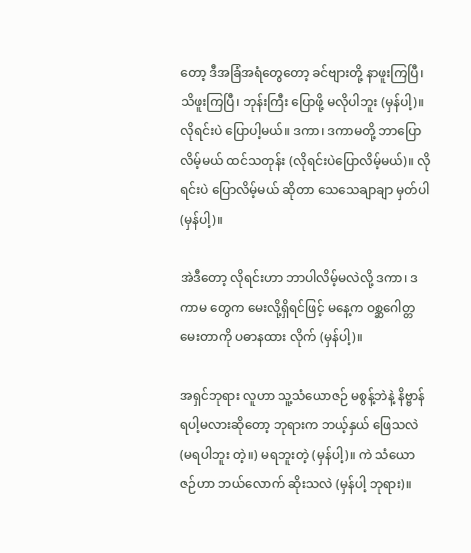တော့ ဒီအခြံအရံတွေတော့ ခင်ဗျားတို့ နာဖူးကြပြီ၊ သိဖူးကြပြီ၊ ဘုန်းကြီး ပြောဖို့ မလိုပါဘူး (မှန်ပါ့)။ လိုရင်းပဲ ပြောပါ့မယ်။ ဒကာ၊ ဒကာမတို့ ဘာပြောလိမ့်မယ် ထင်သတုန်း (လိုရင်းပဲပြောလိမ့်မယ်)။ လိုရင်းပဲ ပြောလိမ့်မယ် ဆိုတာ သေသေချာချာ မှတ်ပါ (မှန်ပါ့)။

အဲဒီတော့ လိုရင်းဟာ ဘာပါလိမ့်မလဲလို့ ဒကာ၊ ဒကာမ တွေက မေးလို့ရှိရင်ဖြင့် မနေ့က ဝစ္ဆဂေါတ္တ မေးတာကို ပဓာနထား လိုက် (မှန်ပါ့)။

အရှင်ဘုရား လူဟာ သူ့သံယောဇဉ် မစွန့်ဘဲနဲ့ နိဗ္ဗာန်ရပါ့မလားဆိုတော့ ဘုရားက ဘယ့်နှယ် ဖြေသလဲ (မရပါဘူး တဲ့။) မရဘူးတဲ့ (မှန်ပါ့)။ ကဲ သံယောဇဉ်ဟာ ဘယ်လောက် ဆိုးသလဲ (မှန်ပါ့ ဘုရား)။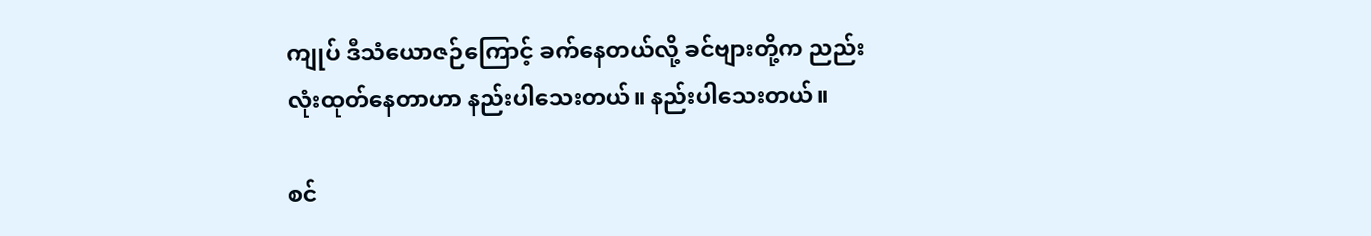ကျုပ် ဒီသံယောဇဉ်ကြောင့် ခက်နေတယ်လို့ ခင်ဗျားတို့က ညည်းလုံးထုတ်နေတာဟာ နည်းပါသေးတယ်။ နည်းပါသေးတယ်။

စင်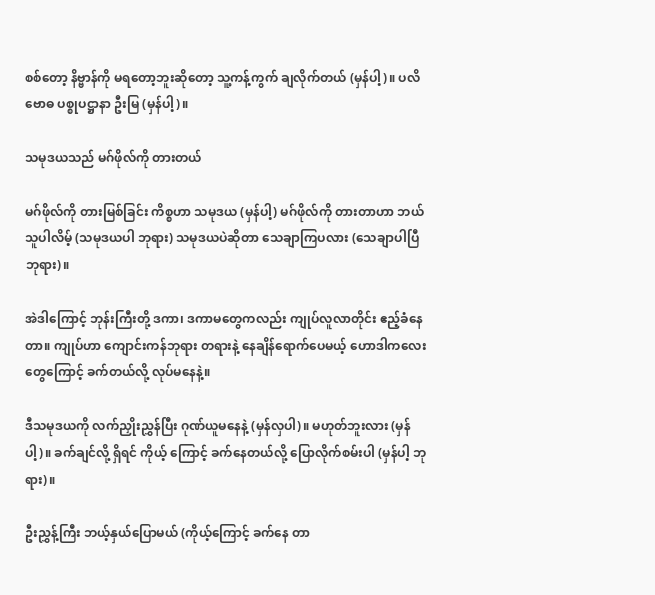စစ်တော့ နိဗ္ဗာန်ကို မရတော့ဘူးဆိုတော့ သူ့ကန့်ကွက် ချလိုက်တယ် (မှန်ပါ့)။ ပလိဗောဓ ပစ္စုပဋ္ဌာနာ ဦးမြ (မှန်ပါ့)။

သမုဒယသည် မဂ်ဖိုလ်ကို တားတယ်

မဂ်ဖိုလ်ကို တားမြစ်ခြင်း ကိစ္စဟာ သမုဒယ (မှန်ပါ့) မဂ်ဖိုလ်ကို တားတာဟာ ဘယ်သူပါလိမ့် (သမုဒယပါ ဘုရား) သမုဒယပဲဆိုတာ သေချာကြပလား (သေချာပါပြီ ဘုရား)။

အဲဒါကြောင့် ဘုန်းကြီးတို့ ဒကာ၊ ဒကာမတွေကလည်း ကျုပ်လူလာတိုင်း ဧည့်ခံနေတာ။ ကျုပ်ဟာ ကျောင်းကန်ဘုရား တရားနဲ့ နေချိန်ရောက်ပေမယ့် ဟောဒါကလေးတွေကြောင့် ခက်တယ်လို့ လုပ်မနေနဲ့။

ဒီသမုဒယကို လက်ညှိုးညွှန်ပြီး ဂုဏ်ယူမနေနဲ့ (မှန်လှပါ)။ မဟုတ်ဘူးလား (မှန်ပါ့)။ ခက်ချင်လို့ ရှိရင် ကိုယ့် ကြောင့် ခက်နေတယ်လို့ ပြောလိုက်စမ်းပါ (မှန်ပါ့ ဘုရား)။

ဦးညွှန့်ကြီး ဘယ့်နှယ်ပြောမယ် (ကိုယ့်ကြောင့် ခက်နေ တာ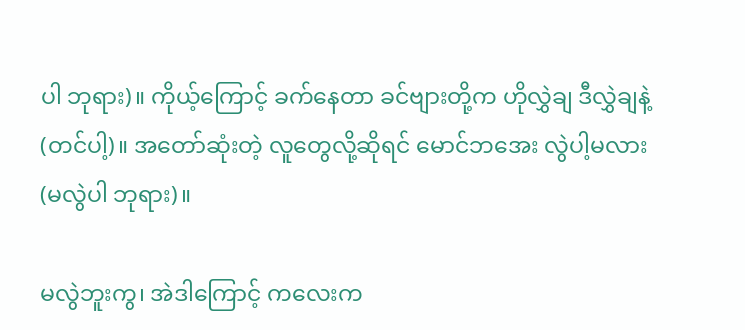ပါ ဘုရား)။ ကိုယ့်ကြောင့် ခက်နေတာ ခင်ဗျားတို့က ဟိုလွှဲချ ဒီလွှဲချနဲ့ (တင်ပါ့)။ အတော်ဆုံးတဲ့ လူတွေလို့ဆိုရင် မောင်ဘအေး လွဲပါ့မလား (မလွဲပါ ဘုရား)။

မလွဲဘူးကွ၊ အဲဒါကြောင့် ကလေးက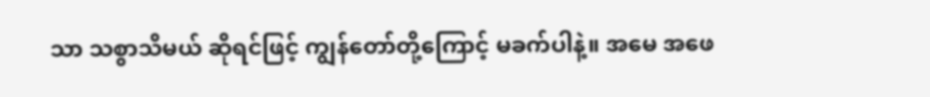သာ သစွာသိမယ် ဆိုရင်ဖြင့် ကျွန်တော်တို့ကြောင့် မခက်ပါနဲ့။ အမေ အဖေ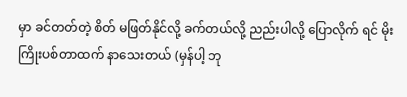မှာ ခင်တတ်တဲ့ စိတ် မဖြတ်နိုင်လို့ ခက်တယ်လို့ ညည်းပါလို့ ပြောလိုက် ရင် မိုးကြိုးပစ်တာထက် နာသေးတယ် (မှန်ပါ့ ဘု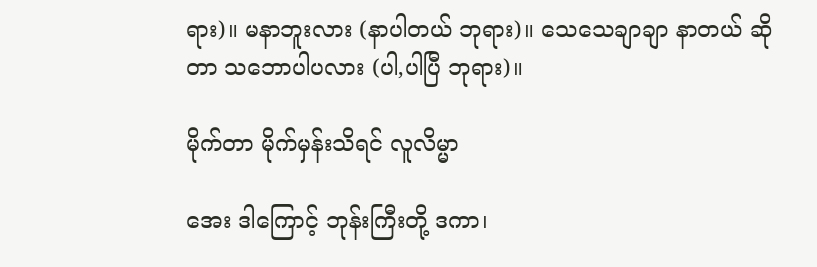ရား)။ မနာဘူးလား (နာပါတယ် ဘုရား)။ သေသေချာချာ နာတယ် ဆိုတာ သဘောပါပလား (ပါ,ပါပြီ ဘုရား)။

မိုက်တာ မိုက်မှန်းသိရင် လူလိမ္မာ

အေး ဒါကြောင့် ဘုန်းကြီးတို့ ဒကာ၊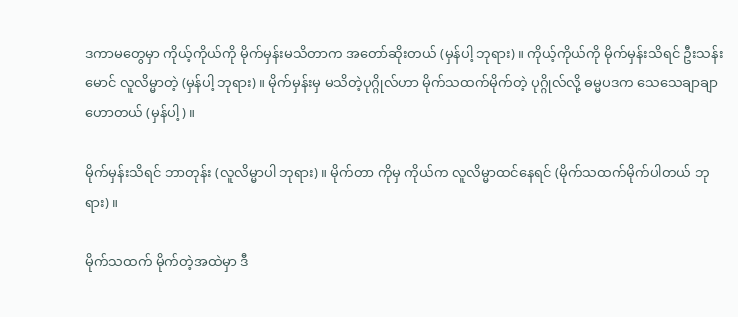ဒကာမတွေမှာ ကိုယ့်ကိုယ်ကို မိုက်မှန်းမသိတာက အတော်ဆိုးတယ် (မှန်ပါ့ ဘုရား)။ ကိုယ့်ကိုယ်ကို မိုက်မှန်းသိရင် ဦးသန်းမောင် လူလိမ္မာတဲ့ (မှန်ပါ့ ဘုရား)။ မိုက်မှန်းမှ မသိတဲ့ပုဂ္ဂိုလ်ဟာ မိုက်သထက်မိုက်တဲ့ ပုဂ္ဂိုလ်လို့ ဓမ္မပဒက သေသေချာချာ ဟောတယ် (မှန်ပါ့)။

မိုက်မှန်းသိရင် ဘာတုန်း (လူလိမ္မာပါ ဘုရား)။ မိုက်တာ ကိုမှ ကိုယ်က လူလိမ္မာထင်နေရင် (မိုက်သထက်မိုက်ပါတယ် ဘုရား)။

မိုက်သထက် မိုက်တဲ့အထဲမှာ ဒီ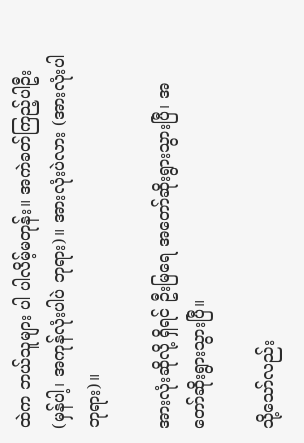ထဲက ဘယ်သူများ ပါ ပါလိမ့်မတုန်း။ အကဲခတ်ကြည့်ပါဦး (မှန်ပါ့၊ အကုန်လုံးပါပဲ ဘုရား)။ အားလုံးပဲလား (အားလုံးပါ ဘုရား)။

အားလုံးဆိုလို့ ရှိရင် ဦးမြရေ အတော်ဆိုးရွားသွားပြီ၊ အတော်ဆိုးရွားသွားပြီ။

သို့သော်လည်း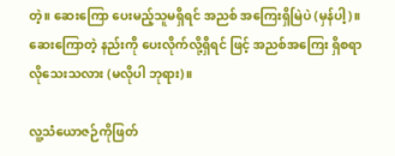တဲ့။ ဆေးကြော ပေးမည့်သူမရှိရင် အညစ် အကြေးရှိမြဲပဲ (မှန်ပါ့)။ ဆေးကြောတဲ့ နည်းကို ပေးလိုက်လို့ရှိရင် ဖြင့် အညစ်အကြေး ရှိစရာ လိုသေးသလား (မလိုပါ ဘုရား)။

လူ့သံယောဇဉ်ကိုဖြတ်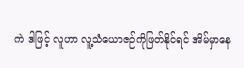ကဲ ဒါဖြင့် လူဟာ လူ့သံယောဇဉ်ကိုဖြတ်နိုင်ရင် အိမ်မှာနေ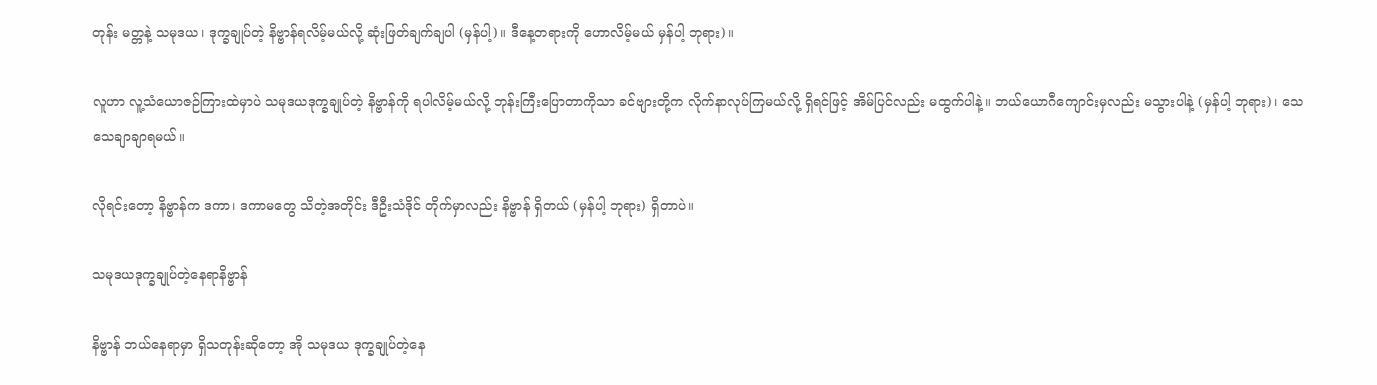တုန်း မတ္တနဲ့ သမုဒယ၊ ဒုက္ခချုပ်တဲ့ နိဗ္ဗာန်ရလိမ့်မယ်လို့ ဆုံးဖြတ်ချက်ချပါ (မှန်ပါ့)။ ဒီနေ့တရားကို ဟောလိမ့်မယ် မှန်ပါ့ ဘုရား)။

လူဟာ လူ့သံယောဇဉ်ကြားထဲမှာပဲ သမုဒယဒုက္ခချုပ်တဲ့ နိဗ္ဗာန်ကို ရပါလိမ့်မယ်လို့ ဘုန်းကြီးပြောတာကိုသာ ခင်ဗျားတို့က လိုက်နာလုပ်ကြမယ်လို့ ရှိရင်ဖြင့် အိမ်ပြင်လည်း မထွက်ပါနဲ့။ ဘယ်ယောဂီကျောင်းမှလည်း မသွားပါနဲ့ (မှန်ပါ့ ဘုရား)၊ သေသေချာချာရမယ်။

လိုရင်းတော့ နိဗ္ဗာန်က ဒကာ၊ ဒကာမတွေ သိတဲ့အတိုင်း ဒီဦးသံဒိုင် တိုက်မှာလည်း နိဗ္ဗာန် ရှိတယ် (မှန်ပါ့ ဘုရား) ရှိတာပဲ။

သမုဒယဒုက္ခချုပ်တဲ့နေရာနိဗ္ဗာန်

နိဗ္ဗာန် ဘယ်နေရာမှာ ရှိသတုန်းဆိုတော့ အို သမုဒယ ဒုက္ခချုပ်တဲ့နေ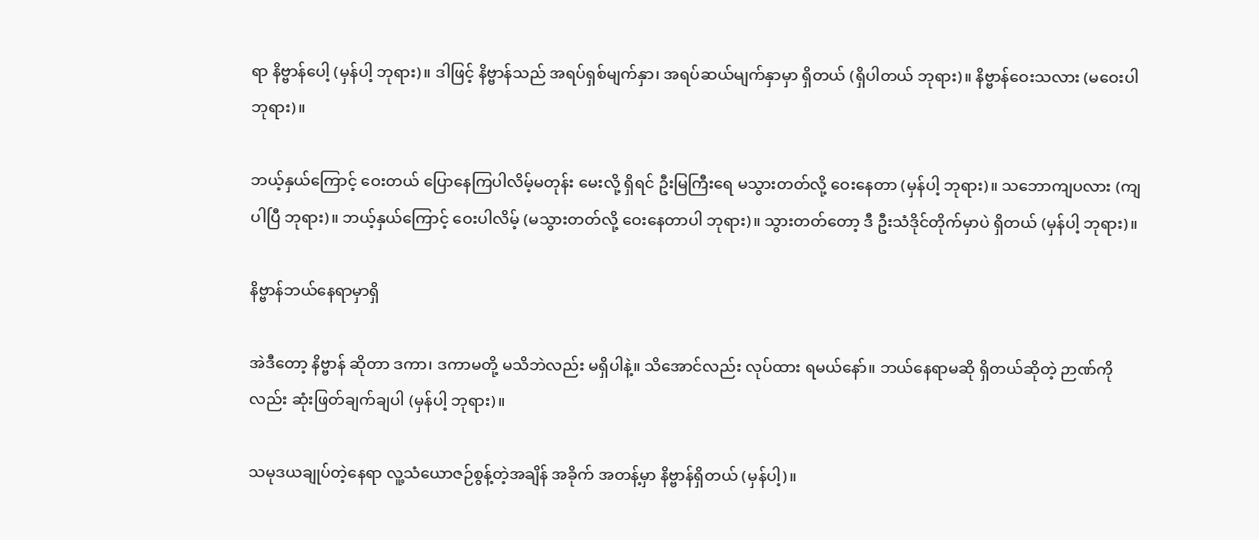ရာ နိဗ္ဗာန်ပေါ့ (မှန်ပါ့ ဘုရား)။ ဒါဖြင့် နိဗ္ဗာန်သည် အရပ်ရှစ်မျက်နှာ၊ အရပ်ဆယ်မျက်နှာမှာ ရှိတယ် (ရှိပါတယ် ဘုရား)။ နိဗ္ဗာန်ဝေးသလား (မဝေးပါ ဘုရား)။

ဘယ့်နှယ်ကြောင့် ဝေးတယ် ပြောနေကြပါလိမ့်မတုန်း မေးလို့ ရှိရင် ဦးမြကြီးရေ မသွားတတ်လို့ ဝေးနေတာ (မှန်ပါ့ ဘုရား)။ သဘောကျပလား (ကျပါပြီ ဘုရား)။ ဘယ့်နှယ်ကြောင့် ဝေးပါလိမ့် (မသွားတတ်လို့ ဝေးနေတာပါ ဘုရား)။ သွားတတ်တော့ ဒီ ဦးသံဒိုင်တိုက်မှာပဲ ရှိတယ် (မှန်ပါ့ ဘုရား)။

နိဗ္ဗာန်ဘယ်နေရာမှာရှိ

အဲဒီတော့ နိဗ္ဗာန် ဆိုတာ ဒကာ၊ ဒကာမတို့ မသိဘဲလည်း မရှိပါနဲ့။ သိအောင်လည်း လုပ်ထား ရမယ်နော်။ ဘယ်နေရာမဆို ရှိတယ်ဆိုတဲ့ ဉာဏ်ကိုလည်း ဆုံးဖြတ်ချက်ချပါ (မှန်ပါ့ ဘုရား)။

သမုဒယချုပ်တဲ့နေရာ လူ့သံယောဇဉ်စွန့်တဲ့အချိန် အခိုက် အတန့်မှာ နိဗ္ဗာန်ရှိတယ် (မှန်ပါ့)။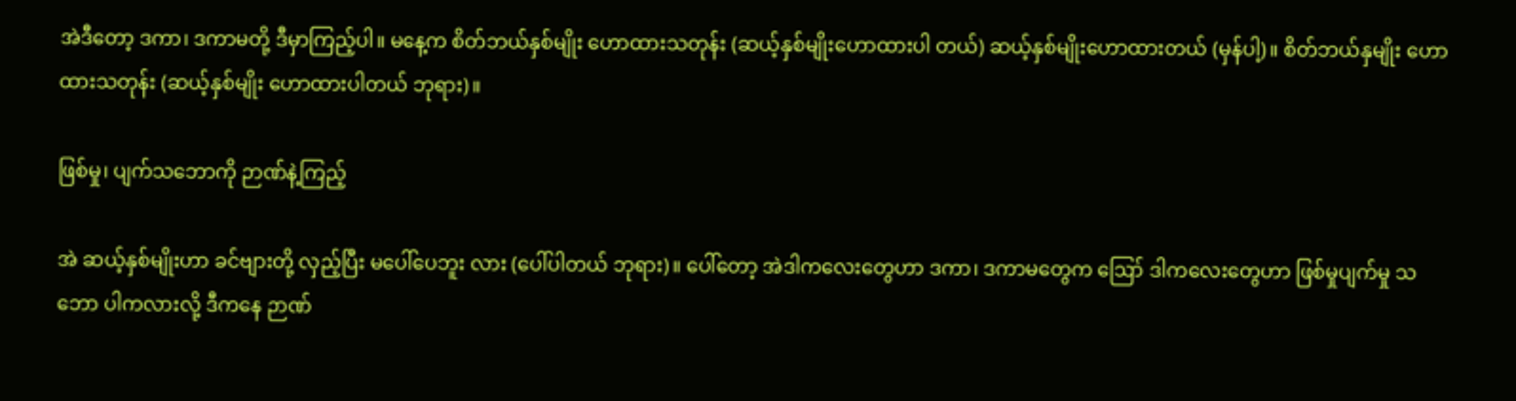အဲဒီတော့ ဒကာ၊ ဒကာမတို့ ဒီမှာကြည့်ပါ။ မနေ့က စိတ်ဘယ်နှစ်မျိုး ဟောထားသတုန်း (ဆယ့်နှစ်မျိုးဟောထားပါ တယ်) ဆယ့်နှစ်မျိုးဟောထားတယ် (မှန်ပါ့)။ စိတ်ဘယ်နှမျိုး ဟောထားသတုန်း (ဆယ့်နှစ်မျိုး ဟောထားပါတယ် ဘုရား)။

ဖြစ်မှု၊ ပျက်သဘောကို ဉာဏ်နဲ့ကြည့်

အဲ ဆယ့်နှစ်မျိုးဟာ ခင်ဗျားတို့ လှည့်ပြီး မပေါ်ပေဘူး လား (ပေါ်ပါတယ် ဘုရား)။ ပေါ်တော့ အဲဒါကလေးတွေဟာ ဒကာ၊ ဒကာမတွေက ဪ ဒါကလေးတွေဟာ ဖြစ်မှုပျက်မှု သဘော ပါကလားလို့ ဒီကနေ ဉာဏ်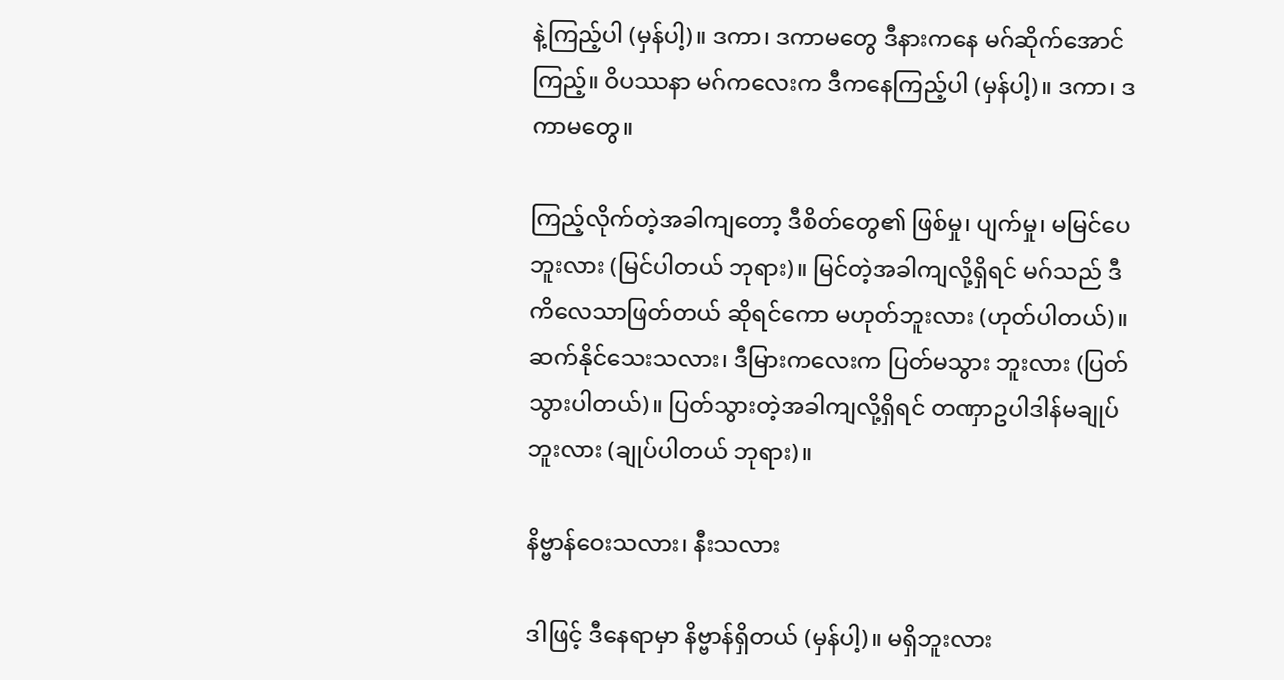နဲ့ကြည့်ပါ (မှန်ပါ့)။ ဒကာ၊ ဒကာမတွေ ဒီနားကနေ မဂ်ဆိုက်အောင်ကြည့်။ ဝိပဿနာ မဂ်ကလေးက ဒီကနေကြည့်ပါ (မှန်ပါ့)။ ဒကာ၊ ဒကာမတွေ။

ကြည့်လိုက်တဲ့အခါကျတော့ ဒီစိတ်တွေ၏ ဖြစ်မှု၊ ပျက်မှု၊ မမြင်ပေဘူးလား (မြင်ပါတယ် ဘုရား)။ မြင်တဲ့အခါကျလို့ရှိရင် မဂ်သည် ဒီကိလေသာဖြတ်တယ် ဆိုရင်ကော မဟုတ်ဘူးလား (ဟုတ်ပါတယ်)။ ဆက်နိုင်သေးသလား၊ ဒီမြားကလေးက ပြတ်မသွား ဘူးလား (ပြတ်သွားပါတယ်)။ ပြတ်သွားတဲ့အခါကျလို့ရှိရင် တဏှာဥပါဒါန်မချုပ်ဘူးလား (ချုပ်ပါတယ် ဘုရား)။

နိဗ္ဗာန်ဝေးသလား၊ နီးသလား

ဒါဖြင့် ဒီနေရာမှာ နိဗ္ဗာန်ရှိတယ် (မှန်ပါ့)။ မရှိဘူးလား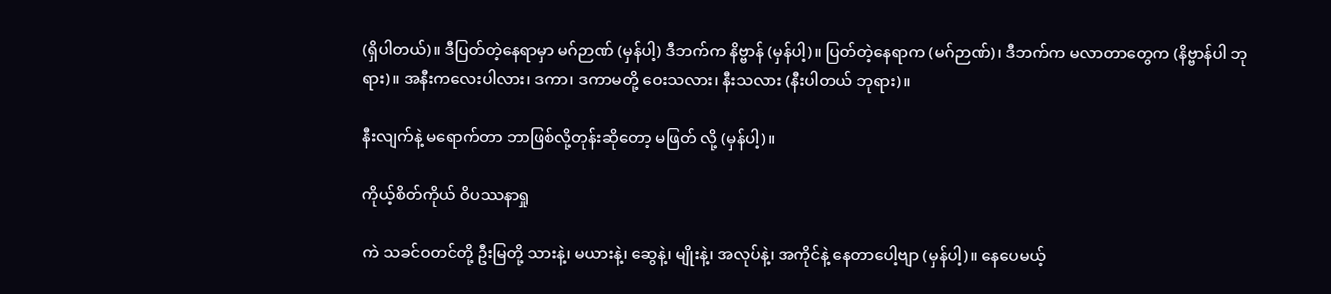(ရှိပါတယ်)။ ဒီပြတ်တဲ့နေရာမှာ မဂ်ဉာဏ် (မှန်ပါ့) ဒီဘက်က နိဗ္ဗာန် (မှန်ပါ့)။ ပြတ်တဲ့နေရာက (မဂ်ဉာဏ်)၊ ဒီဘက်က မလာတာတွေက (နိဗ္ဗာန်ပါ ဘုရား)။ အနီးကလေးပါလား၊ ဒကာ၊ ဒကာမတို့ ဝေးသလား၊ နီးသလား (နီးပါတယ် ဘုရား)။

နီးလျက်နဲ့ မရောက်တာ ဘာဖြစ်လို့တုန်းဆိုတော့ မဖြတ် လို့ (မှန်ပါ့)။

ကိုယ့်စိတ်ကိုယ် ဝိပဿနာရှု

ကဲ သခင်ဝတင်တို့ ဦးမြတို့ သားနဲ့၊ မယားနဲ့၊ ဆွေနဲ့၊ မျိုးနဲ့၊ အလုပ်နဲ့၊ အကိုင်နဲ့ နေတာပေါ့ဗျာ (မှန်ပါ့)။ နေပေမယ့်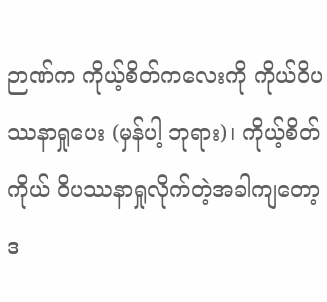ဉာဏ်က ကိုယ့်စိတ်ကလေးကို ကိုယ်ဝိပဿနာရှုပေး (မှန်ပါ့ ဘုရား)၊ ကိုယ့်စိတ်ကိုယ် ဝိပဿနာရှုလိုက်တဲ့အခါကျတော့ ဒ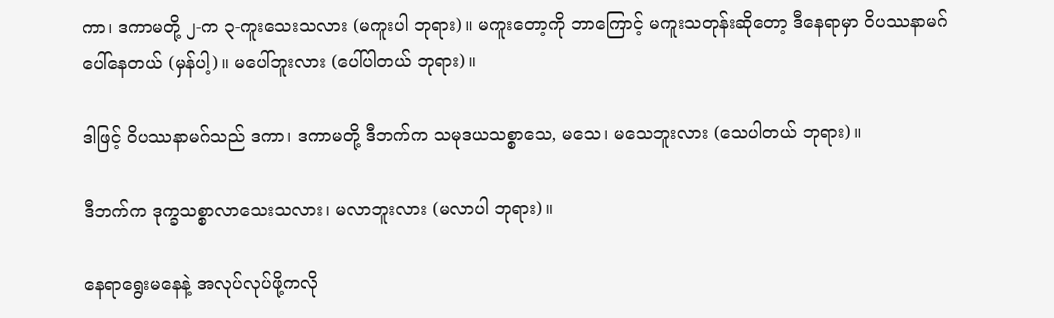ကာ၊ ဒကာမတို့ ၂-က ၃-ကူးသေးသလား (မကူးပါ ဘုရား)။ မကူးတော့ကို ဘာကြောင့် မကူးသတုန်းဆိုတော့ ဒီနေရာမှာ ဝိပဿနာမဂ် ပေါ်နေတယ် (မှန်ပါ့)။ မပေါ်ဘူးလား (ပေါ်ပါတယ် ဘုရား)။

ဒါဖြင့် ဝိပဿနာမဂ်သည် ဒကာ၊ ဒကာမတို့ ဒီဘက်က သမုဒယသစ္စာသေ, မသေ၊ မသေဘူးလား (သေပါတယ် ဘုရား)။

ဒီဘက်က ဒုက္ခသစ္စာလာသေးသလား၊ မလာဘူးလား (မလာပါ ဘုရား)။

နေရာရွေးမနေနဲ့ အလုပ်လုပ်ဖို့ကလို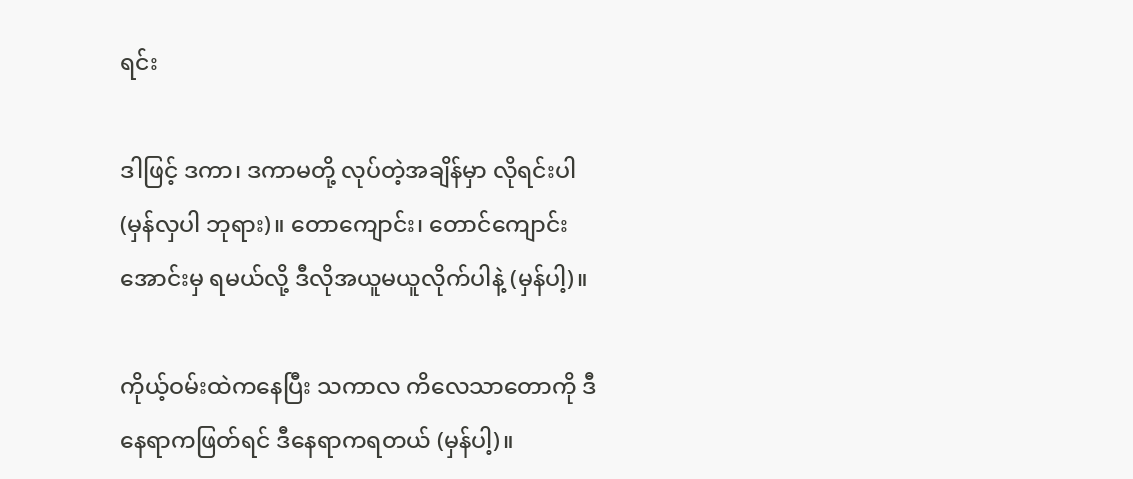ရင်း

ဒါဖြင့် ဒကာ၊ ဒကာမတို့ လုပ်တဲ့အချိန်မှာ လိုရင်းပါ (မှန်လှပါ ဘုရား)။ တောကျောင်း၊ တောင်ကျောင်းအောင်းမှ ရမယ်လို့ ဒီလိုအယူမယူလိုက်ပါနဲ့ (မှန်ပါ့)။

ကိုယ့်ဝမ်းထဲကနေပြီး သကာလ ကိလေသာတောကို ဒီနေရာကဖြတ်ရင် ဒီနေရာကရတယ် (မှန်ပါ့)။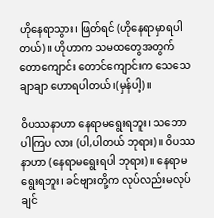ဟိုနေရာသွား၊ ဖြတ်ရင် (ဟိုနေရာမှာရပါတယ်)။ ဟိုဟာက သမထတွေအတွက် တောကျောင်း တောင်ကျောင်းက သေသေချာချာ ဟောရပါတယ်၊(မှန်ပါ့)။

ဝိပဿနာဟာ နေရာမရွေးရဘူး၊ သဘောပါကြပ လား (ပါ,ပါတယ် ဘုရား)။ ဝိပဿနာဟာ (နေရာမရွေးရပါ ဘုရား)။ နေရာမရွေးရဘူး၊ ခင်ဗျားတို့က လုပ်လည်းမလုပ်ချင်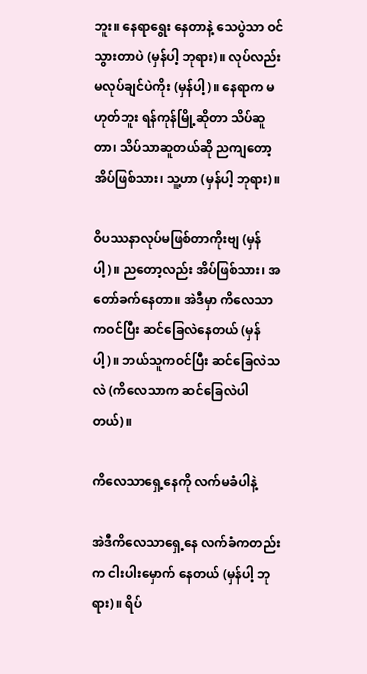ဘူး။ နေရာရွေး နေတာနဲ့ သေပွဲသာ ဝင်သွားတာပဲ (မှန်ပါ့ ဘုရား)။ လုပ်လည်း မလုပ်ချင်ပဲကိုး (မှန်ပါ့)။ နေရာက မဟုတ်ဘူး ရန်ကုန်မြို့ဆိုတာ သိပ်ဆူတာ၊ သိပ်သာဆူတယ်ဆို ညကျတော့ အိပ်ဖြစ်သား၊ သူ့ဟာ (မှန်ပါ့ ဘုရား)။

ဝိပဿနာလုပ်မဖြစ်တာကိုးဗျ (မှန်ပါ့)။ ညတော့လည်း အိပ်ဖြစ်သား၊ အတော်ခက်နေတာ။ အဲဒီမှာ ကိလေသာကဝင်ပြီး ဆင်ခြေလဲနေတယ် (မှန်ပါ့)။ ဘယ်သူကဝင်ပြီး ဆင်ခြေလဲသလဲ (ကိလေသာက ဆင်ခြေလဲပါတယ်)။

ကိလေသာရှေ့နေကို လက်မခံပါနဲ့

အဲဒီကိလေသာရှေ့နေ လက်ခံကတည်းက ငါးပါးမှောက် နေတယ် (မှန်ပါ့ ဘုရား)။ ရိပ်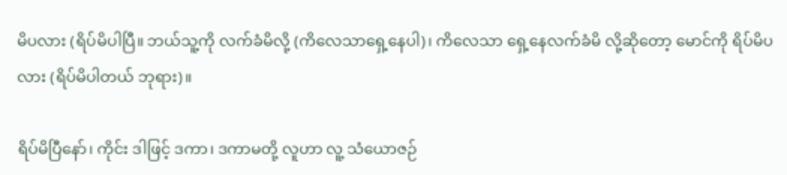မိပလား (ရိပ်မိပါပြီ။ ဘယ်သူ့ကို လက်ခံမိလို့ (ကိလေသာရှေ့နေပါ)၊ ကိလေသာ ရှေ့နေလက်ခံမိ လို့ဆိုတော့ မောင်ကို ရိပ်မိပလား (ရိပ်မိပါတယ် ဘုရား)။

ရိပ်မိပြီနော်၊ ကိုင်း ဒါဖြင့် ဒကာ၊ ဒကာမတို့ လူဟာ လူ့ သံယောဇဉ်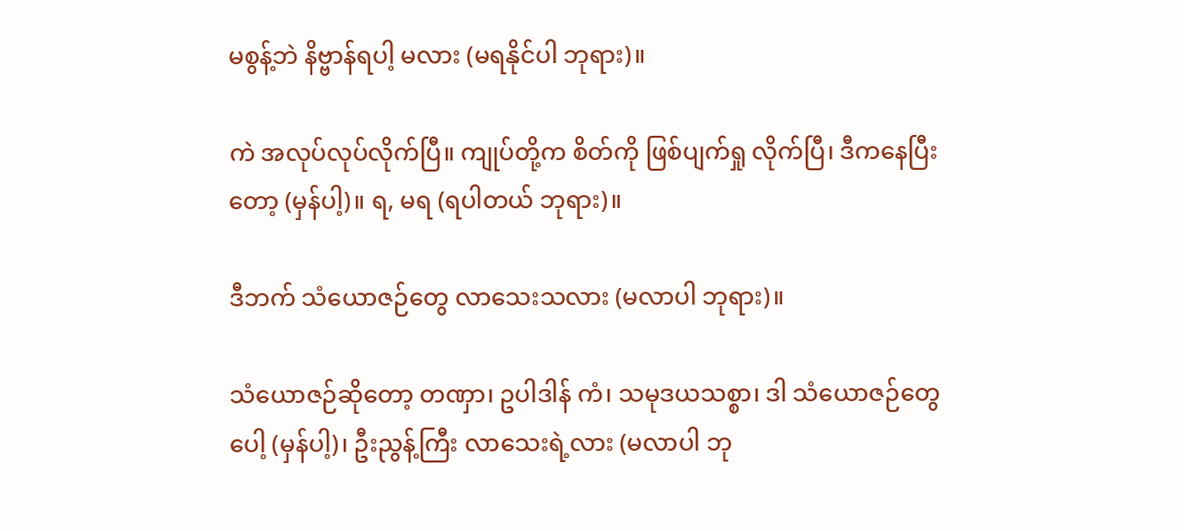မစွန့်ဘဲ နိဗ္ဗာန်ရပါ့ မလား (မရနိုင်ပါ ဘုရား)။

ကဲ အလုပ်လုပ်လိုက်ပြီ။ ကျုပ်တို့က စိတ်ကို ဖြစ်ပျက်ရှု လိုက်ပြီ၊ ဒီကနေပြီးတော့ (မှန်ပါ့)။ ရ, မရ (ရပါတယ် ဘုရား)။

ဒီဘက် သံယောဇဉ်တွေ လာသေးသလား (မလာပါ ဘုရား)။

သံယောဇဉ်ဆိုတော့ တဏှာ၊ ဥပါဒါန် ကံ၊ သမုဒယသစ္စာ၊ ဒါ သံယောဇဉ်တွေပေါ့ (မှန်ပါ့)၊ ဦးညွန့်ကြီး လာသေးရဲ့လား (မလာပါ ဘု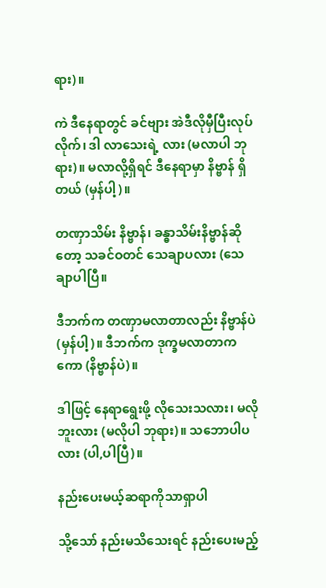ရား)။

ကဲ ဒီနေရာတွင် ခင်ဗျား အဲဒီလိုမှီပြီးလုပ်လိုက်၊ ဒါ လာသေးရဲ့ လား (မလာပါ ဘုရား)။ မလာလို့ရှိရင် ဒီနေရာမှာ နိဗ္ဗာန် ရှိတယ် (မှန်ပါ့)။

တဏှာသိမ်း နိဗ္ဗာန်၊ ခန္ဓာသိမ်းနိဗ္ဗာန်ဆိုတော့ သခင်ဝတင် သေချာပလား (သေချာပါပြီ။

ဒီဘက်က တဏှာမလာတာလည်း နိဗ္ဗာန်ပဲ (မှန်ပါ့)။ ဒီဘက်က ဒုက္ခမလာတာကကော (နိဗ္ဗာန်ပဲ)။

ဒါဖြင့် နေရာရွေးဖို့ လိုသေးသလား၊ မလိုဘူးလား (မလိုပါ ဘုရား)။ သဘောပါပလား (ပါ,ပါပြီ)။

နည်းပေးမယ့်ဆရာကိုသာရှာပါ

သို့သော် နည်းမသိသေးရင် နည်းပေးမည့်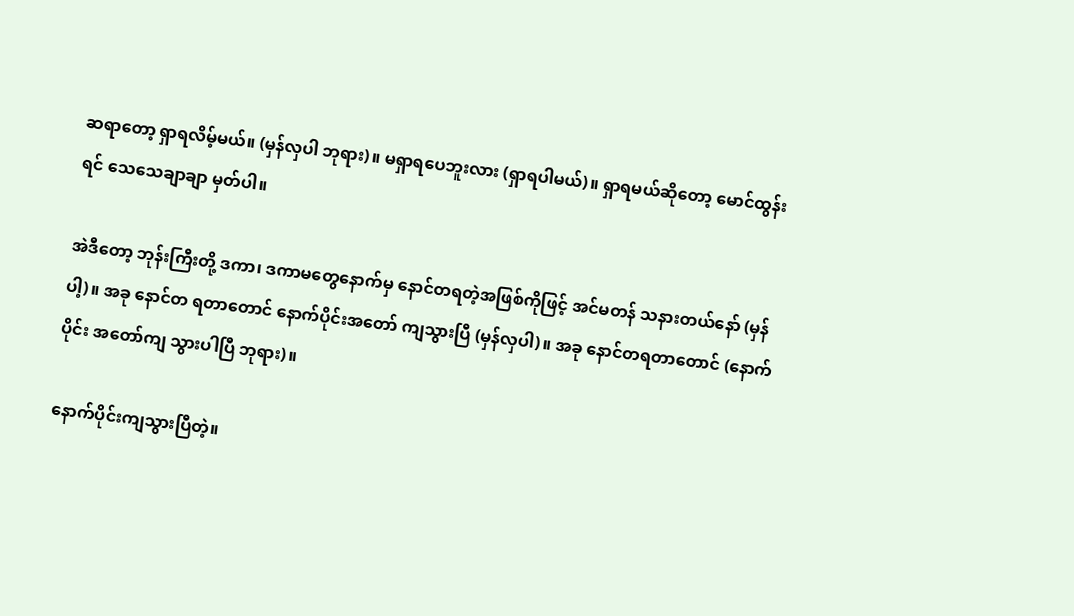ဆရာတော့ ရှာရလိမ့်မယ်။ (မှန်လှပါ ဘုရား)။ မရှာရပေဘူးလား (ရှာရပါမယ်)။ ရှာရမယ်ဆိုတော့ မောင်ထွန်းရင် သေသေချာချာ မှတ်ပါ။

အဲဒီတော့ ဘုန်းကြီးတို့ ဒကာ၊ ဒကာမတွေနောက်မှ နောင်တရတဲ့အဖြစ်ကိုဖြင့် အင်မတန် သနားတယ်နော် (မှန်ပါ့)။ အခု နောင်တ ရတာတောင် နောက်ပိုင်းအတော် ကျသွားပြီ (မှန်လှပါ)။ အခု နောင်တရတာတောင် (နောက်ပိုင်း အတော်ကျ သွားပါပြီ ဘုရား)။

နောက်ပိုင်းကျသွားပြီတဲ့။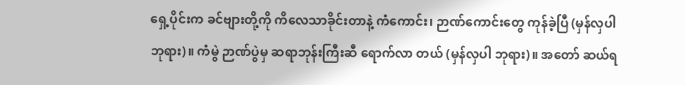ရှေ့ပိုင်းက ခင်ဗျားတို့ကို ကိလေသာခိုင်းတာနဲ့ ကံကောင်း၊ ဉာဏ်ကောင်းတွေ ကုန်ခဲ့ပြီ (မှန်လှပါ ဘုရား)။ ကံမွဲ ဉာဏ်ပွဲမှ ဆရာဘုန်းကြီးဆီ ရောက်လာ တယ် (မှန်လှပါ ဘုရား)။ အတော် ဆယ်ရ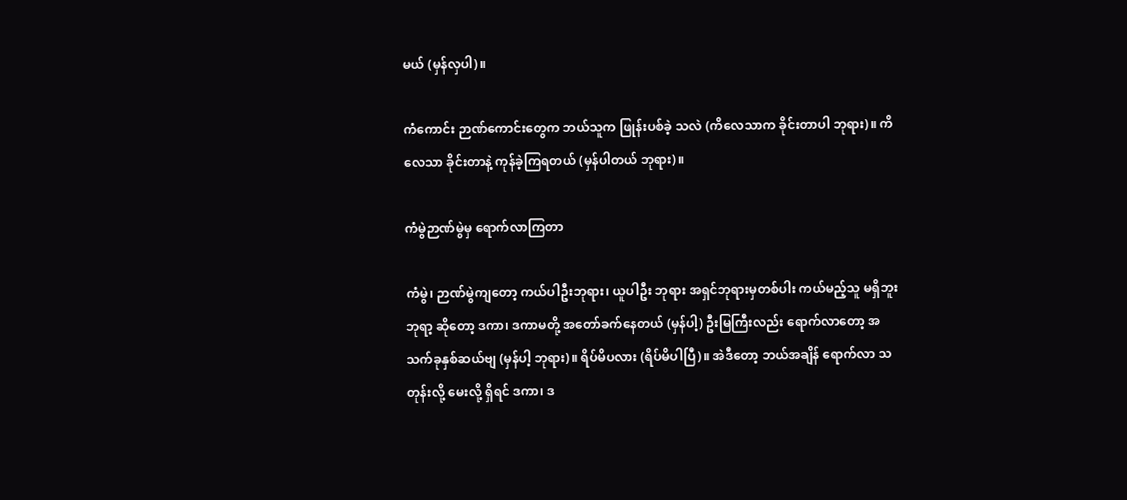မယ် (မှန်လှပါ)။

ကံကောင်း ဉာဏ်ကောင်းတွေက ဘယ်သူက ဖြုန်းပစ်ခဲ့ သလဲ (ကိလေသာက ခိုင်းတာပါ ဘုရား)။ ကိလေသာ ခိုင်းတာနဲ့ ကုန်ခဲ့ကြရတယ် (မှန်ပါတယ် ဘုရား)။

ကံမွဲဉာဏ်မွဲမှ ရောက်လာကြတာ

ကံမွဲ၊ ဉာဏ်မွဲကျတော့ ကယ်ပါဦးဘုရား၊ ယူပါဦး ဘုရား အရှင်ဘုရားမှတစ်ပါး ကယ်မည့်သူ မရှိဘူးဘုရာ့ ဆိုတော့ ဒကာ၊ ဒကာမတို့ အတော်ခက်နေတယ် (မှန်ပါ့) ဦးမြကြီးလည်း ရောက်လာတော့ အသက်ခုနှစ်ဆယ်ဗျ (မှန်ပါ့ ဘုရား)။ ရိပ်မိပလား (ရိပ်မိပါပြီ)။ အဲဒီတော့ ဘယ်အချိန် ရောက်လာ သတုန်းလို့ မေးလို့ ရှိရင် ဒကာ၊ ဒ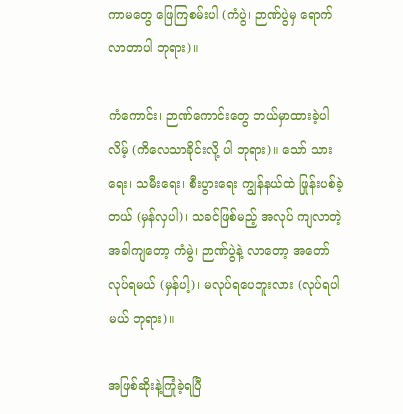ကာမတွေ ဖြေကြစမ်းပါ (ကံပွဲ၊ ဉာဏ်ပွဲမှ ရောက်လာတာပါ ဘုရား)။

ကံကောင်း၊ ဉာဏ်ကောင်းတွေ ဘယ်မှာထားခဲ့ပါလိမ့် (ကိလေသာခိုင်းလို့ ပါ ဘုရား)။ သော် သားရေး၊ သမီးရေး၊ စီးပွားရေး ကျွန်နယ်ထဲ ဖြုန်းပစ်ခဲ့တယ် (မှန်လှပါ)၊ သခင်ဖြစ်မည့် အလုပ် ကျလာတဲ့ အခါကျတော့ ကံမွဲ၊ ဉာဏ်ပွဲနဲ့ လာတော့ အတော်လုပ်ရမယ် (မှန်ပါ့)၊ မလုပ်ရပေဘူးလား (လုပ်ရပါမယ် ဘုရား)။

အဖြစ်ဆိုးနဲ့ကြုံခဲ့ရပြီ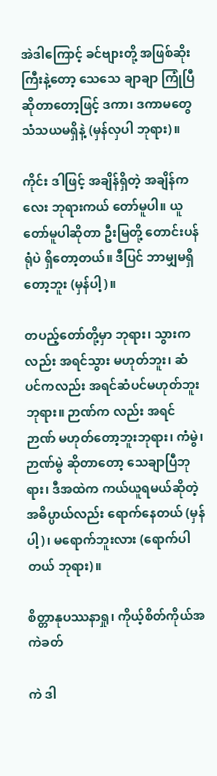အဲဒါကြောင့် ခင်ဗျားတို့ အဖြစ်ဆိုးကြီးနဲ့တော့ သေသေ ချာချာ ကြုံပြီဆိုတာတော့ဖြင့် ဒကာ၊ ဒကာမတွေ သံသယမရှိနဲ့ (မှန်လှပါ ဘုရား)။

ကိုင်း ဒါဖြင့် အချိန်ရှိတဲ့ အချိန်ကလေး ဘုရားကယ် တော်မူပါ။ ယူတော်မူပါဆိုတာ ဦးမြတို့ တောင်းပန်ရုံပဲ ရှိတော့တယ်။ ဒီပြင် ဘာမျှမရှိတော့ဘူး (မှန်ပါ့)။

တပည့်တော်တို့မှာ ဘုရား၊ သွားကလည်း အရင်သွား မဟုတ်ဘူး၊ ဆံပင်ကလည်း အရင်ဆံပင်မဟုတ်ဘူး ဘုရား။ ဉာဏ်က လည်း အရင်ဉာဏ် မဟုတ်တော့ဘူးဘုရား၊ ကံမွဲ၊ ဉာဏ်မွဲ ဆိုတာတော့ သေချာပြီဘုရား၊ ဒီအထဲက ကယ်ယူရမယ်ဆိုတဲ့ အဓိပ္ပာယ်လည်း ရောက်နေတယ် (မှန်ပါ့)၊ မရောက်ဘူးလား (ရောက်ပါတယ် ဘုရား)။

စိတ္တာနုပဿနာရှု၊ ကိုယ့်စိတ်ကိုယ်အကဲခတ်

ကဲ ဒါ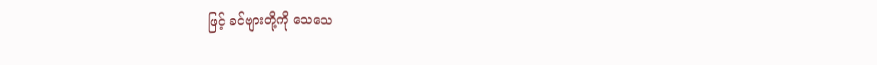ဖြင့် ခင်ဗျားတို့ကို သေသေ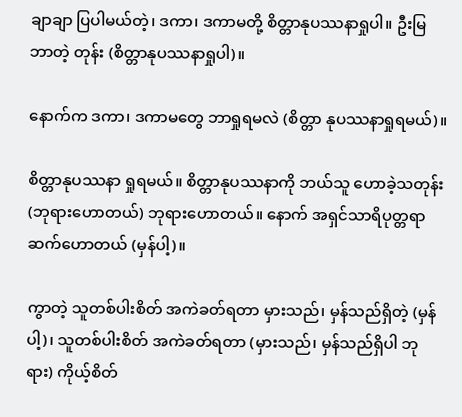ချာချာ ပြပါမယ်တဲ့၊ ဒကာ၊ ဒကာမတို့ စိတ္တာနုပဿနာရှုပါ။ ဦးမြ ဘာတဲ့ တုန်း (စိတ္တာနုပဿနာရှုပါ)။

နောက်က ဒကာ၊ ဒကာမတွေ ဘာရှုရမလဲ (စိတ္တာ နုပဿနာရှုရမယ်)။

စိတ္တာနုပဿနာ ရှုရမယ်။ စိတ္တာနုပဿနာကို ဘယ်သူ ဟောခဲ့သတုန်း (ဘုရားဟောတယ်) ဘုရားဟောတယ်။ နောက် အရှင်သာရိပုတ္တရာ ဆက်ဟောတယ် (မှန်ပါ့)။

ကွာတဲ့ သူတစ်ပါးစိတ် အကဲခတ်ရတာ မှားသည်၊ မှန်သည်ရှိတဲ့ (မှန်ပါ့)၊ သူတစ်ပါးစိတ် အကဲခတ်ရတာ (မှားသည်၊ မှန်သည်ရှိပါ ဘုရား) ကိုယ့်စိတ်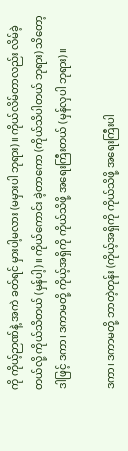ကို ကိုယ့်ဉာဏ်နဲ့ အကဲ ခတ်ရင် မှားပါ့မလား (မမှားပါ ဘုရား)။ ကိုယ်လိမ်တာလည်း လိမ်ခဲ့တယ်လို့ ကိုယ်သိတယ် (မှန်ပါ့)။ ကိုယ်ကောင်း ခဲ့တာကော (ကိုယ်သိပါတယ် ဘုရား) သိတော့ ဒါဖြင့် ဒကာ၊ ဒကာမတို့ ကိုယ့်အရှိကို ကိုယ်သိဖို့ အရေးကြီးတယ် (မှန်လှပါ ဘုရား)။

ဒကာ၊ ဒကာမတို့ ဘာတဲ့တုန်း (ကိုယ့်အရှိကို ကိုယ်သိဖို့ အရေးကြီးပါ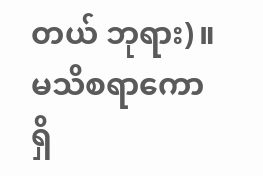တယ် ဘုရား)။ မသိစရာကော ရှိ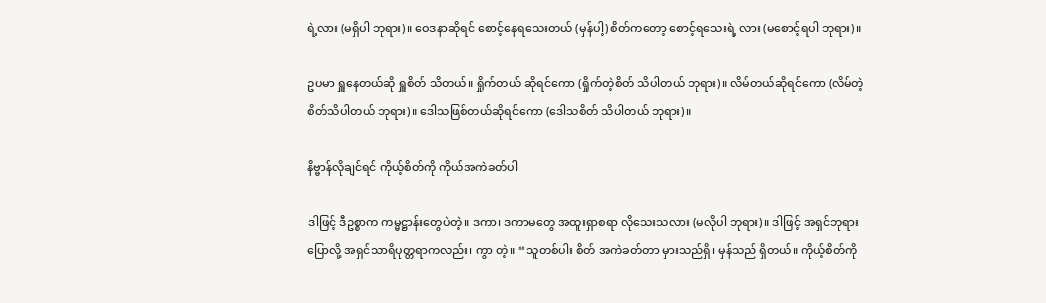ရဲ့လား (မရှိပါ ဘုရား)။ ဝေဒနာဆိုရင် စောင့်နေရသေးတယ် (မှန်ပါ့) စိတ်ကတော့ စောင့်ရသေးရဲ့ လား (မစောင့်ရပါ ဘုရား)။

ဥပမာ ရှူနေတယ်ဆို ရှူစိတ် သိတယ်။ ရှိုက်တယ် ဆိုရင်ကော (ရှိုက်တဲ့စိတ် သိပါတယ် ဘုရား)။ လိမ်တယ်ဆိုရင်ကော (လိမ်တဲ့စိတ်သိပါတယ် ဘုရား)။ ဒေါသဖြစ်တယ်ဆိုရင်ကော (ဒေါသစိတ် သိပါတယ် ဘုရား)။

နိဗ္ဗာန်လိုချင်ရင် ကိုယ့်စိတ်ကို ကိုယ်အကဲခတ်ပါ

ဒါဖြင့် ဒီဥစ္စာက ကမ္မဋ္ဌာန်းတွေပဲတဲ့။ ဒကာ၊ ဒကာမတွေ အထူးရှာစရာ လိုသေးသလား (မလိုပါ ဘုရား)။ ဒါဖြင့် အရှင်ဘုရား ပြောလို့ အရှင်သာရိပုတ္တရာကလည်း၊ ကွာ တဲ့။ “သူတစ်ပါး စိတ် အကဲခတ်တာ မှားသည်ရှိ၊ မှန်သည် ရှိတယ်။ ကိုယ့်စိတ်ကို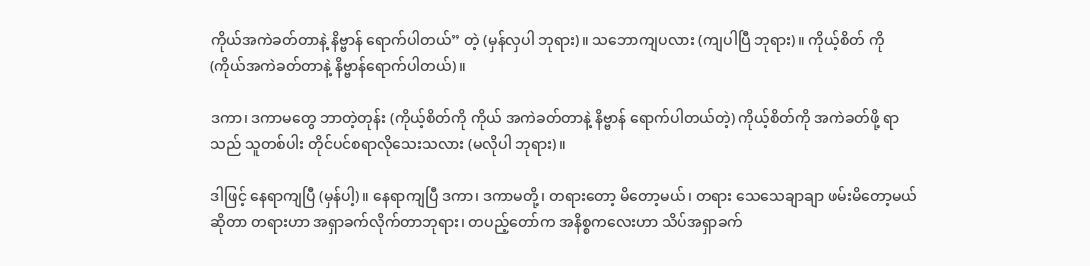ကိုယ်အကဲခတ်တာနဲ့ နိဗ္ဗာန် ရောက်ပါတယ်” တဲ့ (မှန်လှပါ ဘုရား)။ သဘောကျပလား (ကျပါပြီ ဘုရား)။ ကိုယ့်စိတ် ကို (ကိုယ်အကဲခတ်တာနဲ့ နိဗ္ဗာန်ရောက်ပါတယ်)။

ဒကာ၊ ဒကာမတွေ ဘာတဲ့တုန်း (ကိုယ့်စိတ်ကို ကိုယ် အကဲခတ်တာနဲ့ နိဗ္ဗာန် ရောက်ပါတယ်တဲ့) ကိုယ့်စိတ်ကို အကဲခတ်ဖို့ ရာသည် သူတစ်ပါး တိုင်ပင်စရာလိုသေးသလား (မလိုပါ ဘုရား)။

ဒါဖြင့် နေရာကျပြီ (မှန်ပါ့)။ နေရာကျပြီ ဒကာ၊ ဒကာမတို့၊ တရားတော့ မိတော့မယ်၊ တရား သေသေချာချာ ဖမ်းမိတော့မယ် ဆိုတာ တရားဟာ အရှာခက်လိုက်တာဘုရား၊ တပည့်တော်က အနိစ္စကလေးဟာ သိပ်အရှာခက်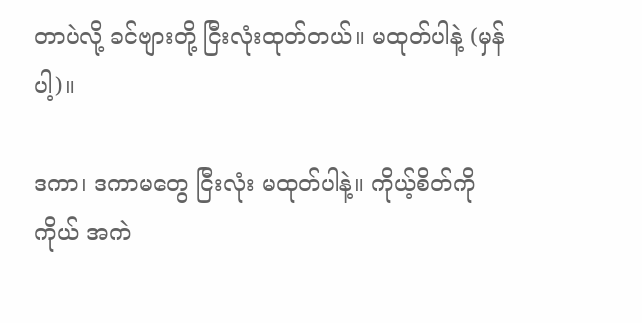တာပဲလို့ ခင်ဗျားတို့ ငြီးလုံးထုတ်တယ်။ မထုတ်ပါနဲ့ (မှန်ပါ့)။

ဒကာ၊ ဒကာမတွေ ငြီးလုံး မထုတ်ပါနဲ့။ ကိုယ့်စိတ်ကို ကိုယ် အကဲ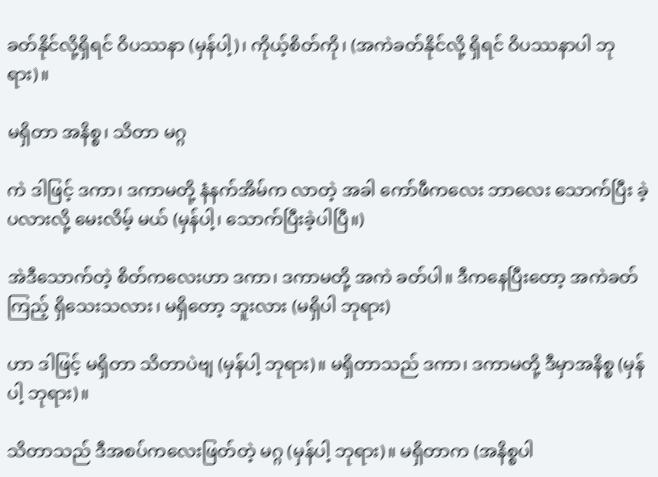ခတ်နိုင်လို့ရှိရင် ဝိပဿနာ (မှန်ပါ့)၊ ကိုယ့်စိတ်ကို၊ (အကဲခတ်နိုင်လို့ ရှိရင် ဝိပဿနာပါ ဘုရား)။

မရှိတာ အနိစ္စ၊ သိတာ မဂ္ဂ

ကဲ ဒါဖြင့် ဒကာ၊ ဒကာမတို့ နံနက်အိမ်က လာတဲ့ အခါ ကော်ဖီကလေး ဘာလေး သောက်ပြီး ခဲ့ပလားလို့ မေးလိမ့် မယ် (မှန်ပါ့၊ သောက်ပြီးခဲ့ပါပြီ။)

အဲဒီသောက်တဲ့ စိတ်ကလေးဟာ ဒကာ၊ ဒကာမတို့ အကဲ ခတ်ပါ။ ဒီကနေပြီးတော့ အကဲခတ်ကြည့် ရှိသေးသလား၊ မရှိတော့ ဘူးလား (မရှိပါ ဘုရား)

ဟာ ဒါဖြင့် မရှိတာ သိတာပဲဗျ (မှန်ပါ့ ဘုရား)။ မရှိတာသည် ဒကာ၊ ဒကာမတို့ ဒီမှာအနိစ္စ (မှန်ပါ့ ဘုရား)။

သိတာသည် ဒီအစပ်ကလေးဖြတ်တဲ့ မဂ္ဂ (မှန်ပါ့ ဘုရား)။ မရှိတာက (အနိစ္စပါ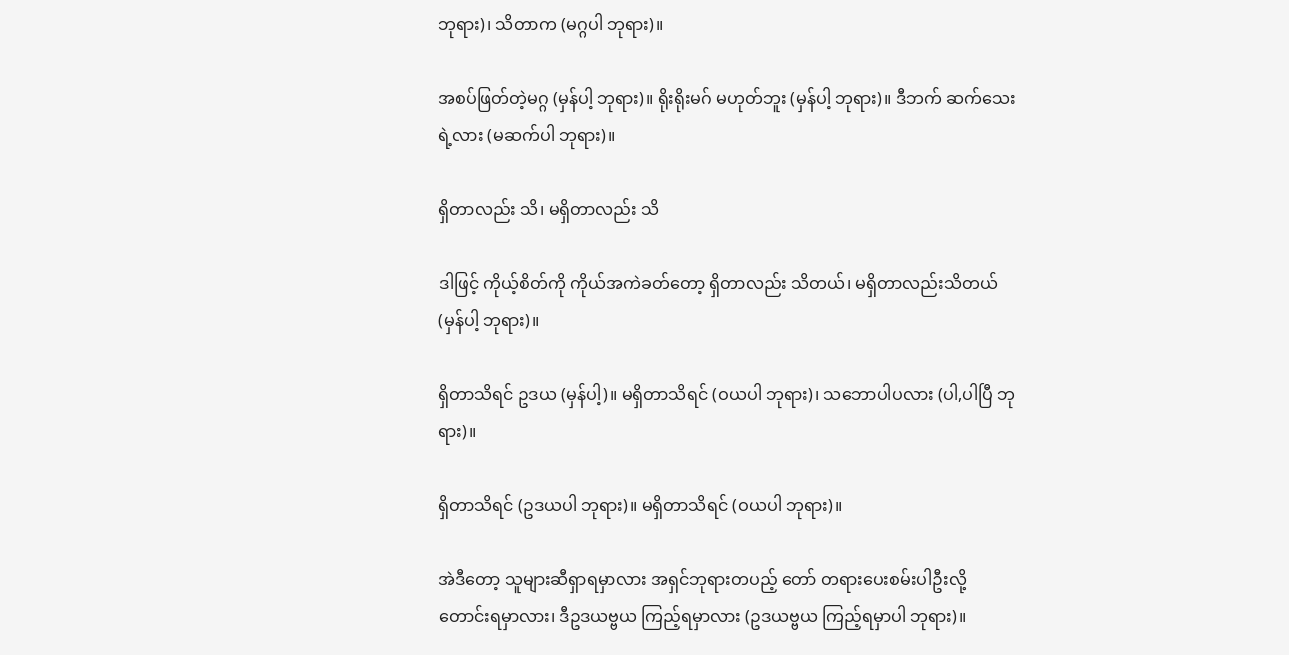ဘုရား)၊ သိတာက (မဂ္ဂပါ ဘုရား)။

အစပ်ဖြတ်တဲ့မဂ္ဂ (မှန်ပါ့ ဘုရား)။ ရိုးရိုးမဂ် မဟုတ်ဘူး (မှန်ပါ့ ဘုရား)။ ဒီဘက် ဆက်သေးရဲ့လား (မဆက်ပါ ဘုရား)။

ရှိတာလည်း သိ၊ မရှိတာလည်း သိ

ဒါဖြင့် ကိုယ့်စိတ်ကို ကိုယ်အကဲခတ်တော့ ရှိတာလည်း သိတယ်၊ မရှိတာလည်းသိတယ် (မှန်ပါ့ ဘုရား)။

ရှိတာသိရင် ဥဒယ (မှန်ပါ့)။ မရှိတာသိရင် (ဝယပါ ဘုရား)၊ သဘောပါပလား (ပါ,ပါပြီ ဘုရား)။

ရှိတာသိရင် (ဥဒယပါ ဘုရား)။ မရှိတာသိရင် (ဝယပါ ဘုရား)။

အဲဒီတော့ သူများဆီရှာရမှာလား အရှင်ဘုရားတပည့် တော် တရားပေးစမ်းပါဦးလို့ တောင်းရမှာလား၊ ဒီဥဒယဗ္ဗယ ကြည့်ရမှာလား (ဥဒယဗ္ဗယ ကြည့်ရမှာပါ ဘုရား)။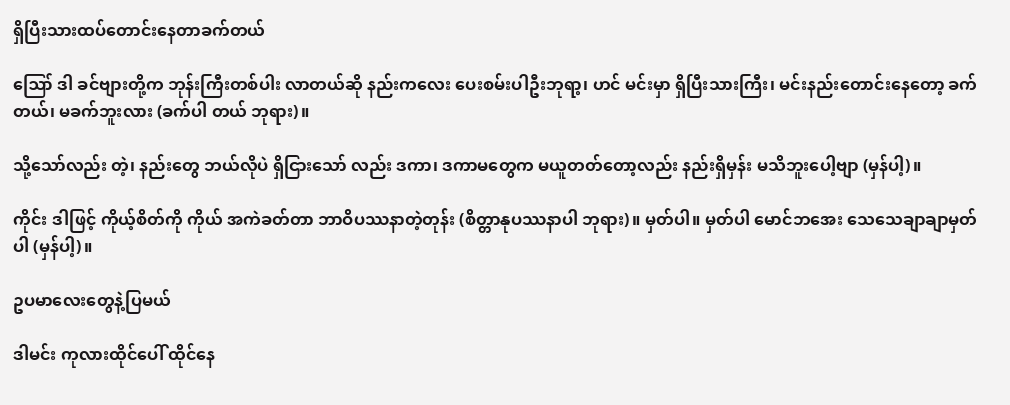ရှိပြီးသားထပ်တောင်းနေတာခက်တယ်

ဪ ဒါ ခင်ဗျားတို့က ဘုန်းကြီးတစ်ပါး လာတယ်ဆို နည်းကလေး ပေးစမ်းပါဦးဘုရာ့၊ ဟင် မင်းမှာ ရှိပြီးသားကြီး၊ မင်းနည်းတောင်းနေတော့ ခက်တယ်၊ မခက်ဘူးလား (ခက်ပါ တယ် ဘုရား)။

သို့သော်လည်း တဲ့၊ နည်းတွေ ဘယ်လိုပဲ ရှိငြားသော် လည်း ဒကာ၊ ဒကာမတွေက မယူတတ်တော့လည်း နည်းရှိမှန်း မသိဘူးပေါ့ဗျာ (မှန်ပါ့)။

ကိုင်း ဒါဖြင့် ကိုယ့်စိတ်ကို ကိုယ် အကဲခတ်တာ ဘာဝိပဿနာတဲ့တုန်း (စိတ္တာနုပဿနာပါ ဘုရား)။ မှတ်ပါ။ မှတ်ပါ မောင်ဘအေး သေသေချာချာမှတ်ပါ (မှန်ပါ့)။

ဥပမာလေးတွေနဲ့ပြမယ်

ဒါမင်း ကုလားထိုင်ပေါ် ထိုင်နေ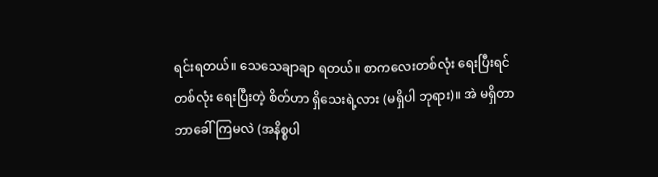ရင်းရတယ်။ သေသေချာချာ ရတယ်။ စာကလေးတစ်လုံး ရေးပြီးရင် တစ်လုံး ရေးပြီးတဲ့ စိတ်ဟာ ရှိသေးရဲ့လား (မရှိပါ ဘုရား)။ အဲ မရှိတာ ဘာခေါ်ကြမလဲ (အနိစ္စပါ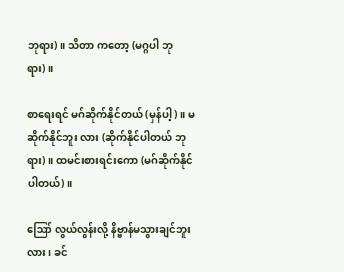ဘုရား)။ သိတာ ကတော့ (မဂ္ဂပါ ဘုရား)။

စာရေးရင် မဂ်ဆိုက်နိုင်တယ် (မှန်ပါ့)။ မဆိုက်နိုင်ဘူး လား (ဆိုက်နိုင်ပါတယ် ဘုရား)။ ထမင်းစားရင်းကော (မဂ်ဆိုက်နိုင်ပါတယ်)။

ဪ လွယ်လွန်းလို့ နိဗ္ဗာန်မသွားချင်ဘူးလား၊ ခင်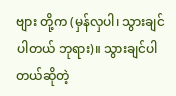ဗျား တို့က (မှန်လှပါ၊ သွားချင်ပါတယ် ဘုရား)။ သွားချင်ပါတယ်ဆိုတဲ့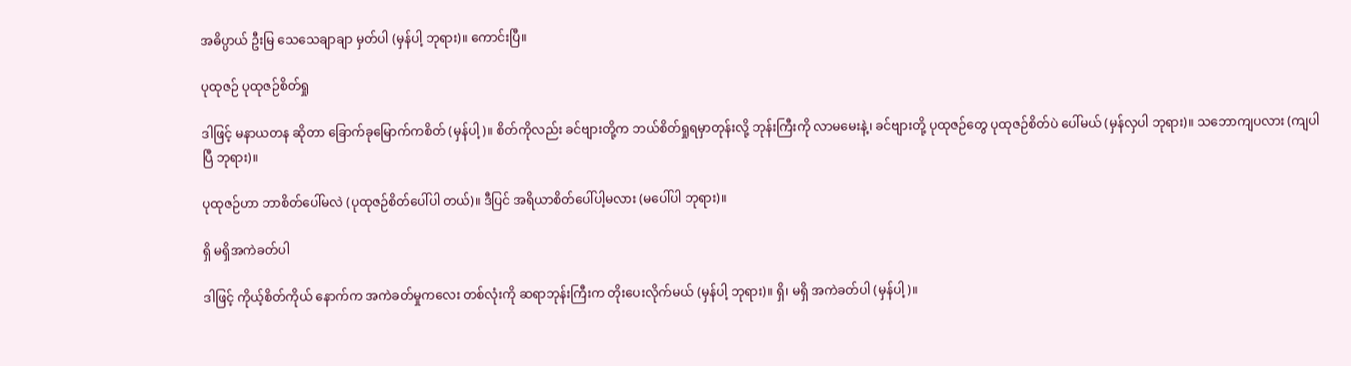အဓိပ္ပာယ် ဦးမြ သေသေချာချာ မှတ်ပါ (မှန်ပါ့ ဘုရား)။ ကောင်းပြီ။

ပုထုဇဉ် ပုထုဇဉ်စိတ်ရှု

ဒါဖြင့် မနာယတန ဆိုတာ ခြောက်ခုမြောက်ကစိတ် (မှန်ပါ့)။ စိတ်ကိုလည်း ခင်ဗျားတို့က ဘယ်စိတ်ရှုရမှာတုန်းလို့ ဘုန်းကြီးကို လာမမေးနဲ့၊ ခင်ဗျားတို့ ပုထုဇဉ်တွေ ပုထုဇဉ်စိတ်ပဲ ပေါ်မယ် (မှန်လှပါ ဘုရား)။ သဘောကျပလား (ကျပါပြီ ဘုရား)။

ပုထုဇဉ်ဟာ ဘာစိတ်ပေါ်မလဲ (ပုထုဇဉ်စိတ်ပေါ်ပါ တယ်)။ ဒီပြင် အရိယာစိတ်ပေါ်ပါ့မလား (မပေါ်ပါ ဘုရား)။

ရှိ မရှိအကဲခတ်ပါ

ဒါဖြင့် ကိုယ့်စိတ်ကိုယ် နောက်က အကဲခတ်မှုကလေး တစ်လုံးကို ဆရာဘုန်းကြီးက တိုးပေးလိုက်မယ် (မှန်ပါ့ ဘုရား)။ ရှိ၊ မရှိ အကဲခတ်ပါ (မှန်ပါ့)။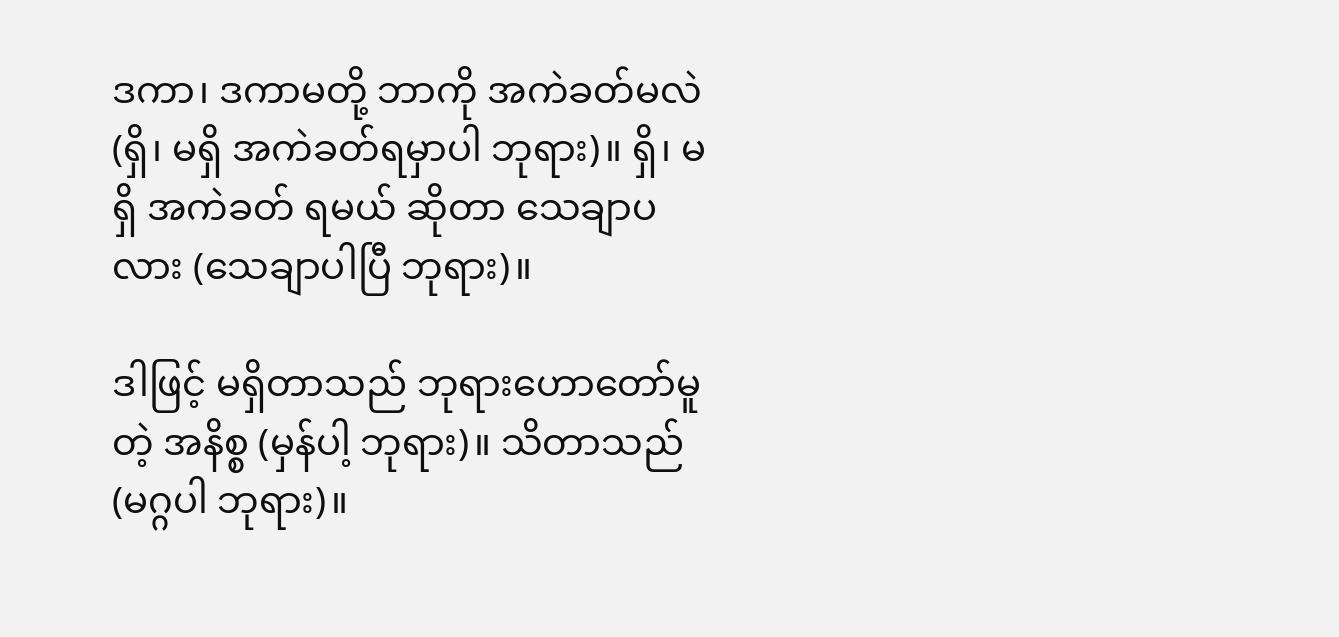ဒကာ၊ ဒကာမတို့ ဘာကို အကဲခတ်မလဲ (ရှိ၊ မရှိ အကဲခတ်ရမှာပါ ဘုရား)။ ရှိ၊ မရှိ အကဲခတ် ရမယ် ဆိုတာ သေချာပလား (သေချာပါပြီ ဘုရား)။

ဒါဖြင့် မရှိတာသည် ဘုရားဟောတော်မူတဲ့ အနိစ္စ (မှန်ပါ့ ဘုရား)။ သိတာသည် (မဂ္ဂပါ ဘုရား)။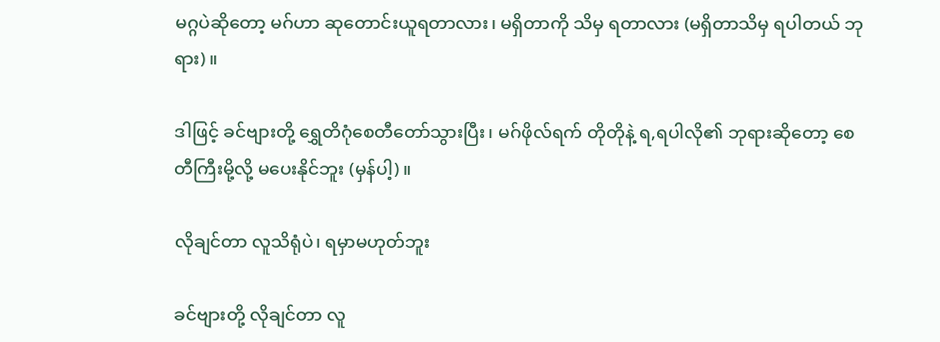မဂ္ဂပဲဆိုတော့ မဂ်ဟာ ဆုတောင်းယူရတာလား၊ မရှိတာကို သိမှ ရတာလား (မရှိတာသိမှ ရပါတယ် ဘုရား)။

ဒါဖြင့် ခင်ဗျားတို့ ရွှေတိဂုံစေတီတော်သွားပြီး၊ မဂ်ဖိုလ်ရက် တိုတိုနဲ့ ရ,ရပါလို၏ ဘုရားဆိုတော့ စေတီကြီးမို့လို့ မပေးနိုင်ဘူး (မှန်ပါ့)။

လိုချင်တာ လူသိရုံပဲ၊ ရမှာမဟုတ်ဘူး

ခင်ဗျားတို့ လိုချင်တာ လူ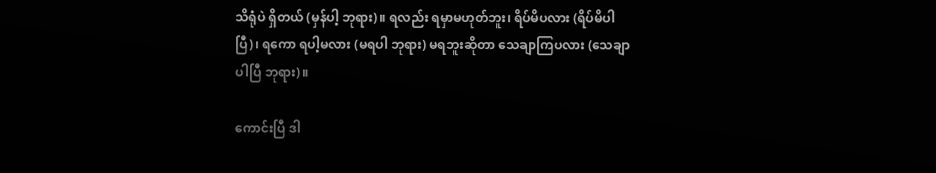သိရုံပဲ ရှိတယ် (မှန်ပါ့ ဘုရား)။ ရလည်း ရမှာမဟုတ်ဘူး၊ ရိပ်မိပလား (ရိပ်မိပါပြီ)၊ ရကော ရပါ့မလား (မရပါ ဘုရား) မရဘူးဆိုတာ သေချာကြပလား (သေချာပါပြီ ဘုရား)။

ကောင်းပြီ ဒါ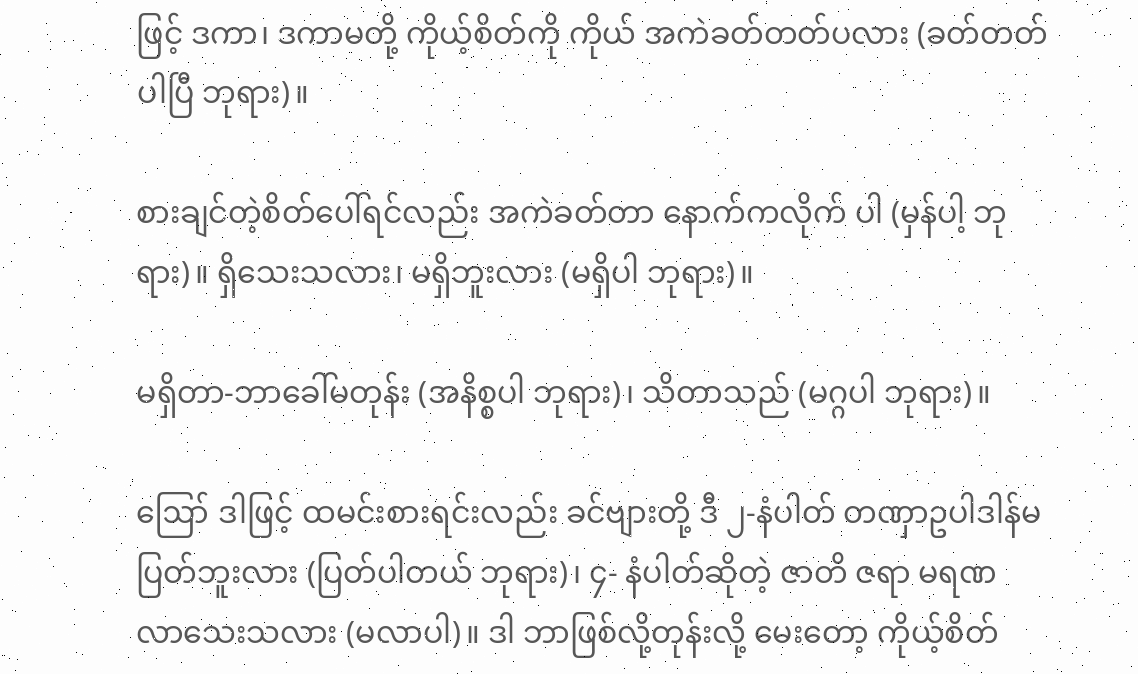ဖြင့် ဒကာ၊ ဒကာမတို့ ကိုယ့်စိတ်ကို ကိုယ် အကဲခတ်တတ်ပလား (ခတ်တတ်ပါပြီ ဘုရား)။

စားချင်တဲ့စိတ်ပေါ်ရင်လည်း အကဲခတ်တာ နောက်ကလိုက် ပါ (မှန်ပါ့ ဘုရား)။ ရှိသေးသလား၊ မရှိဘူးလား (မရှိပါ ဘုရား)။

မရှိတာ-ဘာခေါ်မတုန်း (အနိစ္စပါ ဘုရား)၊ သိတာသည် (မဂ္ဂပါ ဘုရား)။

ဪ ဒါဖြင့် ထမင်းစားရင်းလည်း ခင်ဗျားတို့ ဒီ ၂-နံပါတ် တဏှာဥပါဒါန်မပြတ်ဘူးလား (ပြတ်ပါတယ် ဘုရား)၊ ၄- နံပါတ်ဆိုတဲ့ ဇာတိ ဇရာ မရဏ လာသေးသလား (မလာပါ)။ ဒါ ဘာဖြစ်လို့တုန်းလို့ မေးတော့ ကိုယ့်စိတ်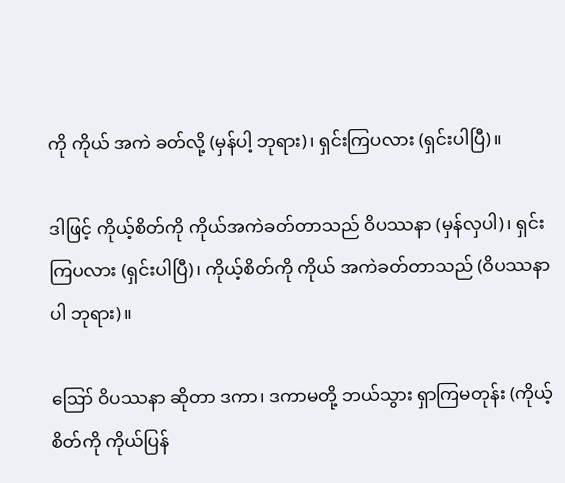ကို ကိုယ် အကဲ ခတ်လို့ (မှန်ပါ့ ဘုရား)၊ ရှင်းကြပလား (ရှင်းပါပြီ)။

ဒါဖြင့် ကိုယ့်စိတ်ကို ကိုယ်အကဲခတ်တာသည် ဝိပဿနာ (မှန်လှပါ)၊ ရှင်းကြပလား (ရှင်းပါပြီ)၊ ကိုယ့်စိတ်ကို ကိုယ် အကဲခတ်တာသည် (ဝိပဿနာပါ ဘုရား)။

ဪ ဝိပဿနာ ဆိုတာ ဒကာ၊ ဒကာမတို့ ဘယ်သွား ရှာကြမတုန်း (ကိုယ့်စိတ်ကို ကိုယ်ပြန်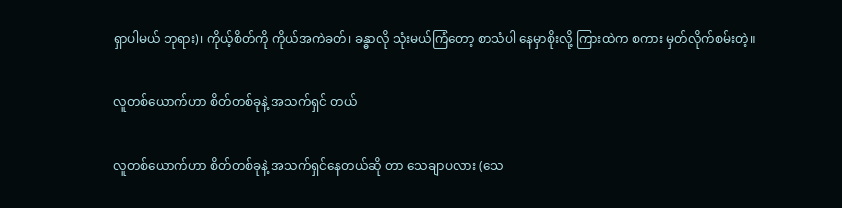ရှာပါမယ် ဘုရား)၊ ကိုယ့်စိတ်ကို ကိုယ်အကဲခတ်၊ ခန္ဓာလို သုံးမယ်ကြံတော့ စာသံပါ နေမှာစိုးလို့ ကြားထဲက စကား မှတ်လိုက်စမ်းတဲ့။

လူတစ်ယောက်ဟာ စိတ်တစ်ခုနဲ့ အသက်ရှင် တယ်

လူတစ်ယောက်ဟာ စိတ်တစ်ခုနဲ့ အသက်ရှင်နေတယ်ဆို တာ သေချာပလား (သေ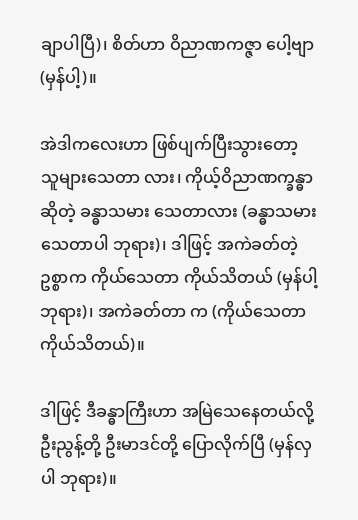ချာပါပြီ)၊ စိတ်ဟာ ဝိညာဏကဇ္ဇာ ပေါ့ဗျာ (မှန်ပါ့)။

အဲဒါကလေးဟာ ဖြစ်ပျက်ပြီးသွားတော့ သူများသေတာ လား၊ ကိုယ့်ဝိညာဏက္ခန္ဓာဆိုတဲ့ ခန္ဓာသမား သေတာလား (ခန္ဓာသမားသေတာပါ ဘုရား)၊ ဒါဖြင့် အကဲခတ်တဲ့ဥစ္စာက ကိုယ်သေတာ ကိုယ်သိတယ် (မှန်ပါ့ ဘုရား)၊ အကဲခတ်တာ က (ကိုယ်သေတာကိုယ်သိတယ်)။

ဒါဖြင့် ဒီခန္ဓာကြီးဟာ အမြဲသေနေတယ်လို့ ဦးညွန့်တို့ ဦးမာဒင်တို့ ပြောလိုက်ပြီ (မှန်လှပါ ဘုရား)။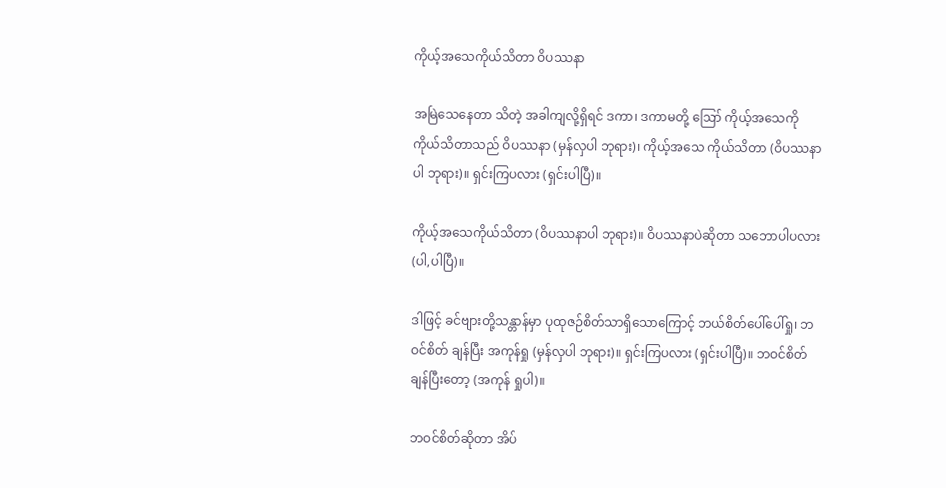ကိုယ့်အသေကိုယ်သိတာ ဝိပဿနာ

အမြဲသေနေတာ သိတဲ့ အခါကျလို့ရှိရင် ဒကာ၊ ဒကာမတို့ ဪ ကိုယ့်အသေကို ကိုယ်သိတာသည် ဝိပဿနာ (မှန်လှပါ ဘုရား)၊ ကိုယ့်အသေ ကိုယ်သိတာ (ဝိပဿနာပါ ဘုရား)။ ရှင်းကြပလား (ရှင်းပါပြီ)။

ကိုယ့်အသေကိုယ်သိတာ (ဝိပဿနာပါ ဘုရား)။ ဝိပဿနာပဲဆိုတာ သဘောပါပလား (ပါ,ပါပြီ)။

ဒါဖြင့် ခင်ဗျားတို့သန္တာန်မှာ ပုထုဇဉ်စိတ်သာရှိသောကြောင့် ဘယ်စိတ်ပေါ်ပေါ်ရှု၊ ဘဝင်စိတ် ချန်ပြီး အကုန်ရှု (မှန်လှပါ ဘုရား)။ ရှင်းကြပလား (ရှင်းပါပြီ)။ ဘဝင်စိတ်ချန်ပြီးတော့ (အကုန် ရှုပါ)။

ဘဝင်စိတ်ဆိုတာ အိပ်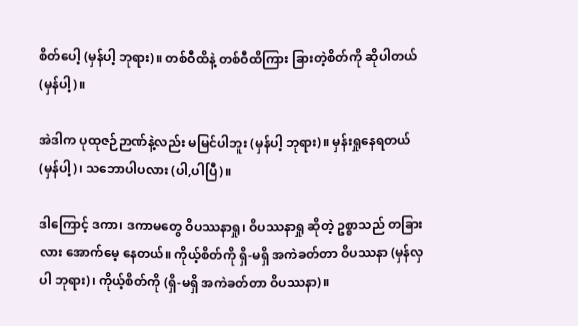စိတ်ပေါ့ (မှန်ပါ့ ဘုရား)။ တစ်ဝီထိနဲ့ တစ်ဝီထိကြား ခြားတဲ့စိတ်ကို ဆိုပါတယ် (မှန်ပါ့)။

အဲဒါက ပုထုဇဉ်ဉာဏ်နဲ့လည်း မမြင်ပါဘူး (မှန်ပါ့ ဘုရား)။ မှန်းရှုနေရတယ် (မှန်ပါ့)၊ သဘောပါပလား (ပါ,ပါပြီ)။

ဒါကြောင့် ဒကာ၊ ဒကာမတွေ ဝိပဿနာရှု၊ ဝိပဿနာရှု ဆိုတဲ့ ဥစ္စာသည် တခြားလား အောက်မေ့ နေတယ်။ ကိုယ့်စိတ်ကို ရှိ-မရှိ အကဲခတ်တာ ဝိပဿနာ (မှန်လှပါ ဘုရား)၊ ကိုယ့်စိတ်ကို (ရှိ-မရှိ အကဲခတ်တာ ဝိပဿနာ)။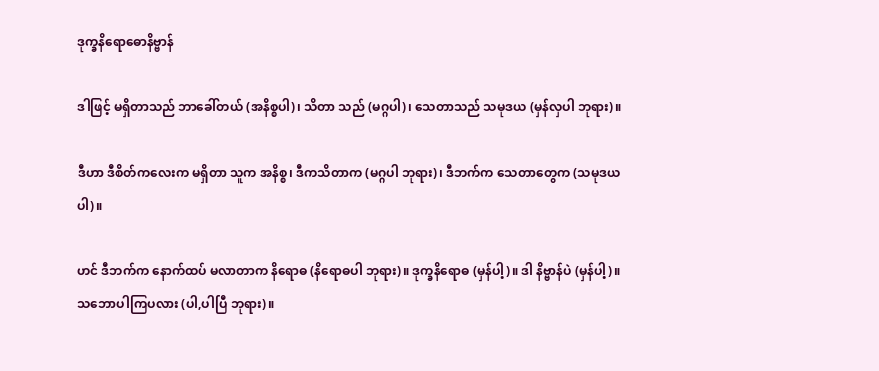ဒုက္ခနိရောဓောနိဗ္ဗာန်

ဒါဖြင့် မရှိတာသည် ဘာခေါ်တယ် (အနိစ္စပါ)၊ သိတာ သည် (မဂ္ဂပါ)၊ သေတာသည် သမုဒယ (မှန်လှပါ ဘုရား)။

ဒီဟာ ဒီစိတ်ကလေးက မရှိတာ သူက အနိစ္စ၊ ဒီကသိတာက (မဂ္ဂပါ ဘုရား)၊ ဒီဘက်က သေတာတွေက (သမုဒယပါ)။

ဟင် ဒီဘက်က နောက်ထပ် မလာတာက နိရောဓ (နိရောဓပါ ဘုရား)။ ဒုက္ခနိရောဓ (မှန်ပါ့)။ ဒါ နိဗ္ဗာန်ပဲ (မှန်ပါ့)။ သဘောပါကြပလား (ပါ,ပါပြီ ဘုရား)။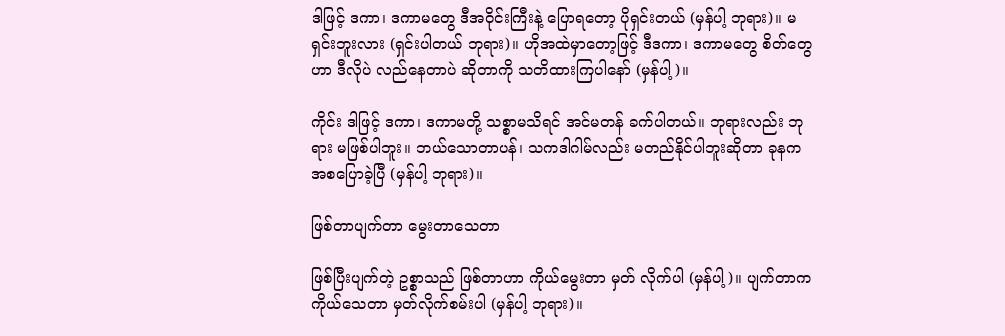ဒါဖြင့် ဒကာ၊ ဒကာမတွေ ဒီအဝိုင်းကြီးနဲ့ ပြောရတော့ ပိုရှင်းတယ် (မှန်ပါ့ ဘုရား)။ မရှင်းဘူးလား (ရှင်းပါတယ် ဘုရား)။ ဟိုအထဲမှာတော့ဖြင့် ဒီဒကာ၊ ဒကာမတွေ စိတ်တွေဟာ ဒီလိုပဲ လည်နေတာပဲ ဆိုတာကို သတိထားကြပါနော် (မှန်ပါ့)။

ကိုင်း ဒါဖြင့် ဒကာ၊ ဒကာမတို့ သစ္စာမသိရင် အင်မတန် ခက်ပါတယ်။ ဘုရားလည်း ဘုရား မဖြစ်ပါဘူး။ ဘယ်သောတာပန်၊ သကဒါဂါမ်လည်း မတည်နိုင်ပါဘူးဆိုတာ ခုနက အစပြောခဲ့ပြီ (မှန်ပါ့ ဘုရား)။

ဖြစ်တာပျက်တာ မွေးတာသေတာ

ဖြစ်ပြီးပျက်တဲ့ ဥစ္စာသည် ဖြစ်တာဟာ ကိုယ်မွေးတာ မှတ် လိုက်ပါ (မှန်ပါ့)။ ပျက်တာက ကိုယ်သေတာ မှတ်လိုက်စမ်းပါ (မှန်ပါ့ ဘုရား)။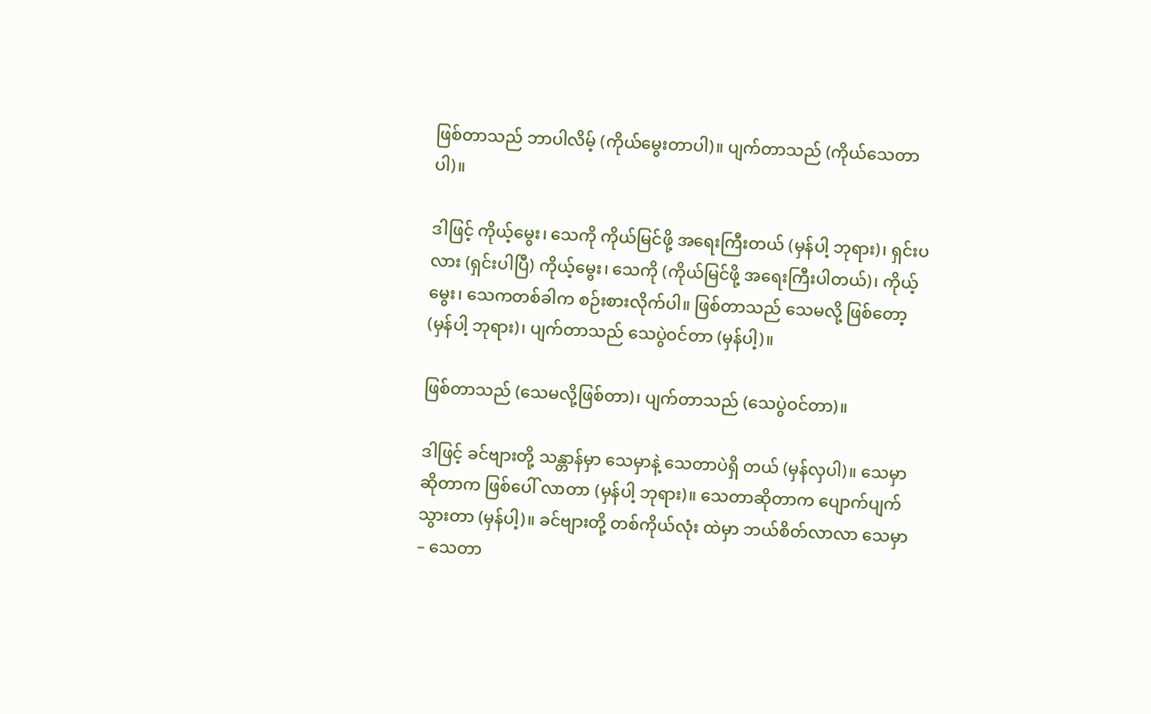ဖြစ်တာသည် ဘာပါလိမ့် (ကိုယ်မွေးတာပါ)။ ပျက်တာသည် (ကိုယ်သေတာပါ)။

ဒါဖြင့် ကိုယ့်မွေး၊ သေကို ကိုယ်မြင်ဖို့ အရေးကြီးတယ် (မှန်ပါ့ ဘုရား)၊ ရှင်းပလား (ရှင်းပါပြီ) ကိုယ့်မွေး၊ သေကို (ကိုယ်မြင်ဖို့ အရေးကြီးပါတယ်)၊ ကိုယ့်မွေး၊ သေကတစ်ခါက စဉ်းစားလိုက်ပါ။ ဖြစ်တာသည် သေမလို့ ဖြစ်တော့ (မှန်ပါ့ ဘုရား)၊ ပျက်တာသည် သေပွဲဝင်တာ (မှန်ပါ့)။

ဖြစ်တာသည် (သေမလို့ဖြစ်တာ)၊ ပျက်တာသည် (သေပွဲဝင်တာ)။

ဒါဖြင့် ခင်ဗျားတို့ သန္တာန်မှာ သေမှာနဲ့ သေတာပဲရှိ တယ် (မှန်လှပါ)။ သေမှာဆိုတာက ဖြစ်ပေါ် လာတာ (မှန်ပါ့ ဘုရား)။ သေတာဆိုတာက ပျောက်ပျက်သွားတာ (မှန်ပါ့)။ ခင်ဗျားတို့ တစ်ကိုယ်လုံး ထဲမှာ ဘယ်စိတ်လာလာ သေမှာ – သေတာ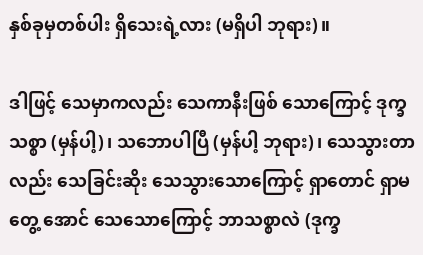နှစ်ခုမှတစ်ပါး ရှိသေးရဲ့လား (မရှိပါ ဘုရား)။

ဒါဖြင့် သေမှာကလည်း သေကာနီးဖြစ် သောကြောင့် ဒုက္ခ သစ္စာ (မှန်ပါ့)၊ သဘောပါပြီ (မှန်ပါ့ ဘုရား)၊ သေသွားတာ လည်း သေခြင်းဆိုး သေသွားသောကြောင့် ရှာတောင် ရှာမတွေ့ အောင် သေသောကြောင့် ဘာသစ္စာလဲ (ဒုက္ခ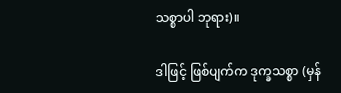သစ္စာပါ ဘုရား)။

ဒါဖြင့် ဖြစ်ပျက်က ဒုက္ခသစ္စာ (မှန်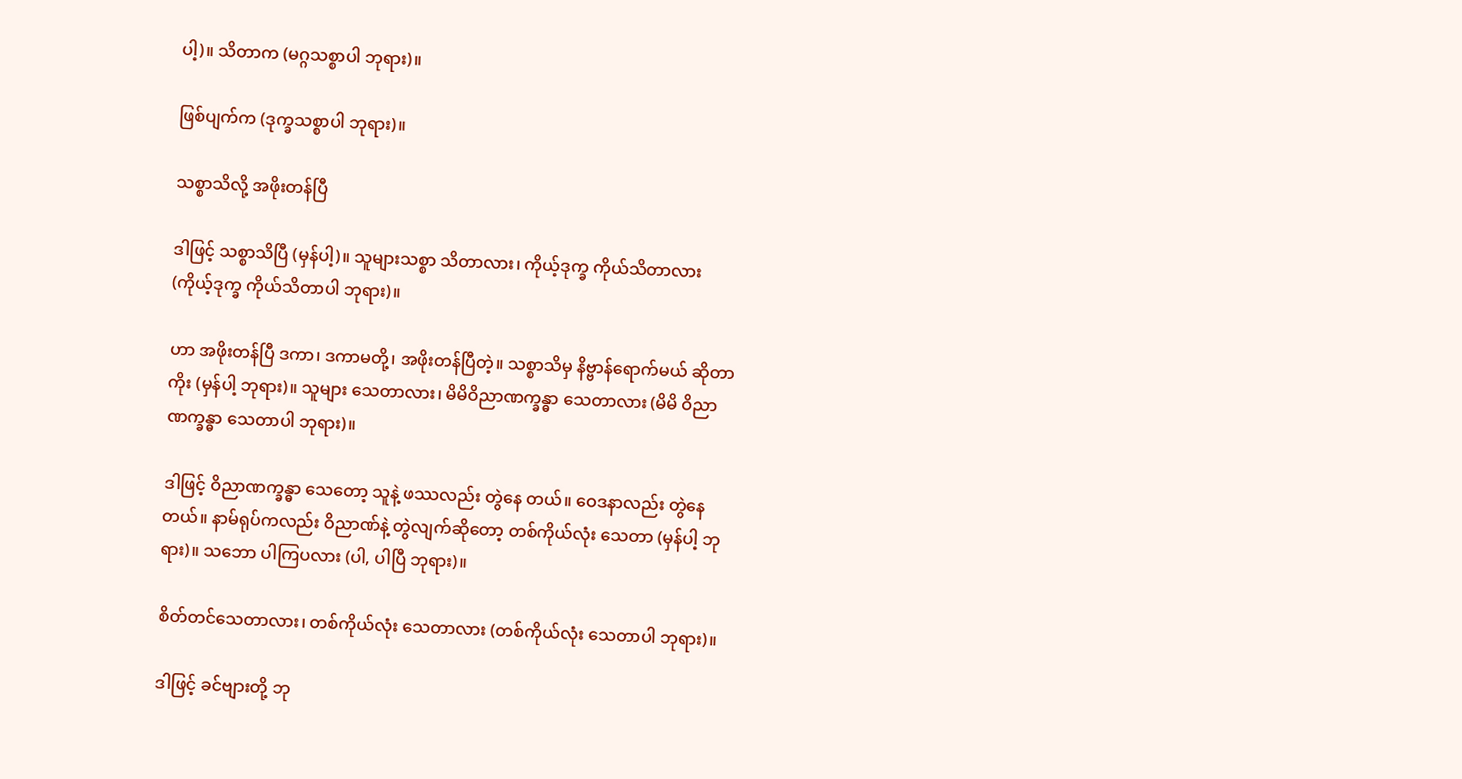ပါ့)။ သိတာက (မဂ္ဂသစ္စာပါ ဘုရား)။

ဖြစ်ပျက်က (ဒုက္ခသစ္စာပါ ဘုရား)။

သစ္စာသိလို့ အဖိုးတန်ပြီ

ဒါဖြင့် သစ္စာသိပြီ (မှန်ပါ့)။ သူများသစ္စာ သိတာလား၊ ကိုယ့်ဒုက္ခ ကိုယ်သိတာလား (ကိုယ့်ဒုက္ခ ကိုယ်သိတာပါ ဘုရား)။

ဟာ အဖိုးတန်ပြီ ဒကာ၊ ဒကာမတို့၊ အဖိုးတန်ပြီတဲ့။ သစ္စာသိမှ နိဗ္ဗာန်ရောက်မယ် ဆိုတာကိုး (မှန်ပါ့ ဘုရား)။ သူများ သေတာလား၊ မိမိဝိညာဏက္ခန္ဓာ သေတာလား (မိမိ ဝိညာဏက္ခန္ဓာ သေတာပါ ဘုရား)။

ဒါဖြင့် ဝိညာဏက္ခန္ဓာ သေတော့ သူနဲ့ ဖဿလည်း တွဲနေ တယ်။ ဝေဒနာလည်း တွဲနေတယ်။ နာမ်ရုပ်ကလည်း ဝိညာဏ်နဲ့ တွဲလျက်ဆိုတော့ တစ်ကိုယ်လုံး သေတာ (မှန်ပါ့ ဘုရား)။ သဘော ပါကြပလား (ပါ, ပါပြီ ဘုရား)။

စိတ်တင်သေတာလား၊ တစ်ကိုယ်လုံး သေတာလား (တစ်ကိုယ်လုံး သေတာပါ ဘုရား)။

ဒါဖြင့် ခင်ဗျားတို့ ဘု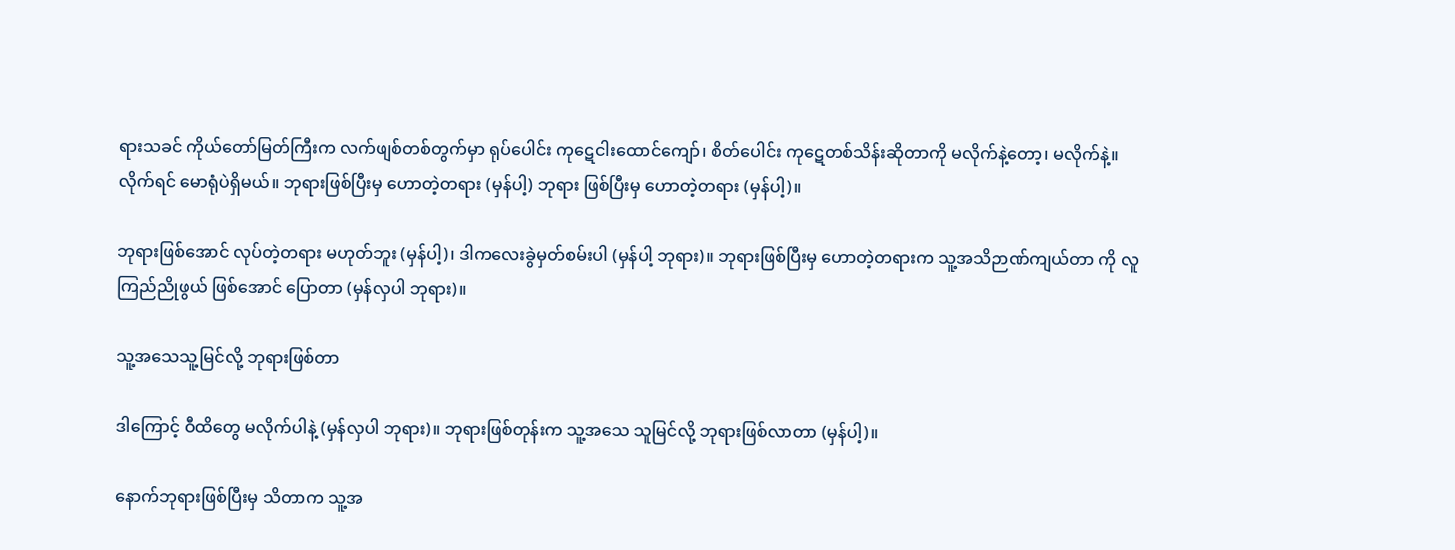ရားသခင် ကိုယ်တော်မြတ်ကြီးက လက်ဖျစ်တစ်တွက်မှာ ရုပ်ပေါင်း ကုဋေငါးထောင်ကျော်၊ စိတ်ပေါင်း ကုဋေတစ်သိန်းဆိုတာကို မလိုက်နဲ့တော့၊ မလိုက်နဲ့။ လိုက်ရင် မောရုံပဲရှိမယ်။ ဘုရားဖြစ်ပြီးမှ ဟောတဲ့တရား (မှန်ပါ့) ဘုရား ဖြစ်ပြီးမှ ဟောတဲ့တရား (မှန်ပါ့)။

ဘုရားဖြစ်အောင် လုပ်တဲ့တရား မဟုတ်ဘူး (မှန်ပါ့)၊ ဒါကလေးခွဲမှတ်စမ်းပါ (မှန်ပါ့ ဘုရား)။ ဘုရားဖြစ်ပြီးမှ ဟောတဲ့တရားက သူ့အသိဉာဏ်ကျယ်တာ ကို လူကြည်ညိုဖွယ် ဖြစ်အောင် ပြောတာ (မှန်လှပါ ဘုရား)။

သူ့အသေသူ့မြင်လို့ ဘုရားဖြစ်တာ

ဒါကြောင့် ဝီထိတွေ မလိုက်ပါနဲ့ (မှန်လှပါ ဘုရား)။ ဘုရားဖြစ်တုန်းက သူ့အသေ သူမြင်လို့ ဘုရားဖြစ်လာတာ (မှန်ပါ့)။

နောက်ဘုရားဖြစ်ပြီးမှ သိတာက သူ့အ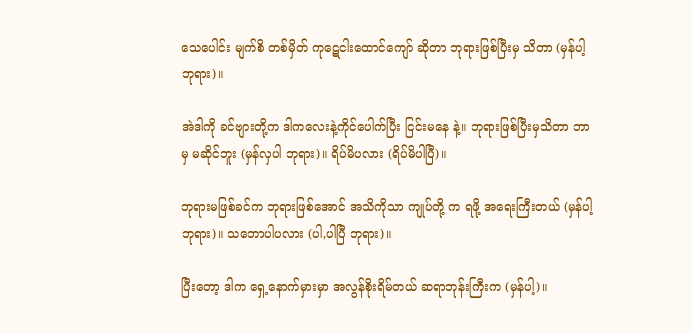သေပေါင်း မျက်စိ တစ်မှိတ် ကုဋေငါးထောင်ကျော် ဆိုတာ ဘုရားဖြစ်ပြီးမှ သိတာ (မှန်ပါ့ ဘုရား)။

အဲဒါကို ခင်ဗျားတို့က ဒါကလေးနဲ့ကိုင်ပေါက်ပြီး ငြင်းမနေ နဲ့။ ဘုရားဖြစ်ပြီးမှသိတာ ဘာမှ မဆိုင်ဘူး (မှန်လှပါ ဘုရား)။ ရိပ်မိပလား (ရိပ်မိပါပြီ)။

ဘုရားမဖြစ်ခင်က ဘုရားဖြစ်အောင် အသိကိုသာ ကျုပ်တို့ က ရဖို့ အရေးကြီးတယ် (မှန်ပါ့ ဘုရား)။ သဘောပါပလား (ပါ,ပါပြီ ဘုရား)။

ပြီးတော့ ဒါက ရှေ့နောက်မှားမှာ အလွန်စိုးရိမ်တယ် ဆရာဘုန်းကြီးက (မှန်ပါ့)။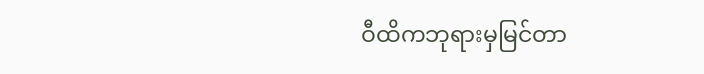ဝီထိကဘုရားမှမြင်တာ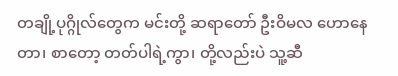တချို့ပုဂ္ဂိုလ်တွေက မင်းတို့ ဆရာတော် ဦးဝိမလ ဟောနေတာ၊ စာတော့ တတ်ပါရဲ့ကွာ၊ တို့လည်းပဲ သူ့ဆီ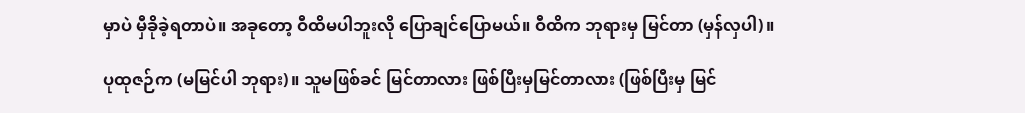မှာပဲ မှီခိုခဲ့ရတာပဲ။ အခုတော့ ဝီထိမပါဘူးလို ပြောချင်ပြောမယ်။ ဝီထိက ဘုရားမှ မြင်တာ (မှန်လှပါ)။

ပုထုဇဉ်က (မမြင်ပါ ဘုရား)။ သူမဖြစ်ခင် မြင်တာလား ဖြစ်ပြီးမှမြင်တာလား (ဖြစ်ပြီးမှ မြင်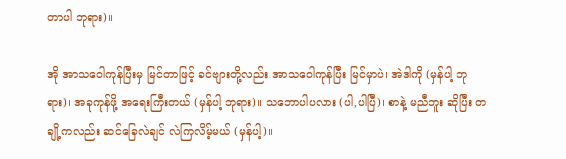တာပါ ဘုရား)။

အို အာသဝေါကုန်ပြီးမှ မြင်တာဖြင့် ခင်ဗျားတို့လည်း အာသဝေါကုန်ပြီး မြင်မှာပဲ၊ အဲဒါကို (မှန်ပါ့ ဘုရား)၊ အခုကုန်ဖို့ အရေးကြီးတယ် (မှန်ပါ့ ဘုရား)။ သဘောပါပလား (ပါ,ပါပြီ)၊ စာနဲ့ မညီဘူး ဆိုပြီး တချို့ကလည်း ဆင်ခြေလဲချင် လဲကြလိမ့်မယ် (မှန်ပါ့)။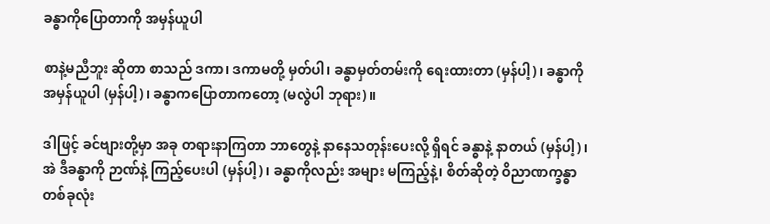ခန္ဓာကိုပြောတာကို အမှန်ယူပါ

စာနဲ့မညီဘူး ဆိုတာ စာသည် ဒကာ၊ ဒကာမတို့ မှတ်ပါ၊ ခန္ဓာမှတ်တမ်းကို ရေးထားတာ (မှန်ပါ့)၊ ခန္ဓာကို အမှန်ယူပါ (မှန်ပါ့)၊ ခန္ဓာကပြောတာကတော့ (မလွဲပါ ဘုရား)။

ဒါဖြင့် ခင်ဗျားတို့မှာ အခု တရားနာကြတာ ဘာတွေနဲ့ နာနေသတုန်းပေးလို့ ရှိရင် ခန္ဓာနဲ့ နာတယ် (မှန်ပါ့)၊ အဲ ဒီခန္ဓာကို ဉာဏ်နဲ့ ကြည့်ပေးပါ (မှန်ပါ့)၊ ခန္ဓာကိုလည်း အများ မကြည့်နဲ့၊ စိတ်ဆိုတဲ့ ဝိညာဏက္ခန္ဓာ တစ်ခုလုံး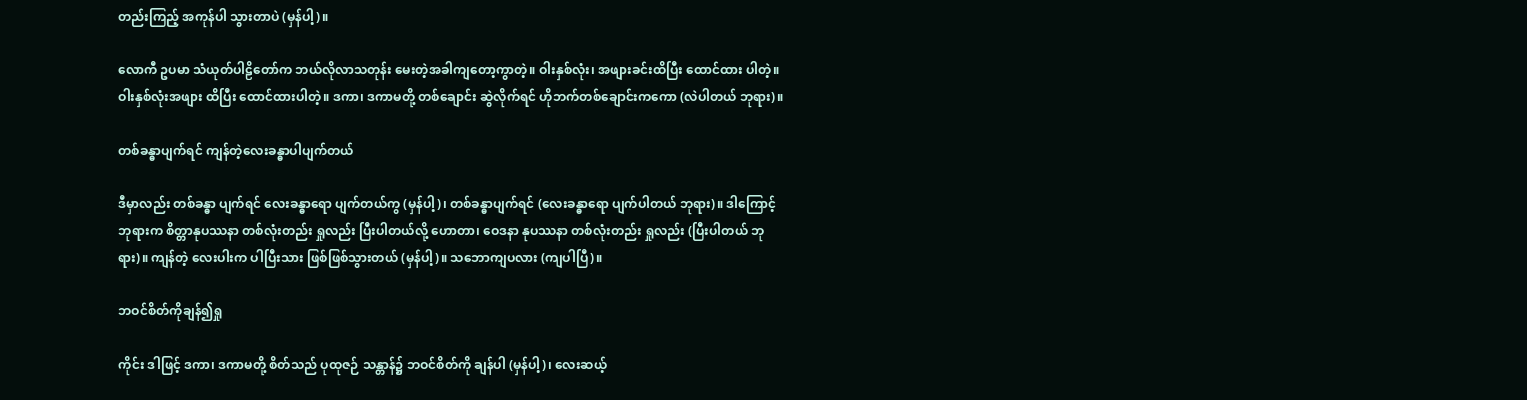တည်းကြည့် အကုန်ပါ သွားတာပဲ (မှန်ပါ့)။

လောကီ ဥပမာ သံယုတ်ပါဠိတော်က ဘယ်လိုလာသတုန်း မေးတဲ့အခါကျတော့ကွာတဲ့။ ဝါးနှစ်လုံး၊ အဖျားခင်းထိပြီး ထောင်ထား ပါတဲ့။ ဝါးနှစ်လုံးအဖျား ထိပြီး ထောင်ထားပါတဲ့။ ဒကာ၊ ဒကာမတို့ တစ်ချောင်း ဆွဲလိုက်ရင် ဟိုဘက်တစ်ချောင်းကကော (လဲပါတယ် ဘုရား)။

တစ်ခန္ဓာပျက်ရင် ကျန်တဲ့လေးခန္ဓာပါပျက်တယ်

ဒီမှာလည်း တစ်ခန္ဓာ ပျက်ရင် လေးခန္ဓာရော ပျက်တယ်ကွ (မှန်ပါ့)၊ တစ်ခန္ဓာပျက်ရင် (လေးခန္ဓာရော ပျက်ပါတယ် ဘုရား)။ ဒါကြောင့် ဘုရားက စိတ္တာနုပဿနာ တစ်လုံးတည်း ရှုလည်း ပြီးပါတယ်လို့ ဟောတာ၊ ဝေဒနာ နုပဿနာ တစ်လုံးတည်း ရှုလည်း (ပြီးပါတယ် ဘုရား)။ ကျန်တဲ့ လေးပါးက ပါပြီးသား ဖြစ်ဖြစ်သွားတယ် (မှန်ပါ့)။ သဘောကျပလား (ကျပါပြီ)။

ဘဝင်စိတ်ကိုချန်၍ရှု

ကိုင်း ဒါဖြင့် ဒကာ၊ ဒကာမတို့ စိတ်သည် ပုထုဇဉ် သန္တာန်၌ ဘဝင်စိတ်ကို ချန်ပါ (မှန်ပါ့)၊ လေးဆယ့်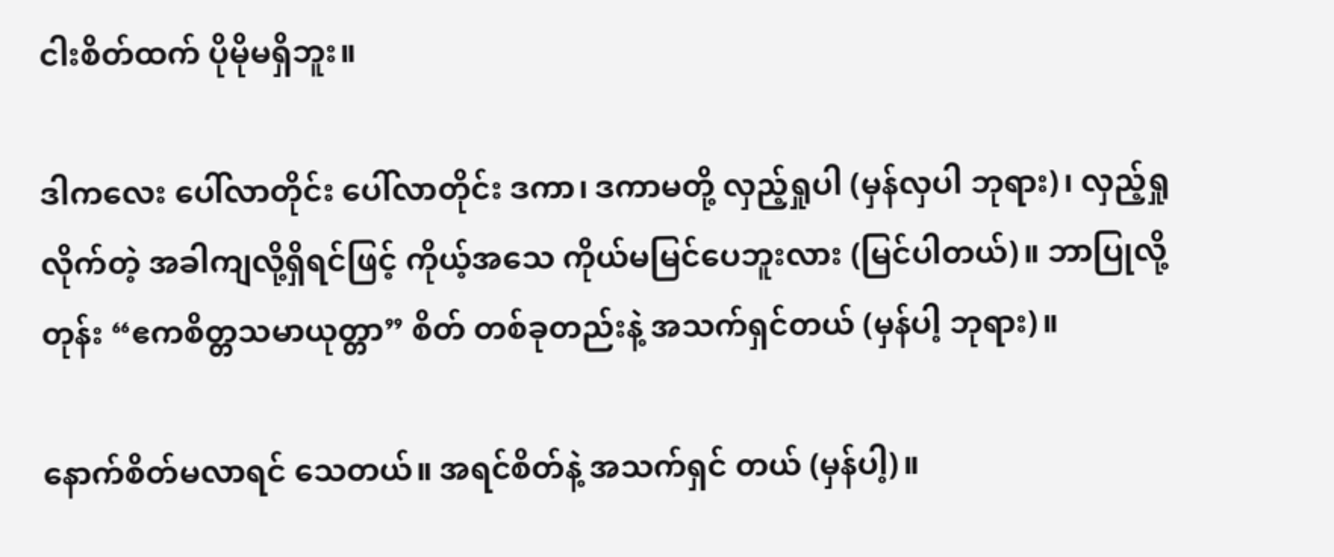ငါးစိတ်ထက် ပိုမိုမရှိဘူး။

ဒါကလေး ပေါ်လာတိုင်း ပေါ်လာတိုင်း ဒကာ၊ ဒကာမတို့ လှည့်ရှုပါ (မှန်လှပါ ဘုရား)၊ လှည့်ရှုလိုက်တဲ့ အခါကျလို့ရှိရင်ဖြင့် ကိုယ့်အသေ ကိုယ်မမြင်ပေဘူးလား (မြင်ပါတယ်)။ ဘာပြုလို့တုန်း “ဧကစိတ္တသမာယုတ္တာ” စိတ် တစ်ခုတည်းနဲ့ အသက်ရှင်တယ် (မှန်ပါ့ ဘုရား)။

နောက်စိတ်မလာရင် သေတယ်။ အရင်စိတ်နဲ့ အသက်ရှင် တယ် (မှန်ပါ့)။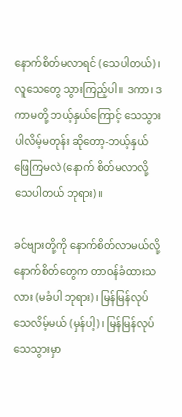နောက်စိတ်မလာရင် (သေပါတယ်)၊ လူသေတွေ သွားကြည့်ပါ။ ဒကာ၊ ဒကာမတို့ ဘယ့်နှယ်ကြောင့် သေသွားပါလိမ့်မတုန်း ဆိုတော့-ဘယ့်နှယ်ဖြေကြမလဲ (နောက် စိတ်မလာလို့ သေပါတယ် ဘုရား)။

ခင်ဗျားတို့ကို နောက်စိတ်လာမယ်လို့ နောက်စိတ်တွေက တာဝန်ခံထားသလား (မခံပါ ဘုရား)၊ မြန်မြန်လုပ် သေလိမ့်မယ် (မှန်ပါ့)၊ မြန်မြန်လုပ် သေသွားမှာ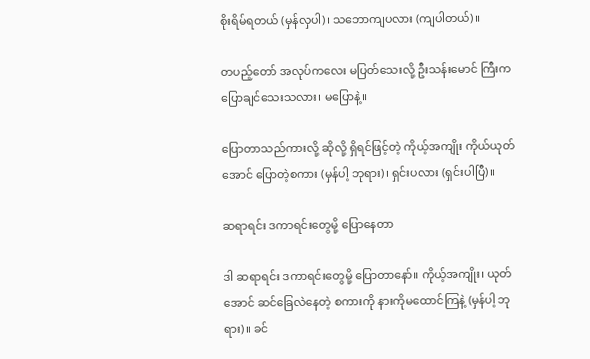စိုးရိမ်ရတယ် (မှန်လှပါ)၊ သဘောကျပလား (ကျပါတယ်)။

တပည့်တော် အလုပ်ကလေး မပြတ်သေးလို့ ဦးသန်းမောင် ကြီးက ပြောချင်သေးသလား၊ မပြောနဲ့။

ပြောတာသည်ကားလို့ ဆိုလို့ ရှိရင်ဖြင့်တဲ့ ကိုယ့်အကျိုး ကိုယ်ယုတ်အောင် ပြောတဲ့စကား (မှန်ပါ့ ဘုရား)၊ ရှင်းပလား (ရှင်းပါပြီ)။

ဆရာရင်း ဒကာရင်းတွေမို့ ပြောနေတာ

ဒါ ဆရာရင်း ဒကာရင်းတွေမို့ ပြောတာနော်။ ကိုယ့်အကျိုး၊ ယုတ်အောင် ဆင်ခြေလဲနေတဲ့ စကားကို နားကိုမထောင်ကြနဲ့ (မှန်ပါ့ ဘုရား)။ ခင်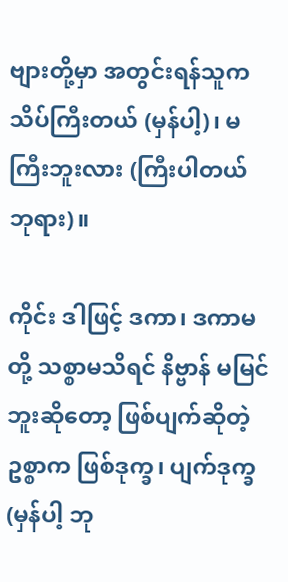ဗျားတို့မှာ အတွင်းရန်သူက သိပ်ကြီးတယ် (မှန်ပါ့)၊ မကြီးဘူးလား (ကြီးပါတယ် ဘုရား)။

ကိုင်း ဒါဖြင့် ဒကာ၊ ဒကာမတို့ သစ္စာမသိရင် နိဗ္ဗာန် မမြင်ဘူးဆိုတော့ ဖြစ်ပျက်ဆိုတဲ့ ဥစ္စာက ဖြစ်ဒုက္ခ၊ ပျက်ဒုက္ခ (မှန်ပါ့ ဘု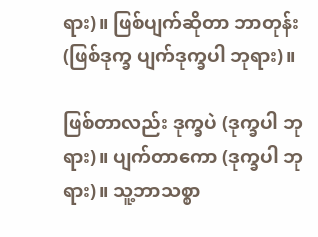ရား)။ ဖြစ်ပျက်ဆိုတာ ဘာတုန်း (ဖြစ်ဒုက္ခ ပျက်ဒုက္ခပါ ဘုရား)။

ဖြစ်တာလည်း ဒုက္ခပဲ (ဒုက္ခပါ ဘုရား)။ ပျက်တာကော (ဒုက္ခပါ ဘုရား)။ သူ့ဘာသစ္စာ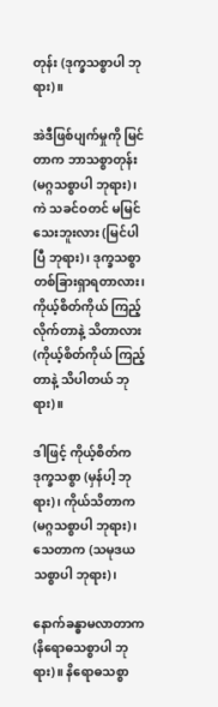တုန်း (ဒုက္ခသစ္စာပါ ဘုရား)။

အဲဒီဖြစ်ပျက်မှုကို မြင်တာက ဘာသစ္စာတုန်း (မဂ္ဂသစ္စာပါ ဘုရား)၊ ကဲ သခင်ဝတင် မမြင်သေးဘူးလား (မြင်ပါပြီ ဘုရား)၊ ဒုက္ခသစ္စာ တစ်ခြားရှာရတာလား၊ ကိုယ့်စိတ်ကိုယ် ကြည့်လိုက်တာနဲ့ သိတာလား (ကိုယ့်စိတ်ကိုယ် ကြည့်တာနဲ့ သိပါတယ် ဘုရား)။

ဒါဖြင့် ကိုယ့်စိတ်က ဒုက္ခသစ္စာ (မှန်ပါ့ ဘုရား)၊ ကိုယ်သိတာက (မဂ္ဂသစ္စာပါ ဘုရား)၊ သေတာက (သမုဒယသစ္စာပါ ဘုရား)၊

နောက်ခန္ဓာမလာတာက (နိရောဓသစ္စာပါ ဘုရား)။ နိရောဓသစ္စာ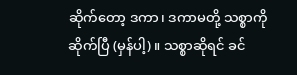ဆိုက်တော့ ဒကာ၊ ဒကာမတို့ သစ္စာကို ဆိုက်ပြီ (မှန်ပါ့)။ သစ္စာဆိုရင် ခင်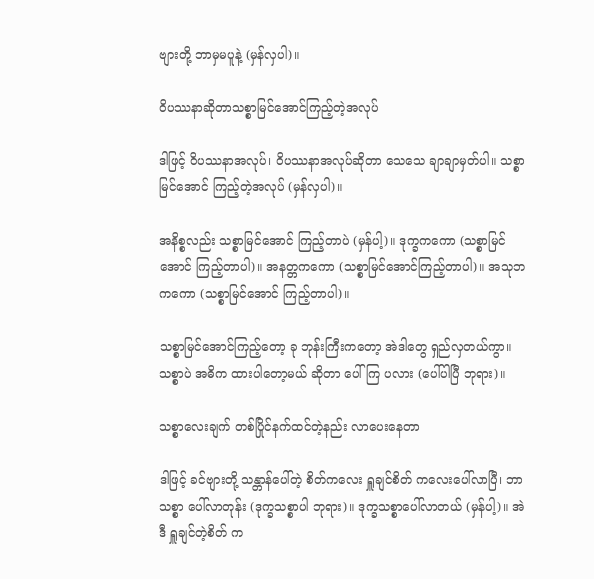ဗျားတို့ ဘာမှမပူနဲ့ (မှန်လှပါ)။

ဝိပဿနာဆိုတာသစ္စာမြင်အောင်ကြည့်တဲ့အလုပ်

ဒါဖြင့် ဝိပဿနာအလုပ်၊ ဝိပဿနာအလုပ်ဆိုတာ သေသေ ချာချာမှတ်ပါ။ သစ္စာမြင်အောင် ကြည့်တဲ့အလုပ် (မှန်လှပါ)။

အနိစ္စလည်း သစ္စာမြင်အောင် ကြည့်တာပဲ (မှန်ပါ့)။ ဒုက္ခကကော (သစ္စာမြင်အောင် ကြည့်တာပါ)။ အနတ္တကကော (သစ္စာမြင်အောင်ကြည့်တာပါ)။ အသုဘကကော (သစ္စာမြင်အောင် ကြည့်တာပါ)။

သစ္စာမြင်အောင်ကြည့်တော့ ခု ဘုန်းကြီးကတော့ အဲဒါတွေ ရှည်လှတယ်ကွာ။ သစ္စာပဲ အဓိက ထားပါတော့မယ် ဆိုတာ ပေါ်ကြ ပလား (ပေါ်ပါပြီ ဘုရား)။

သစ္စာလေးချက် တစ်ပြိုင်နက်ထင်တဲ့နည်း လာပေးနေတာ

ဒါဖြင့် ခင်ဗျားတို့ သန္တာန်ပေါ်တဲ့ စိတ်ကလေး ရှူချင်စိတ် ကလေးပေါ်လာပြီ၊ ဘာသစ္စာ ပေါ်လာတုန်း (ဒုက္ခသစ္စာပါ ဘုရား)။ ဒုက္ခသစ္စာပေါ်လာတယ် (မှန်ပါ့)။ အဲဒီ ရှူချင်တဲ့စိတ် က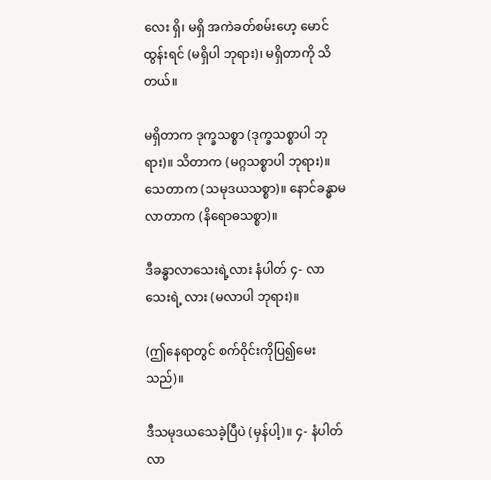လေး ရှိ၊ မရှိ အကဲခတ်စမ်းဟေ့ မောင်ထွန်းရင် (မရှိပါ ဘုရား)၊ မရှိတာကို သိတယ်။

မရှိတာက ဒုက္ခသစ္စာ (ဒုက္ခသစ္စာပါ ဘုရား)။ သိတာက (မဂ္ဂသစ္စာပါ ဘုရား)။ သေတာက (သမုဒယသစ္စာ)။ နောင်ခန္ဓာမလာတာက (နိရောဓသစ္စာ)။

ဒီခန္ဓာလာသေးရဲ့လား နံပါတ် ၄- လာသေးရဲ့ လား (မလာပါ ဘုရား)။

(ဤနေရာတွင် စက်ဝိုင်းကိုပြ၍မေးသည်)။

ဒီသမုဒယသေခဲ့ပြီပဲ (မှန်ပါ့)။ ၄- နံပါတ် လာ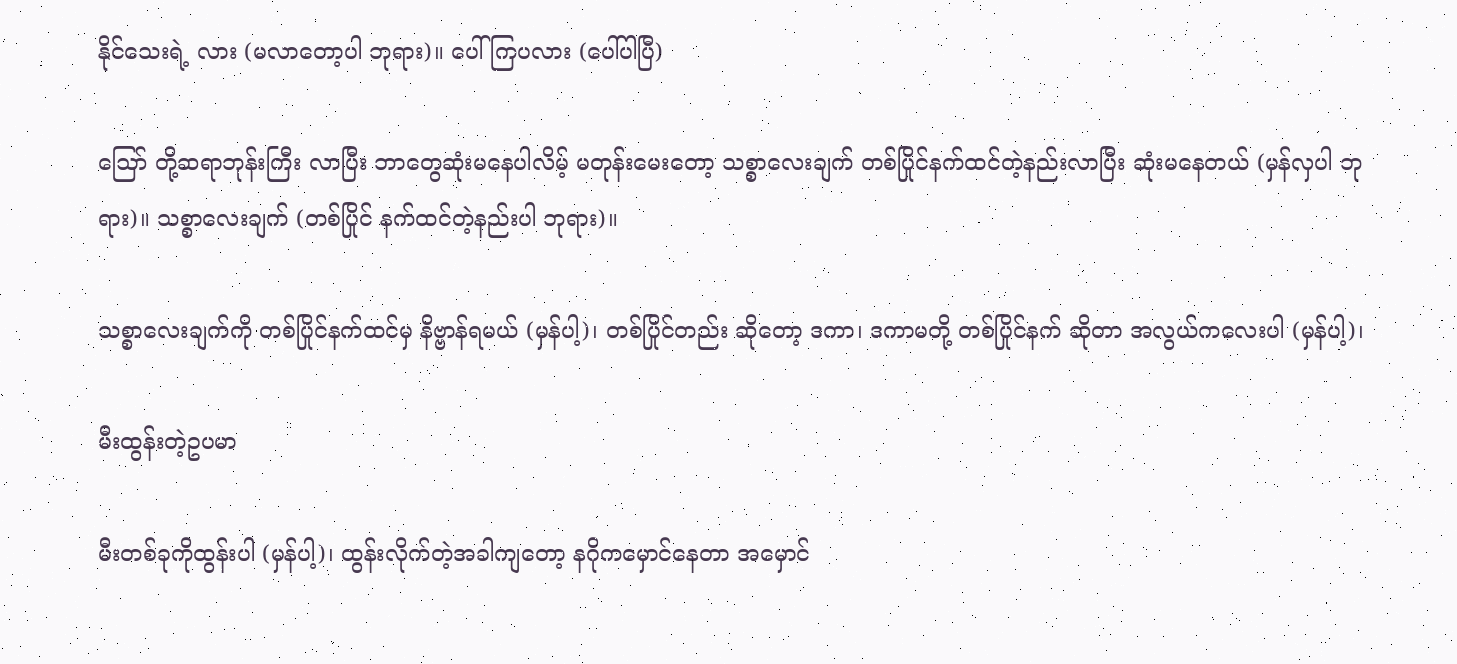နိုင်သေးရဲ့ လား (မလာတော့ပါ ဘုရား)။ ပေါ်ကြပလား (ပေါ်ပါပြီ)

ဪ တို့ဆရာဘုန်းကြီး လာပြီး ဘာတွေဆုံးမနေပါလိမ့် မတုန်းမေးတော့ သစ္စာလေးချက် တစ်ပြိုင်နက်ထင်တဲ့နည်းလာပြီး ဆုံးမနေတယ် (မှန်လှပါ ဘုရား)။ သစ္စာလေးချက် (တစ်ပြိုင် နက်ထင်တဲ့နည်းပါ ဘုရား)။

သစ္စာလေးချက်ကို တစ်ပြိုင်နက်ထင်မှ နိဗ္ဗာန်ရမယ် (မှန်ပါ့)၊ တစ်ပြိုင်တည်း ဆိုတော့ ဒကာ၊ ဒကာမတို့ တစ်ပြိုင်နက် ဆိုတာ အလွယ်ကလေးပါ (မှန်ပါ့)၊

မီးထွန်းတဲ့ဥပမာ

မီးတစ်ခုကိုထွန်းပါ (မှန်ပါ့)၊ ထွန်းလိုက်တဲ့အခါကျတော့ နဂိုကမှောင်နေတာ အမှောင်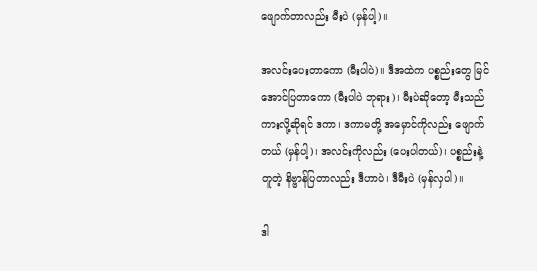ဖျောက်တာလည်း မီးပဲ (မှန်ပါ့)။

အလင်းပေးတာကော (မီးပါပဲ)။ ဒီအထဲက ပစ္စည်းတွေ မြင်အောင်ပြတာကော (မီးပါပဲ ဘုရား)၊ မီးပဲဆိုတော့ မီးသည်ကားလို့ဆိုရင် ဒကာ၊ ဒကာမတို့ အမှောင်ကိုလည်း ဖျောက် တယ် (မှန်ပါ့)၊ အလင်းကိုလည်း (ပေးပါတယ်)၊ ပစ္စည်းနဲ့ တူတဲ့ နိဗ္ဗာန်ပြတာလည်း ဒီဟာပဲ၊ ဒီမီးပဲ (မှန်လှပါ)။

ဒါ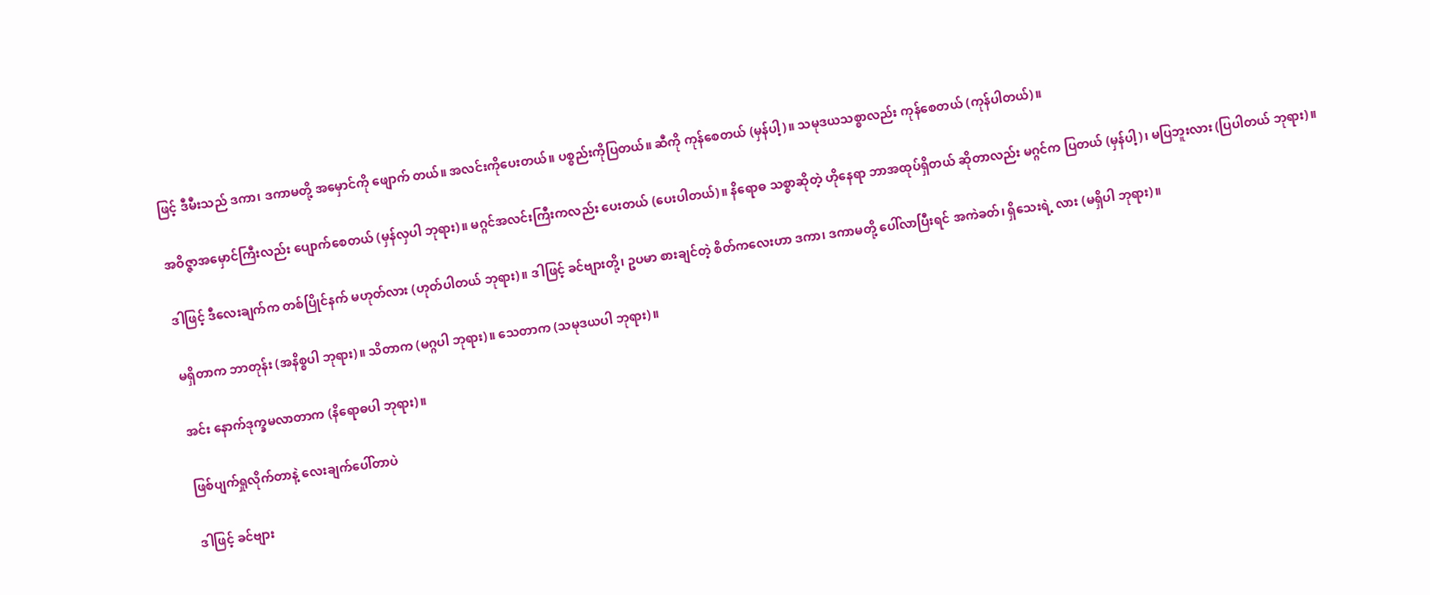ဖြင့် ဒီမီးသည် ဒကာ၊ ဒကာမတို့ အမှောင်ကို ဖျောက် တယ်။ အလင်းကိုပေးတယ်။ ပစ္စည်းကိုပြတယ်။ ဆီကို ကုန်စေတယ် (မှန်ပါ့)။ သမုဒယသစ္စာလည်း ကုန်စေတယ် (ကုန်ပါတယ်)။

အဝိဇ္ဇာအမှောင်ကြီးလည်း ပျောက်စေတယ် (မှန်လှပါ ဘုရား)။ မဂ္ဂင်အလင်းကြီးကလည်း ပေးတယ် (ပေးပါတယ်)။ နိရောဓ သစ္စာဆိုတဲ့ ဟိုနေရာ ဘာအထုပ်ရှိတယ် ဆိုတာလည်း မဂ္ဂင်က ပြတယ် (မှန်ပါ့)၊ မပြဘူးလား (ပြပါတယ် ဘုရား)။

ဒါဖြင့် ဒီလေးချက်က တစ်ပြိုင်နက် မဟုတ်လား (ဟုတ်ပါတယ် ဘုရား)။ ဒါဖြင့် ခင်ဗျားတို့၊ ဥပမာ စားချင်တဲ့ စိတ်ကလေးဟာ ဒကာ၊ ဒကာမတို့ ပေါ်လာပြီးရင် အကဲခတ်၊ ရှိသေးရဲ့ လား (မရှိပါ ဘုရား)။

မရှိတာက ဘာတုန်း (အနိစ္စပါ ဘုရား)။ သိတာက (မဂ္ဂပါ ဘုရား)။ သေတာက (သမုဒယပါ ဘုရား)။

အင်း နောက်ဒုက္ခမလာတာက (နိရောဓပါ ဘုရား)။

ဖြစ်ပျက်ရှုလိုက်တာနဲ့ လေးချက်ပေါ်တာပဲ

ဒါဖြင့် ခင်ဗျား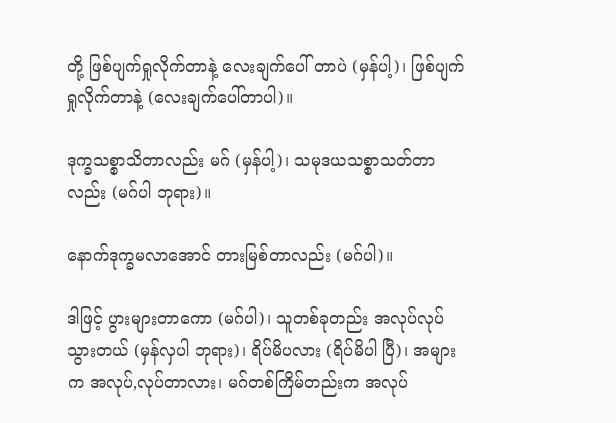တို့ ဖြစ်ပျက်ရှုလိုက်တာနဲ့ လေးချက်ပေါ် တာပဲ (မှန်ပါ့)၊ ဖြစ်ပျက်ရှုလိုက်တာနဲ့ (လေးချက်ပေါ်တာပါ)။

ဒုက္ခသစ္စာသိတာလည်း မဂ် (မှန်ပါ့)၊ သမုဒယသစ္စာသတ်တာလည်း (မဂ်ပါ ဘုရား)။

နောက်ဒုက္ခမလာအောင် တားမြစ်တာလည်း (မဂ်ပါ)။

ဒါဖြင့် ပွားများတာကော (မဂ်ပါ)၊ သူတစ်ခုတည်း အလုပ်လုပ်သွားတယ် (မှန်လှပါ ဘုရား)၊ ရိပ်မိပလား (ရိပ်မိပါ ပြီ)၊ အများက အလုပ်,လုပ်တာလား၊ မဂ်တစ်ကြိမ်တည်းက အလုပ်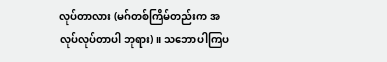လုပ်တာလား (မဂ်တစ်ကြိမ်တည်းက အလုပ်လုပ်တာပါ ဘုရား)။ သဘောပါကြပ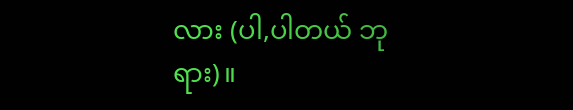လား (ပါ,ပါတယ် ဘုရား)။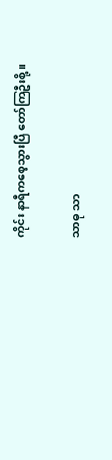ကိုင်း နာရီကစေ့သွားပြီ တော်ကြဦးစို့။

သာဓု သာ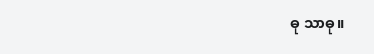ဓု သာဓု။